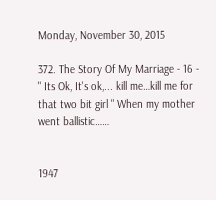Monday, November 30, 2015

372. The Story Of My Marriage - 16 - " Its Ok, It's ok,... kill me…kill me for that two bit girl " When my mother went ballistic……


1947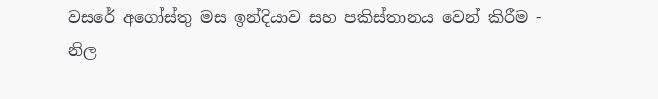වසරේ අගෝස්තු මස ඉන්දියාව සහ පකිස්තානය වෙන් කිරීම - නිල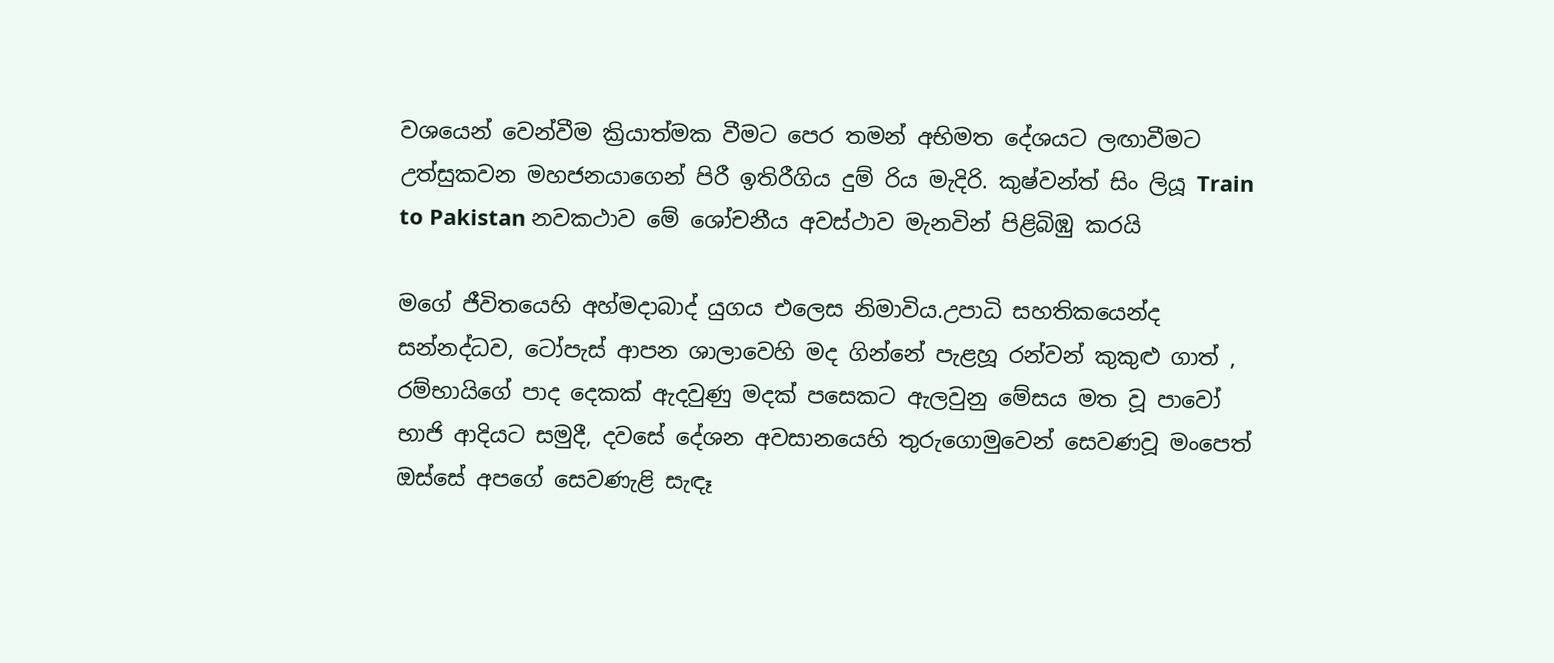වශයෙන් වෙන්වීම ක්‍රියාත්මක වීමට පෙර තමන් අභිමත දේශයට ලඟාවීමට උත්සුකවන මහජනයාගෙන් පිරී ඉතිරීගිය දුම් රිය මැදිරි. කුෂ්වන්ත් සිං ලියූ Train to Pakistan නවකථාව මේ ශෝචනීය අවස්ථාව මැනවින් පිළිබිඹු කරයි

මගේ ජීවිතයෙහි අහ්මදාබාද් යුගය එලෙස නිමාවිය.උපාධි සහතිකයෙන්ද සන්නද්ධව, ටෝපැස් ආපන ශාලාවෙහි මද ගින්නේ පැළහූ රන්වන් කුකුළු ගාත් , රම්භායිගේ පාද දෙකක් ඇදවුණු මදක් පසෙකට ඇලවුනු මේසය මත වූ පාවෝ භාජි ආදියට සමුදී, දවසේ දේශන අවසානයෙහි තුරුගොමුවෙන් සෙවණවූ මංපෙත් ඔස්සේ අපගේ සෙවණැළි සැඳෑ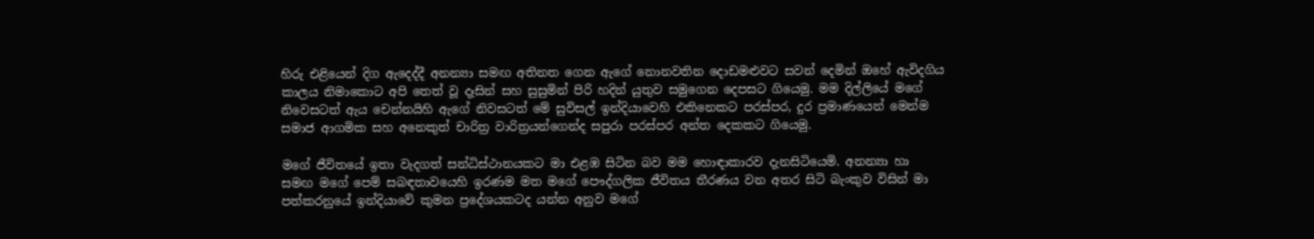හිරු එළියෙන් දිග ඇදෙද්දී අනන්‍යා සමඟ අතිනත ගෙන ඇගේ නොනවතින දොඩමළුවට සවන් දෙමින් ඔහේ ඇවිදගිය කාලය නිමාකොට අපි තෙත් වූ දෑසින් සහ සුසුමින් පිරි හදින් යුතුව සමුගෙන දෙපසට ගියෙමු. මම දිල්ලියේ මගේ නිවෙසටත් ඇය චෙන්නයිහි ඇගේ නිවසටත් මේ සුවිසල් ඉන්දියාවෙහි එකිනෙකට පරස්පර, දුර ප්‍රමාණයෙන් මෙන්ම සමාජ ආගමික සහ අනෙකුත් චාරිත්‍ර වාරිත්‍රයන්ගෙන්ද සපුරා පරස්පර අන්ත දෙකකට ගියෙමු.

මගේ ජීවිතයේ ඉතා වැදගත් සන්ධිස්ථානයකට මා එළඹ සිටින බව මම හොඳාකාරව දැනසිටියෙමි. අනන්‍යා හා සමඟ මගේ පෙම් සබඳතාවයෙහි ඉරණම මත මගේ පෞද්ගලික ජීවිතය තීරණය වන අතර සිටි බැංකුව විසින් මා පත්කරනුයේ ඉන්දියාවේ කුමන ප්‍රදේශයකටද යන්න අනුව මගේ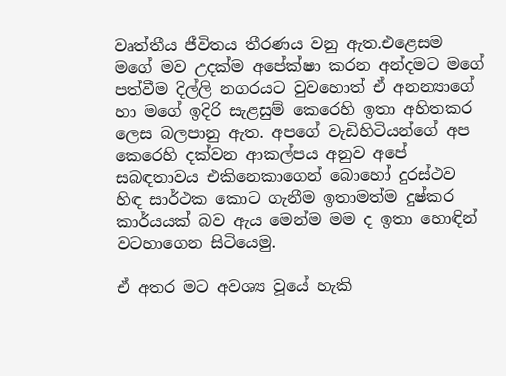වෘත්තීය ජීවිතය තීරණය වනු ඇත.එළෙසම මගේ මව උදක්ම අපේක්ෂා කරන අන්දමට මගේ පත්වීම දිල්ලි නගරයට වුවහොත් ඒ අනන්‍යාගේ හා මගේ ඉදිරි සැළසුම් කෙරෙහි ඉතා අහිතකර ලෙස බලපානු ඇත. අපගේ වැඩිහිටියන්ගේ අප කෙරෙහි දක්වන ආකල්පය අනුව අපේ සබඳතාවය එකිනෙකාගෙන් බොහෝ දුරස්ථව හිඳ සාර්ථක කොට ගැනීම ඉතාමත්ම දුෂ්කර කාර්යයක් බව ඇය මෙන්ම මම ද ඉතා හොඳින් වටහාගෙන සිටියෙමු.

ඒ අතර මට අවශ්‍ය වූයේ හැකි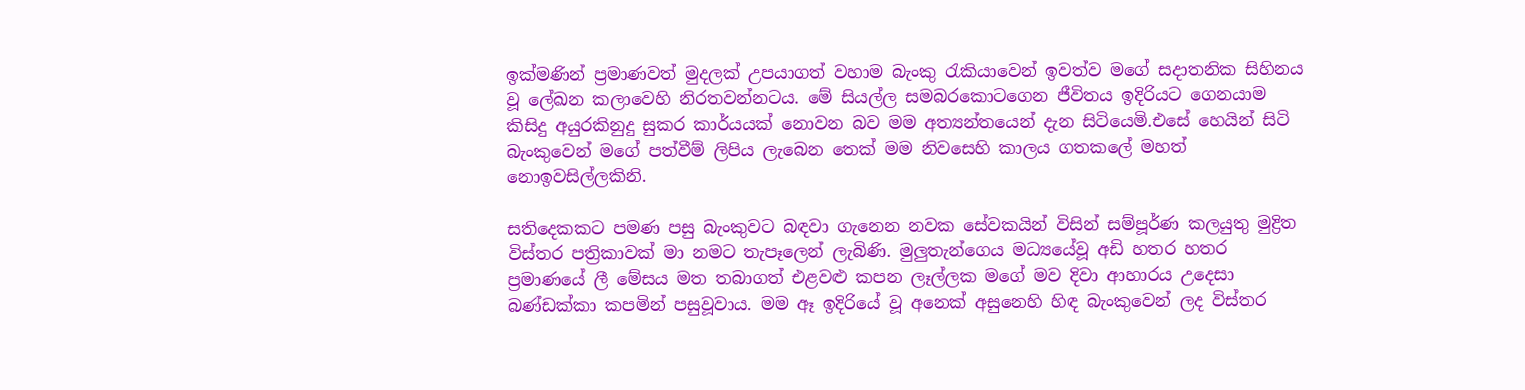ඉක්මණින් ප්‍රමාණවත් මුදලක් උපයාගත් වහාම බැංකු රැකියාවෙන් ඉවත්ව මගේ සදාතනික සිහිනය වූ ලේඛන කලාවෙහි නිරතවන්නටය. මේ සියල්ල සමබරකොටගෙන ජීවිතය ඉදිරියට ගෙනයාම කිසිදු අයුරකිනුදු සුකර කාර්යයක් නොවන බව මම අත්‍යන්තයෙන් දැන සිටියෙමි.එසේ හෙයින් සිටි බැංකුවෙන් මගේ පත්වීම් ලිපිය ලැබෙන තෙක් මම නිවසෙහි කාලය ගතකලේ මහත් නොඉවසිල්ලකිනි.

සතිදෙකකට පමණ පසු බැංකුවට බඳවා ගැනෙන නවක සේවකයින් විසින් සම්පූර්ණ කලයුතු මුද්‍රිත විස්තර පත්‍රිකාවක් මා නමට තැපෑලෙන් ලැබිණි. මුලුතැන්ගෙය මධ්‍යයේවූ අඩි හතර හතර ප්‍රමාණයේ ලී මේසය මත තබාගත් එළවළු කපන ලෑල්ලක මගේ මව දිවා ආහාරය උදෙසා බණ්ඩක්කා කපමින් පසුවූවාය. මම ඈ ඉදිරියේ වූ අනෙක් අසුනෙහි හිඳ බැංකුවෙන් ලද විස්තර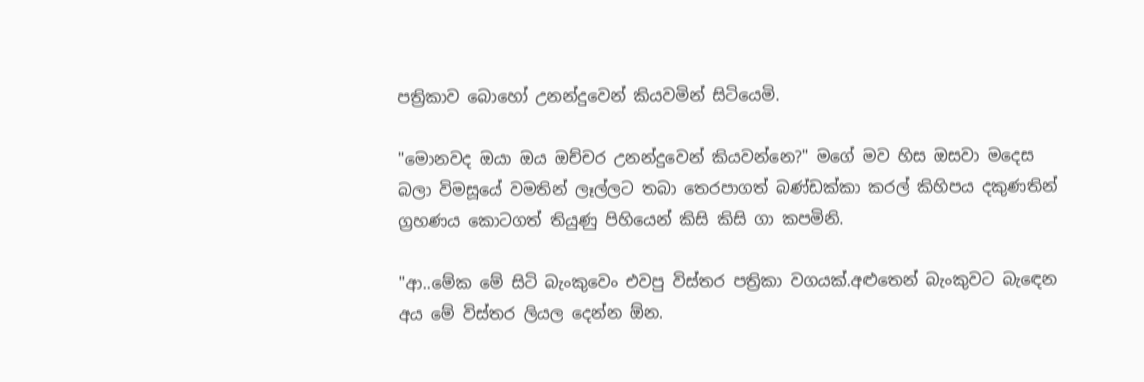පත්‍රිකාව බොහෝ උනන්දුවෙන් කියවමින් සිටියෙමි.

"මොනවද ඔයා ඔය ඔච්චර උනන්දුවෙන් කියවන්නෙ?" මගේ මව හිස ඔසවා මදෙස බලා විමසූයේ වමතින් ලෑල්ලට තබා තෙරපාගත් බණ්ඩක්කා කරල් කිහිපය දකුණතින් ග්‍රහණය කොටගත් තියුණු පිහියෙන් කිසි කිසි ගා කපමිනි.

"ආ..මේක මේ සිටි බැංකුවෙං එවපු විස්තර පත්‍රිකා වගයක්.අළුතෙන් බැංකුවට බැඳෙන අය මේ විස්තර ලියල දෙන්න ඕන.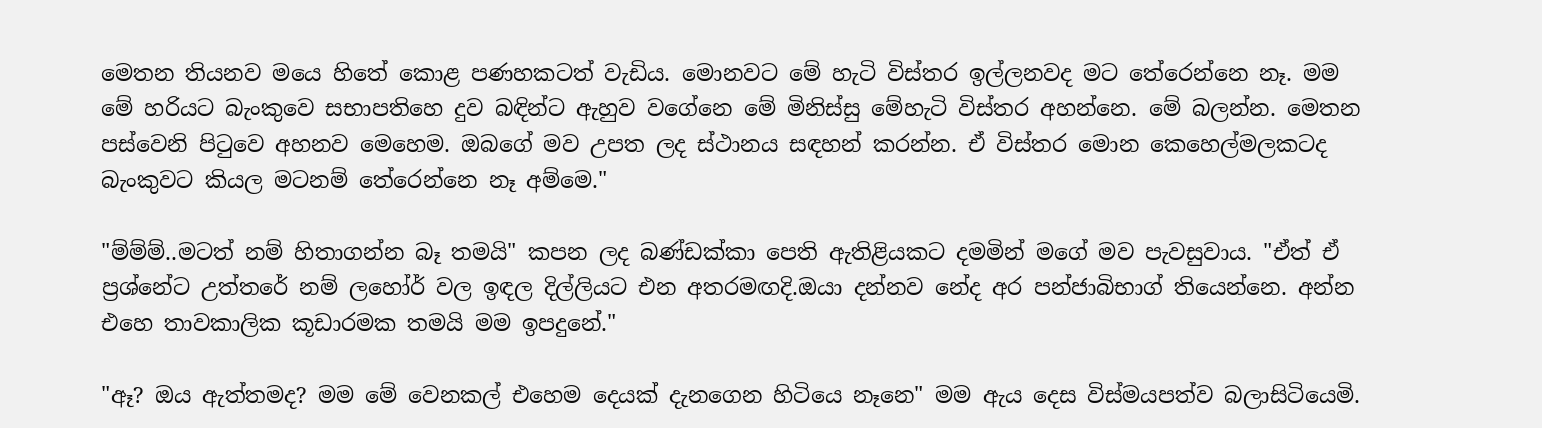මෙතන තියනව මයෙ හිතේ කොළ පණහකටත් වැඩිය. මොනවට මේ හැටි විස්තර ඉල්ලනවද මට තේරෙන්නෙ නෑ. මම මේ හරියට බැංකුවෙ සභාපතිහෙ දුව බඳින්ට ඇහුව වගේනෙ මේ මිනිස්සු මේහැටි විස්තර අහන්නෙ. මේ බලන්න. මෙතන පස්වෙනි පිටුවෙ අහනව මෙහෙම. ඔබගේ මව උපත ලද ස්ථානය සඳහන් කරන්න. ඒ විස්තර මොන කෙහෙල්මලකටද බැංකුවට කියල මටනම් තේරෙන්නෙ නෑ අම්මෙ."

"ම්ම්ම්..මටත් නම් හිතාගන්න බෑ තමයි" කපන ලද බණ්ඩක්කා පෙති ඇතිළියකට දමමින් මගේ මව පැවසුවාය. "ඒත් ඒ ප්‍රශ්නේට උත්තරේ නම් ලහෝර් වල ඉඳල දිල්ලියට එන අතරමඟදි.ඔයා දන්නව නේද අර පන්ජාබිභාග් තියෙන්නෙ. අන්න එහෙ තාවකාලික කූඩාරමක තමයි මම ඉපදුනේ."

"ඈ? ඔය ඇත්තමද? මම මේ වෙනකල් එහෙම දෙයක් දැනගෙන හිටියෙ නෑනෙ" මම ඇය දෙස විස්මයපත්ව බලාසිටියෙමි.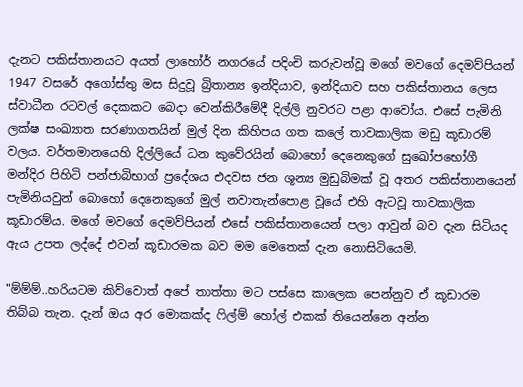දැනට පකිස්තානයට අයත් ලාහෝර් නගරයේ පදිංචි කරුවන්වූ මගේ මවගේ දෙමව්පියන් 1947 වසරේ අගෝස්තු මස සිදුවූ බ්‍රිතාන්‍ය ඉන්දියාව, ඉන්දියාව සහ පකිස්තානය ලෙස ස්වාධීන රටවල් දෙකකට බෙදා වෙන්කිරීමේදී දිල්ලි නුවරට පළා ආවෝය. එසේ පැමිනි ලක්ෂ සංඛ්‍යාත සරණාගතයින් මුල් දින කිහිපය ගත කලේ තාවකාලික මඩු කූඩාරම් වලය. වර්තමානයෙහි දිල්ලියේ ධන කුවේරයින් බොහෝ දෙනෙකුගේ සුඛෝපභෝගී මන්දිර පිහිටි පන්ජාබිභාග් ප්‍රදේශය එදවස ජන ශූන්‍ය මුඩුබිමක් වූ අතර පකිස්තානයෙන් පැමිනියවුන් බොහෝ දෙනෙකුගේ මුල් නවාතැන්පොළ වූයේ එහි ඇටවූ තාවකාලික කූඩාරම්ය. මගේ මවගේ දෙමව්පියන් එසේ පකිස්තානයෙන් පලා ආවුන් බව දැන සිටියද ඇය උපත ලද්දේ එවන් කූඩාරමක බව මම මෙතෙක් දැන නොසිටියෙමි.

"ම්ම්ම්..හරියටම කිව්වොත් අපේ තාත්තා මට පස්සෙ කාලෙක පෙන්නුව ඒ කූඩාරම තිබ්බ තැන. දැන් ඔය අර මොකක්ද ෆිල්ම් හෝල් එකක් තියෙන්නෙ අන්න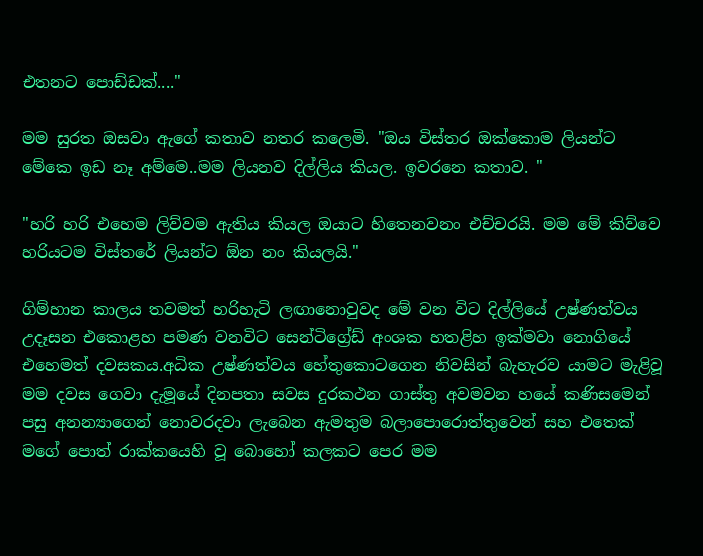එතනට පොඩ්ඩක්...."

මම සුරත ඔසවා ඇගේ කතාව නතර කලෙමි. "ඔය විස්තර ඔක්කොම ලියන්ට මේකෙ ඉඩ නෑ අම්මෙ..මම ලියනව දිල්ලිය කියල. ඉවරනෙ කතාව. "

"හරි හරි එහෙම ලිව්වම ඇතිය කියල ඔයාට හිතෙනවනං එච්චරයි. මම මේ කිව්වෙ හරියටම විස්තරේ ලියන්ට ඕන නං කියලයි."

ගිම්හාන කාලය තවමත් හරිහැටි ලඟානොවුවද මේ වන විට දිල්ලියේ උෂ්ණත්වය උදෑසන එකොළහ පමණ වනවිට සෙන්ටිග්‍රේඩ් අංශක හතළිහ ඉක්මවා නොගියේ එහෙමත් දවසකය.අධික උෂ්ණත්වය හේතුකොටගෙන නිවසින් බැහැරව යාමට මැළිවූ මම දවස ගෙවා දැමූයේ දිනපතා සවස දුරකථන ගාස්තු අවමවන හයේ කණිසමෙන් පසු අනන්‍යාගෙන් නොවරදවා ලැබෙන ඇමතුම බලාපොරොත්තුවෙන් සහ එතෙක් මගේ පොත් රාක්කයෙහි වූ බොහෝ කලකට පෙර මම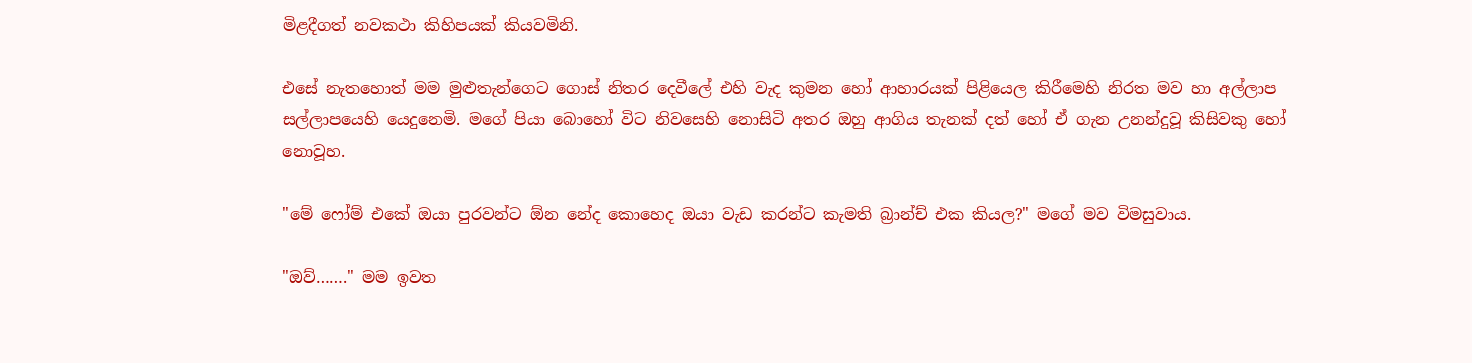මිළදීගත් නවකථා කිහිපයක් කියවමිනි.

එසේ නැතහොත් මම මුළුතැන්ගෙට ගොස් නිතර දෙවීලේ එහි වැද කුමන හෝ ආහාරයක් පිළියෙල කිරීමෙහි නිරත මව හා අල්ලාප සල්ලාපයෙහි යෙදුනෙමි. මගේ පියා බොහෝ විට නිවසෙහි නොසිටි අතර ඔහු ආගිය තැනක් දත් හෝ ඒ ගැන උනන්දුවූ කිසිවකු හෝ නොවූහ.

"මේ ෆෝම් එකේ ඔයා පුරවන්ට ඕන නේද කොහෙද ඔයා වැඩ කරන්ට කැමති බ්‍රාන්ච් එක කියල?" මගේ මව විමසුවාය.

"ඔව්……." මම ඉවත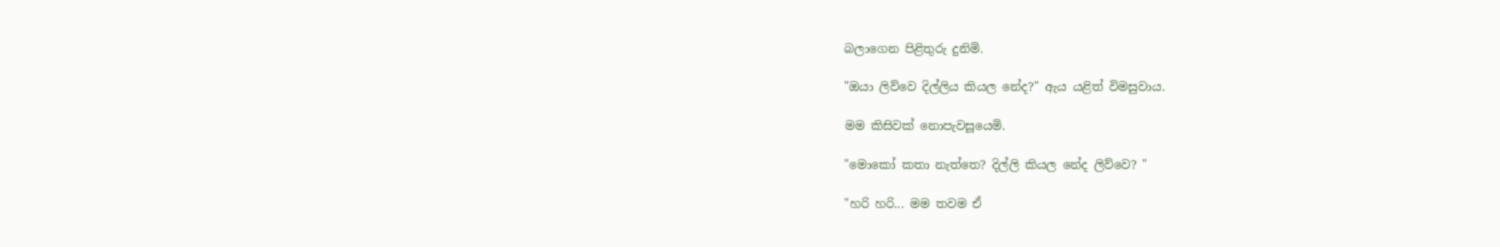බලාගෙන පිළිතුරු දුනිමි.

"ඔයා ලිව්වෙ දිල්ලිය කියල නේද?" ඇය යළිත් විමසුවාය.

මම කිසිවක් නොපැවසූයෙමි.

"මොකෝ කතා නැත්තෙ? දිල්ලි කියල නේද ලිව්වෙ? "

"හරි හරි... මම තවම ඒ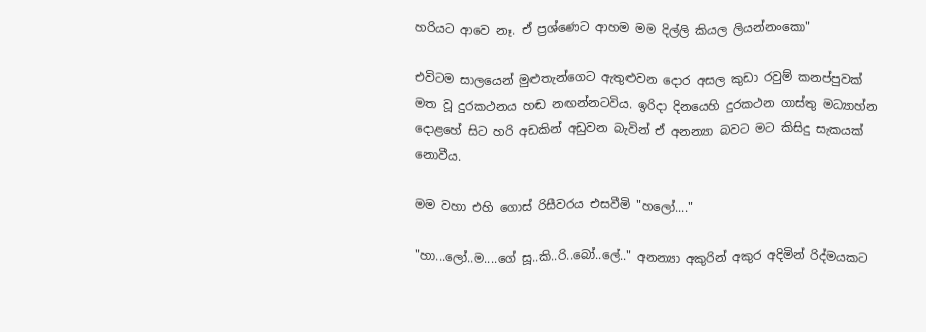හරියට ආවෙ නෑ. ඒ ප්‍රශ්ණෙට ආහම මම දිල්ලි කියල ලියන්නංකො"

එවිටම සාලයෙන් මුළුතැන්ගෙට ඇතුළුවන දොර අසල කුඩා රවුම් කනප්පුවක් මත වූ දුරකථනය හඬ නඟන්නටවිය. ඉරිදා දිනයෙහි දුරකථන ගාස්තු මධ්‍යාහ්න දොළහේ සිට හරි අඩකින් අඩුවන බැවින් ඒ අනන්‍යා බවට මට කිසිදු සැකයක් නොවීය.

මම වහා එහි ගොස් රිසීවරය එසවීමි "හලෝ...."

"හා...ලෝ..ම....ගේ සූ..කි..රි..බෝ..ලේ.." අනන්‍යා අකුරින් අකුර අදිමින් රිද්මයකට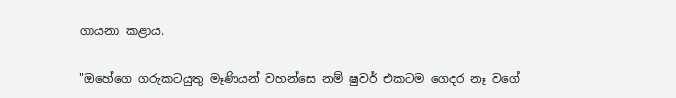ගායනා කළාය.

"ඔහේගෙ ගරුකටයුතු මෑණියන් වහන්සෙ නම් ෂුවර් එකටම ගෙදර නෑ වගේ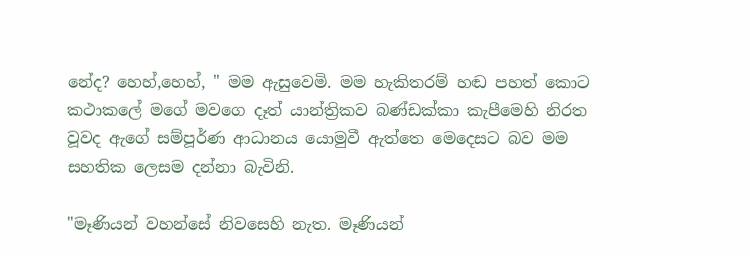නේද? හෙහ්,හෙහ්, " මම ඇසුවෙමි. මම හැකිතරම් හඬ පහත් කොට කථාකලේ මගේ මවගෙ දෑත් යාන්ත්‍රිකව බණ්ඩක්කා කැපීමෙහි නිරත වූවද ඇගේ සම්පූර්ණ ආධානය යොමුවී ඇත්තෙ මෙදෙසට බව මම සහතික ලෙසම දන්නා බැවිනි.

"මෑණියන් වහන්සේ නිවසෙහි නැත. මෑණියන්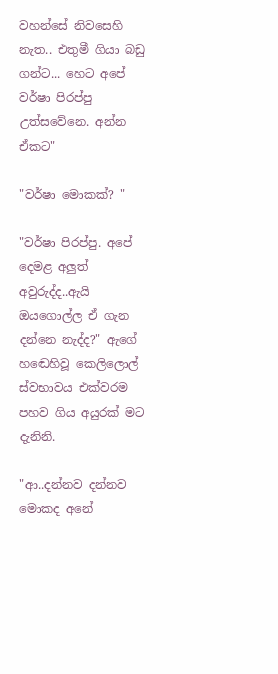වහන්සේ නිවසෙහි නැත.. එතුමී ගියා බඩු ගන්ට... හෙට අපේ වර්ෂා පිරප්පු උත්සවේනෙ. අන්න ඒකට"

"වර්ෂා මොකක්? "

"වර්ෂා පිරප්පු. අපේ දෙමළ අලුත් අවුරුද්ද..ඇයි ඔයගොල්ල ඒ ගැන දන්නෙ නැද්ද?" ඇගේ හඬෙහිවූ කෙලිලොල් ස්වභාවය එක්වරම පහව ගිය අයුරක් මට දැනිනි.

"ආ..දන්නව දන්නව මොකද අනේ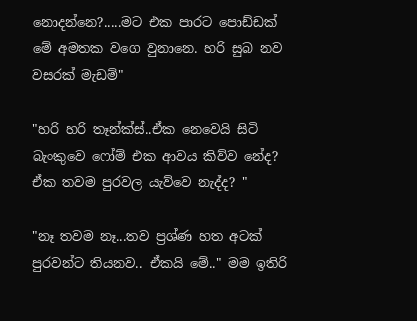නොදන්නෙ?.....මට එක පාරට පොඩ්ඩක් මේ අමතක වගෙ වුනානෙ. හරි සුබ නව වසරක් මැඩම්"

"හරි හරි තෑන්ක්ස්..ඒක නෙවෙයි සිටි බැංකුවෙ ෆෝම් එක ආවය කිව්ව නේද? ඒක තවම පුරවල යැව්වෙ නැද්ද? "

"නෑ තවම නෑ...තව ප්‍රශ්ණ හත අටක් පුරවන්ට තියනව.. ඒකයි මේ.." මම ඉතිරි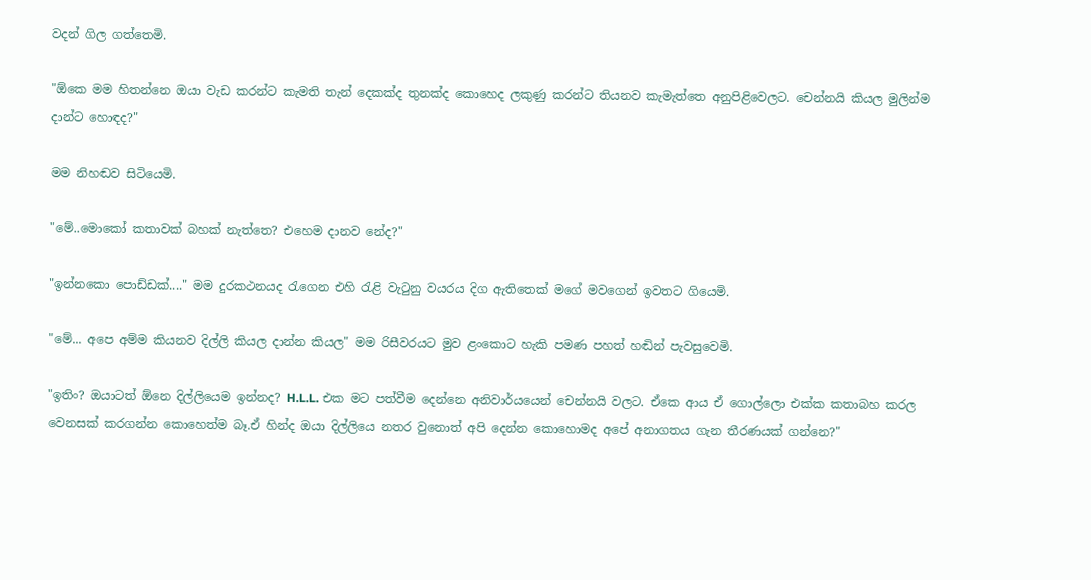වදන් ගිල ගත්තෙමි.

"ඕකෙ මම හිතන්නෙ ඔයා වැඩ කරන්ට කැමති තැන් දෙකක්ද තුනක්ද කොහෙද ලකුණු කරන්ට තියනව කැමැත්තෙ අනුපිළිවෙලට. චෙන්නයි කියල මුලින්ම දාන්ට හොඳද?"

මම නිහඬව සිටියෙමි.

"මේ..මොකෝ කතාවක් බහක් නැත්තෙ? එහෙම දානව නේද?"

"ඉන්නකො පොඩ්ඩක්...." මම දුරකථනයද රැගෙන එහි රැළි වැටුනු වයරය දිග ඇතිතෙක් මගේ මවගෙන් ඉවතට ගියෙමි.

"මේ... අපෙ අම්ම කියනව දිල්ලි කියල දාන්න කියල" මම රිසීවරයට මුව ළංකොට හැකි පමණ පහත් හඬින් පැවසුවෙමි.

"ඉතිං? ඔයාටත් ඕනෙ දිල්ලියෙම ඉන්නද? H.L.L. එක මට පත්වීම දෙන්නෙ අනිවාර්යයෙන් චෙන්නයි වලට. ඒකෙ ආය ඒ ගොල්ලො එක්ක කතාබහ කරල වෙනසක් කරගන්න කොහෙත්ම බෑ.ඒ හින්ද ඔයා දිල්ලියෙ නතර වුනොත් අපි දෙන්න කොහොමද අපේ අනාගතය ගැන තීරණයක් ගන්නෙ?"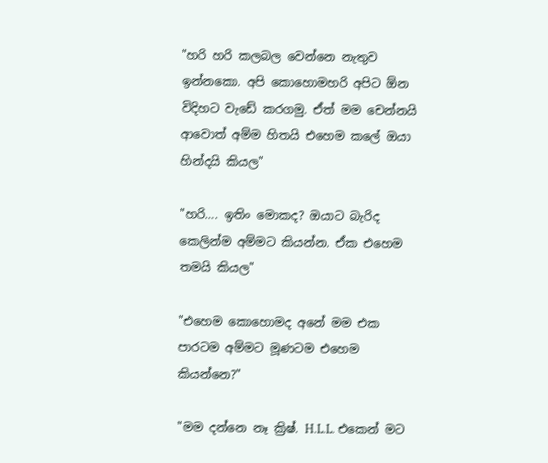"හරි හරි කලබල වෙන්නෙ නැතුව ඉන්නකො. අපි කොහොමහරි අපිට ඕන විදිහට වැඩේ කරගමු. ඒත් මම චෙන්නයි ආවොත් අම්ම හිතයි එහෙම කලේ ඔයා හින්දයි කියල"

"හරි…. ඉතිං මොකද? ඔයාට බැරිද කෙලින්ම අම්මට කියන්න. ඒක එහෙම තමයි කියල"

"එහෙම කොහොමද අනේ මම එක පාරටම අම්මට මූණටම එහෙම කියන්නෙ?"

"මම දන්නෙ නෑ ක්‍රිෂ්. H.L.L. එකෙන් මට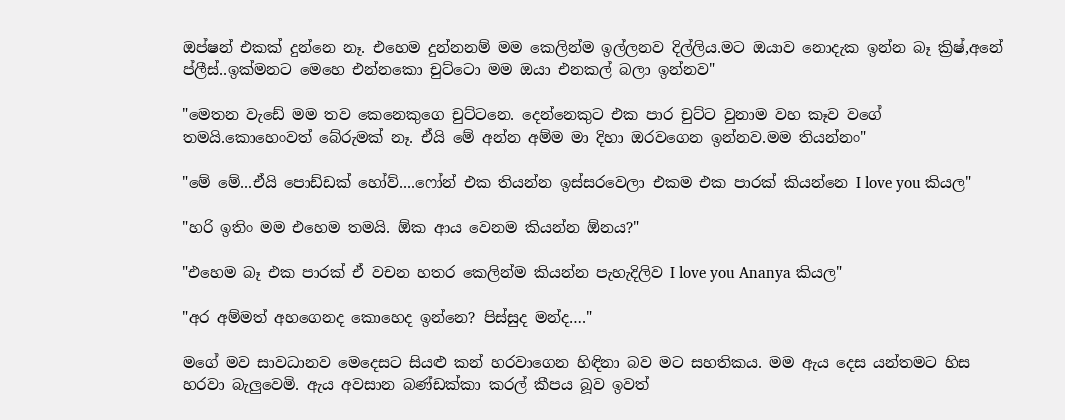ඔප්ෂන් එකක් දුන්නෙ නෑ. එහෙම දුන්නනම් මම කෙලින්ම ඉල්ලනව දිල්ලිය.මට ඔයාව නොදැක ඉන්න බෑ ක්‍රිෂ්,අනේ ප්ලීස්..ඉක්මනට මෙහෙ එන්නකො චුට්ටො මම ඔයා එනකල් බලා ඉන්නව"

"මෙතන වැඩේ මම තව කෙනෙකුගෙ චුට්ටනෙ. දෙන්නෙකුට එක පාර චුට්ට වුනාම වහ කෑව වගේ තමයි.කොහෙංවත් බේරුමක් නෑ. ඒයි මේ අන්න අම්ම මා දිහා ඔරවගෙන ඉන්නව.මම තියන්නං"

"මේ මේ...ඒයි පොඩ්ඩක් හෝව්....ෆෝන් එක තියන්න ඉස්සරවෙලා එකම එක පාරක් කියන්නෙ I love you කියල"

"හරි ඉතිං මම එහෙම තමයි. ඕක ආය වෙනම කියන්න ඕනය?"

"එහෙම බෑ එක පාරක් ඒ වචන හතර කෙලින්ම කියන්න පැහැදිලිව I love you Ananya කියල"

"අර අම්මත් අහගෙනද කොහෙද ඉන්නෙ? පිස්සුද මන්ද…."

මගේ මව සාවධානව මෙදෙසට සියළු කන් හරවාගෙන හිඳිනා බව මට සහතිකය. මම ඇය දෙස යන්තමට හිස හරවා බැලුවෙමි. ඇය අවසාන බණ්ඩක්කා කරල් කීපය බූව ඉවත්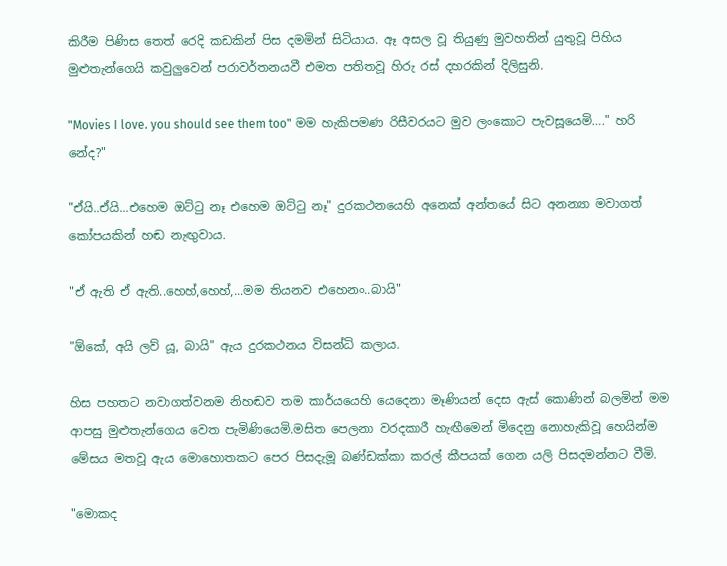කිරීම පිණිස තෙත් රෙදි කඩකින් පිස දමමින් සිටියාය. ඈ අසල වූ තියුණු මුවහතින් යුතුවූ පිහිය මුළුතැන්ගෙයි කවුලුවෙන් පරාවර්තනයවී එමත පතිතවූ හිරු රස් දහරකින් දිලිසුනි.

"Movies I love. you should see them too" මම හැකිපමණ රිසීවරයට මුව ලංකොට පැවසූයෙමි…." හරි නේද?"

"ඒයි..ඒයි...එහෙම ඔට්ටු නෑ එහෙම ඔට්ටු නෑ" දුරකථනයෙහි අනෙක් අන්තයේ සිට අනන්‍යා මවාගත් කෝපයකින් හඬ නැඟුවාය.

"ඒ ඇති ඒ ඇති..හෙහ්,හෙහ්,...මම තියනව එහෙනං..බායි"

"ඕකේ, අයි ලව් යූ, බායි" ඇය දුරකථනය විසන්ධි කලාය.

හිස පහතට නවාගත්වනම නිහඬව තම කාර්යයෙහි යෙදෙනා මෑණියන් දෙස ඇස් කොණින් බලමින් මම ආපසු මුළුතැන්ගෙය වෙත පැමිණියෙමි.මසිත පෙලනා වරදකාරී හැඟීමෙන් මිදෙනු නොහැකිවූ හෙයින්ම මේසය මතවූ ඇය මොහොතකට පෙර පිසදැමූ බණ්ඩක්කා කරල් කීපයක් ගෙන යලි පිසදමන්නට වීමි.

"මොකද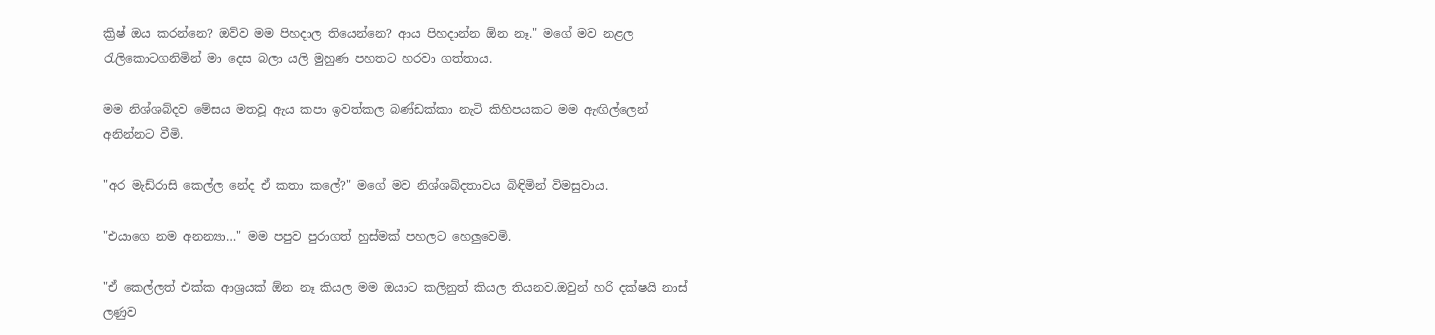ක්‍රිෂ් ඔය කරන්නෙ? ඔව්ව මම පිහදාල තියෙන්නෙ? ආය පිහදාන්න ඕන නෑ." මගේ මව නළල රැලිකොටගනිමින් මා දෙස බලා යලි මුහුණ පහතට හරවා ගත්තාය.

මම නිශ්ශබ්දව මේසය මතවූ ඇය කපා ඉවත්කල බණ්ඩක්කා නැටි කිහිපයකට මම ඇඟිල්ලෙන් අනින්නට වීමි.

"අර මැඩ්රාසි කෙල්ල නේද ඒ කතා කලේ?" මගේ මව නිශ්ශබ්දතාවය බිඳිමින් විමසුවාය.

"එයාගෙ නම අනන්‍යා…" මම පපුව පුරාගත් හුස්මක් පහලට හෙලුවෙමි.

"ඒ කෙල්ලත් එක්ක ආශ්‍රයක් ඕන නෑ කියල මම ඔයාට කලිනුත් කියල තියනව.ඔවුන් හරි දක්ෂයි නාස් ලණුව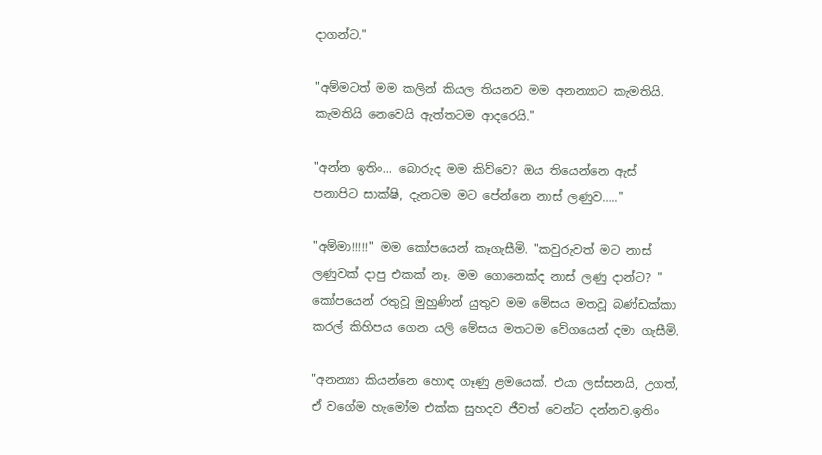දාගන්ට."

"අම්මටත් මම කලින් කියල තියනව මම අනන්‍යාට කැමතියි. කැමතියි නෙවෙයි ඇත්තටම ආදරෙයි."

"අන්න ඉතිං... බොරුද මම කිව්වෙ? ඔය තියෙන්නෙ ඇස් පනාපිට සාක්ෂි, දැනටම මට පේන්නෙ නාස් ලණුව….."

"අම්මා!!!!!" මම කෝපයෙන් කෑගැසීමි. "කවුරුවත් මට නාස් ලණුවක් දාපු එකක් නෑ. මම ගොනෙක්ද නාස් ලණු දාන්ට? " කෝපයෙන් රතුවූ මුහුණින් යුතුව මම මේසය මතවූ බණ්ඩක්කා කරල් කිහිපය ගෙන යලි මේසය මතටම වේගයෙන් දමා ගැසීමි.

"අනන්‍යා කියන්නෙ හොඳ ගෑණු ළමයෙක්. එයා ලස්සනයි, උගත්, ඒ වගේම හැමෝම එක්ක සුහදව ජීවත් වෙන්ට දන්නව.ඉතිං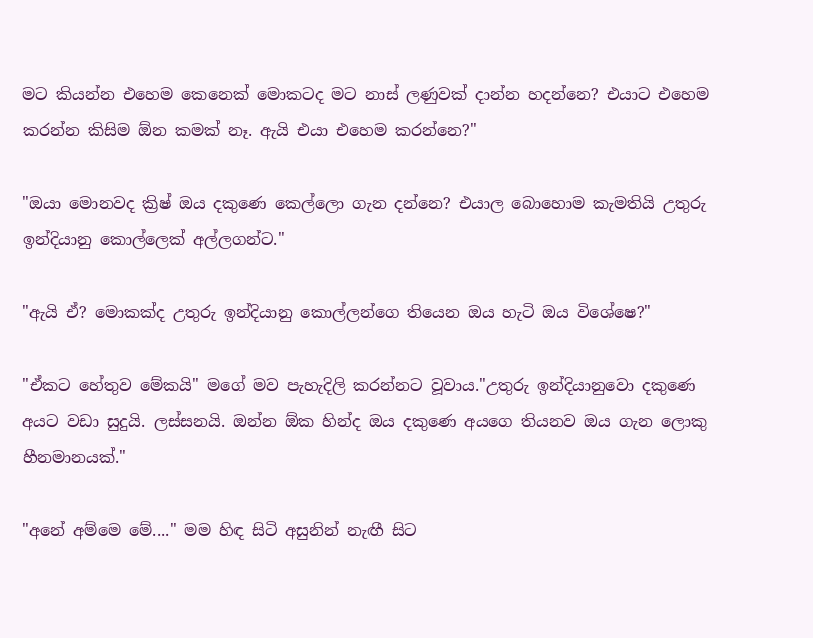මට කියන්න එහෙම කෙනෙක් මොකටද මට නාස් ලණුවක් දාන්න හදන්නෙ? එයාට එහෙම කරන්න කිසිම ඕන කමක් නෑ. ඇයි එයා එහෙම කරන්නෙ?"

"ඔයා මොනවද ක්‍රිෂ් ඔය දකුණෙ කෙල්ලො ගැන දන්නෙ? එයාල බොහොම කැමතියි උතුරු ඉන්දියානු කොල්ලෙක් අල්ලගන්ට."

"ඇයි ඒ? මොකක්ද උතුරු ඉන්දියානු කොල්ලන්ගෙ තියෙන ඔය හැටි ඔය විශේෂෙ?"

"ඒකට හේතුව මේකයි" මගේ මව පැහැදිලි කරන්නට වූවාය."උතුරු ඉන්දියානුවො දකුණෙ අයට වඩා සුදුයි. ලස්සනයි. ඔන්න ඕක හින්ද ඔය දකුණෙ අයගෙ තියනව ඔය ගැන ලොකු හීනමානයක්."

"අනේ අම්මෙ මේ...." මම හිඳ සිටි අසුනින් නැඟී සිට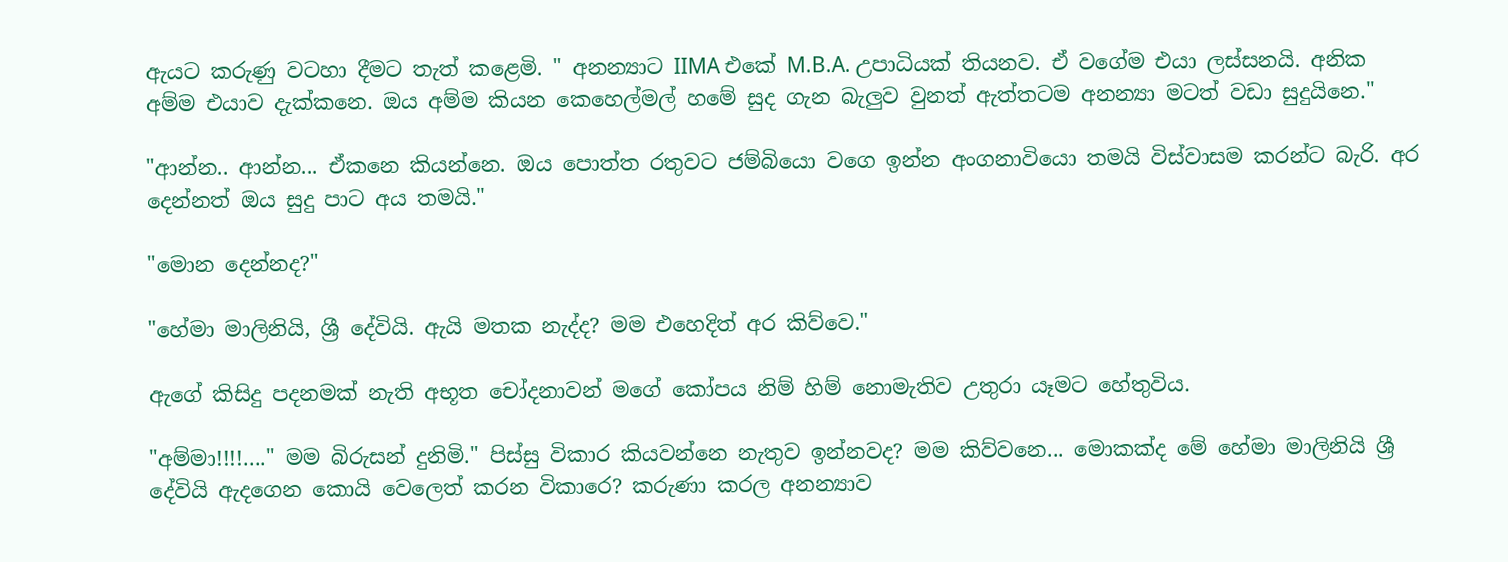ඇයට කරුණු වටහා දීමට තැත් කළෙමි. " අනන්‍යාට IIMA එකේ M.B.A. උපාධියක් තියනව. ඒ වගේම එයා ලස්සනයි. අනික අම්ම එයාව දැක්කනෙ. ඔය අම්ම කියන කෙහෙල්මල් හමේ සුද ගැන බැලුව වුනත් ඇත්තටම අනන්‍යා මටත් වඩා සුදුයිනෙ."

"ආන්න.. ආන්න... ඒකනෙ කියන්නෙ. ඔය පොත්ත රතුවට ජම්බියො වගෙ ඉන්න අංගනාවියො තමයි විස්වාසම කරන්ට බැරි. අර දෙන්නත් ඔය සුදු පාට අය තමයි."

"මොන දෙන්නද?"

"හේමා මාලිනියි, ශ්‍රී දේවියි. ඇයි මතක නැද්ද? මම එහෙදිත් අර කිව්වෙ."

ඇගේ කිසිදු පදනමක් නැති අභූත චෝදනාවන් මගේ කෝපය නිම් හිම් නොමැතිව උතුරා යෑමට හේතුවිය.

"අම්මා!!!!...." මම බිරුසන් දුනිමි." පිස්සු විකාර කියවන්නෙ නැතුව ඉන්නවද? මම කිව්වනෙ... මොකක්ද මේ හේමා මාලිනියි ශ්‍රී දේවියි ඇදගෙන කොයි වෙලෙත් කරන විකාරෙ? කරුණා කරල අනන්‍යාව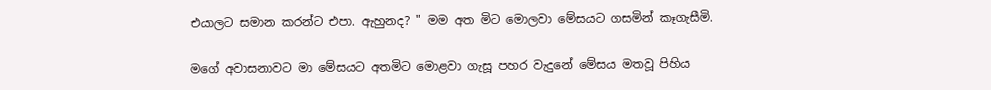එයාලට සමාන කරන්ට එපා. ඇහුනද? " මම අත මිට මොලවා මේසයට ගසමින් කෑගැසීමි.

මගේ අවාසනාවට මා මේසයට අතමිට මොළවා ගැසූ පහර වැදුනේ මේසය මතවූ පිහිය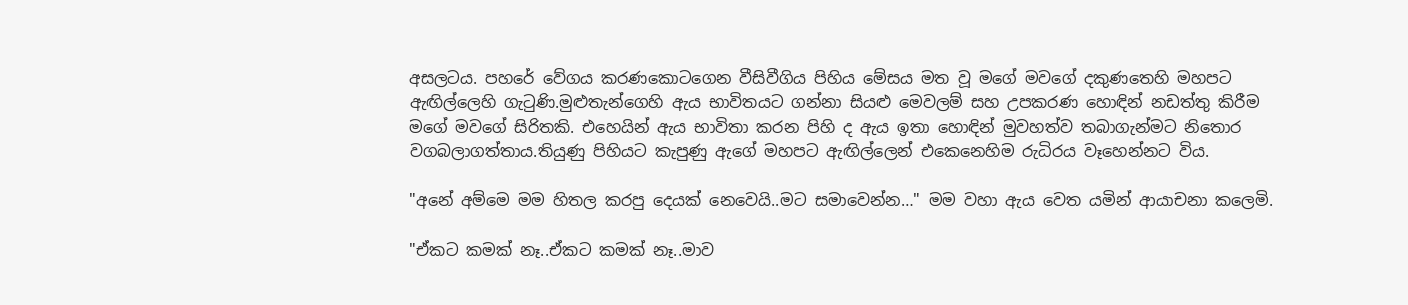අසලටය. පහරේ වේගය කරණකොටගෙන වීසිවීගිය පිහිය මේසය මත වූ මගේ මවගේ දකුණතෙහි මහපට ඇඟිල්ලෙහි ගැටුණි.මුළුතැන්ගෙහි ඇය භාවිතයට ගන්නා සියළු මෙවලම් සහ උපකරණ හොඳින් නඩත්තු කිරීම මගේ මවගේ සිරිතකි. එහෙයින් ඇය භාවිතා කරන පිහි ද ඇය ඉතා හොඳින් මුවහත්ව තබාගැන්මට නිතොර වගබලාගත්තාය.තියුණු පිහියට කැපුණු ඇගේ මහපට ඇඟිල්ලෙන් එකෙනෙහිම රුධිරය වෑහෙන්නට විය.

"අනේ අම්මෙ මම හිතල කරපු දෙයක් නෙවෙයි..මට සමාවෙන්න…" මම වහා ඇය වෙත යමින් ආයාචනා කලෙමි.

"ඒකට කමක් නෑ..ඒකට කමක් නෑ..මාව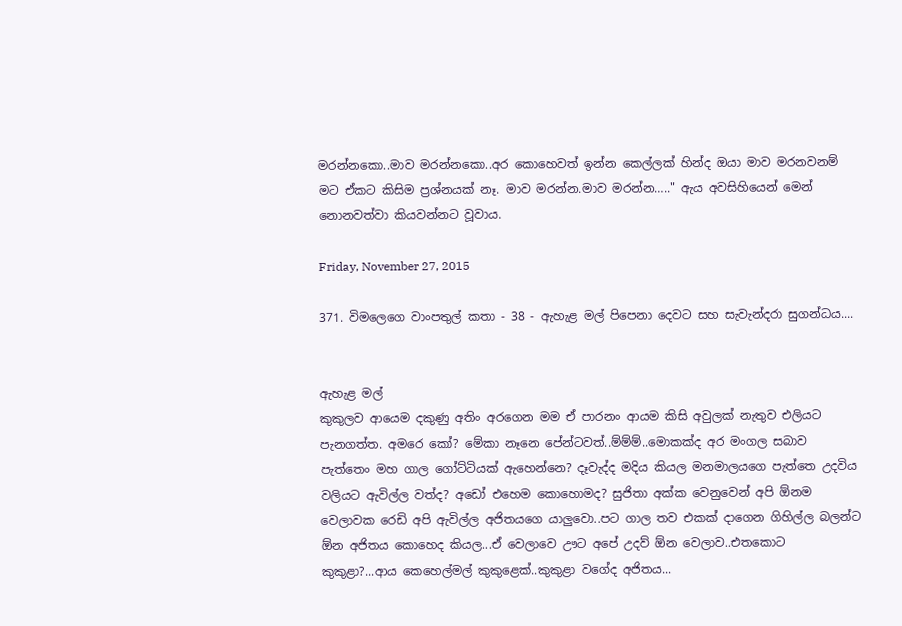මරන්නකො..මාව මරන්නකො..අර කොහෙවත් ඉන්න කෙල්ලක් හින්ද ඔයා මාව මරනවනම් මට ඒකට කිසිම ප්‍රශ්නයක් නෑ. මාව මරන්න.මාව මරන්න….." ඇය අවසිහියෙන් මෙන් නොනවත්වා කියවන්නට වූවාය.

Friday, November 27, 2015

371. විමලෙගෙ වාංපතුල් කතා - 38 - ඇහැළ මල් පිපෙනා දෙවට සහ සැවැන්දරා සුගන්ධය....


ඇහැළ මල්
කුකුලව ආයෙම දකුණු අතිං අරගෙන මම ඒ පාරනං ආයම කිසි අවුලක් නැතුව එලියට පැනගත්ත. අමරෙ කෝ? මේකා නෑනෙ පේන්ටවත්..ම්ම්ම්..මොකක්ද අර මංගල සබාව පැත්තෙං මහ ගාල ගෝට්ටියක් ඇහෙන්නෙ? දෑවැද්ද මදිය කියල මනමාලයගෙ පැත්තෙ උදවිය වලියට ඇවිල්ල වත්ද? අඩෝ එහෙම කොහොමද? සුජිතා අක්ක වෙනුවෙන් අපි ඕනම වෙලාවක රෙඩි අපි ඇවිල්ල අජිතයගෙ යාලුවො..පට ගාල තව එකක් දාගෙන ගිහිල්ල බලන්ට ඕන අජිතය කොහෙද කියල...ඒ වෙලාවෙ ඌට අපේ උදව් ඕන වෙලාව..එතකොට කුකුළා?...ආය කෙහෙල්මල් කුකුළෙක්..කුකුළා වගේද අජිතය...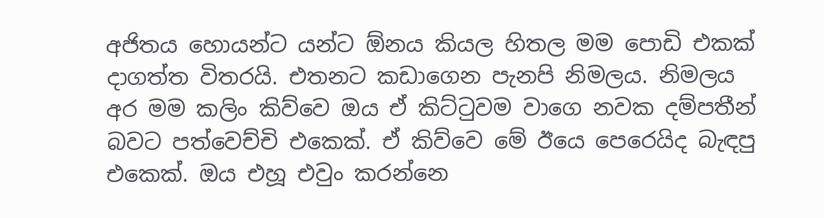අජිතය හොයන්ට යන්ට ඕනය කියල හිතල මම පොඩි එකක් දාගත්ත විතරයි. එතනට කඩාගෙන පැනපි නිමලය. නිමලය අර මම කලිං කිව්වෙ ඔය ඒ කිට්ටුවම වාගෙ නවක දම්පතීන් බවට පත්වෙච්චි එකෙක්. ඒ කිව්වෙ මේ ඊයෙ පෙරෙයිද බැඳපු එකෙක්. ඔය එහූ එවුං කරන්නෙ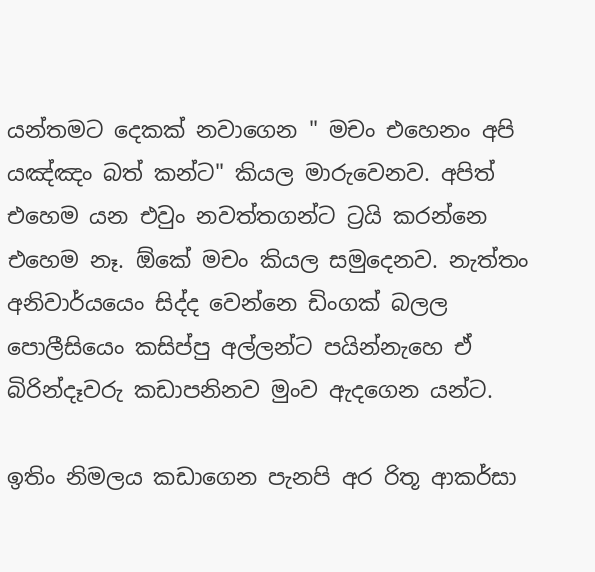යන්තමට දෙකක් නවාගෙන " මචං එහෙනං අපි යඤ්ඤං බත් කන්ට" කියල මාරුවෙනව. අපිත් එහෙම යන එවුං නවත්තගන්ට ට්‍රයි කරන්නෙ එහෙම නෑ. ඕකේ මචං කියල සමුදෙනව. නැත්තං අනිවාර්යයෙං සිද්ද වෙන්නෙ ඩිංගක් බලල පොලීසියෙං කසිප්පු අල්ලන්ට පයින්නැහෙ ඒ බිරින්දෑවරු කඩාපනිනව මුංව ඇදගෙන යන්ට.

ඉතිං නිමලය කඩාගෙන පැනපි අර රිතූ ආකර්සා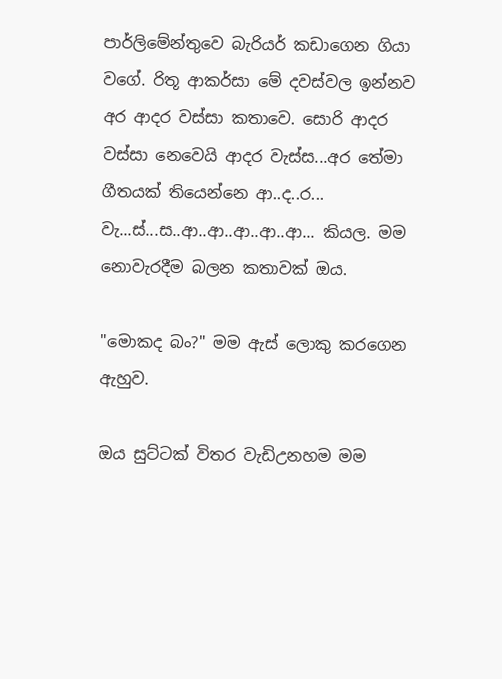පාර්ලිමේන්තුවෙ බැරියර් කඩාගෙන ගියා වගේ. රිතූ ආකර්සා මේ දවස්වල ඉන්නව අර ආදර වස්සා කතාවෙ. සොරි ආදර වස්සා නෙවෙයි ආදර වැස්ස...අර තේමා ගීතයක් තියෙන්නෙ ආ..ද..ර... වැ...ස්...ස..ආ..ආ..ආ..ආ..ආ... කියල. මම නොවැරදීම බලන කතාවක් ඔය.

"මොකද බං?" මම ඇස් ලොකු කරගෙන ඇහුව.

ඔය සුට්ටක් විතර වැඩිඋනහම මම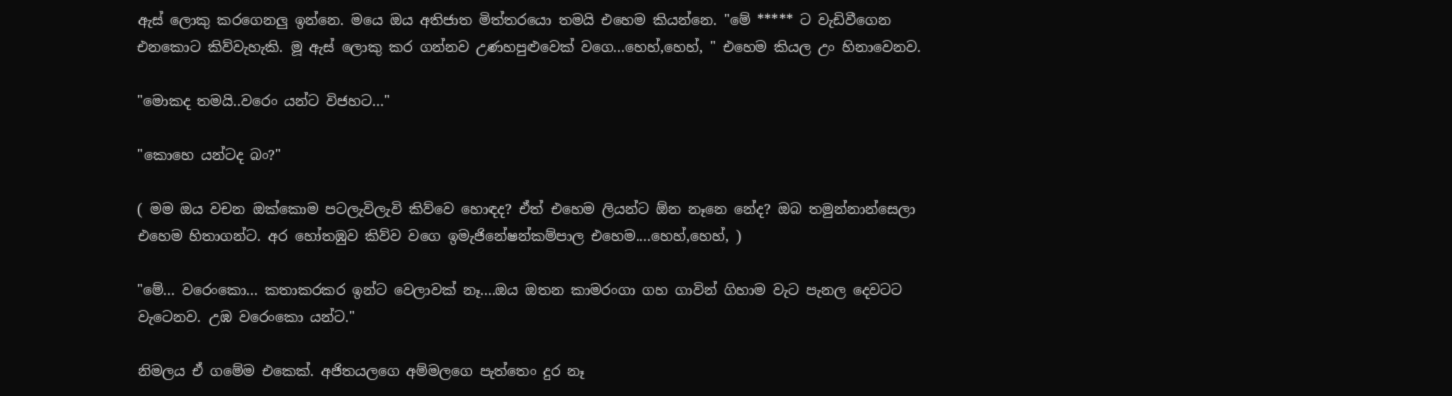ඇස් ලොකු කරගෙනලු ඉන්නෙ. මයෙ ඔය අතිජාත මිත්තරයො තමයි එහෙම කියන්නෙ. "මේ ***** ට වැඩිවීගෙන එනකොට කිව්වැහැකි. මූ ඇස් ලොකු කර ගන්නව උණහපුළුවෙක් වගෙ...හෙහ්,හෙහ්, " එහෙම කියල උං හිනාවෙනව.

"මොකද තමයි..වරෙං යන්ට විජහට…"

"කොහෙ යන්ටද බං?"

( මම ඔය වචන ඔක්කොම පටලැවිලැවි කිව්වෙ හොඳද? ඒත් එහෙම ලියන්ට ඕන නෑනෙ නේද? ඔබ තමුන්නාන්සෙලා එහෙම හිතාගන්ට. අර හෝතඹුව කිව්ව වගෙ ඉමැජිනේෂන්කම්පාල එහෙම....හෙහ්,හෙහ්, )

"මේ... වරෙංකො... කතාකරකර ඉන්ට වෙලාවක් නෑ....ඔය ඔතන කාමරංගා ගහ ගාවින් ගිහාම වැට පැනල දෙවටට වැටෙනව. උඹ වරෙංකො යන්ට."

නිමලය ඒ ගමේම එකෙක්. අජිතයලගෙ අම්මලගෙ පැත්තෙං දුර නෑ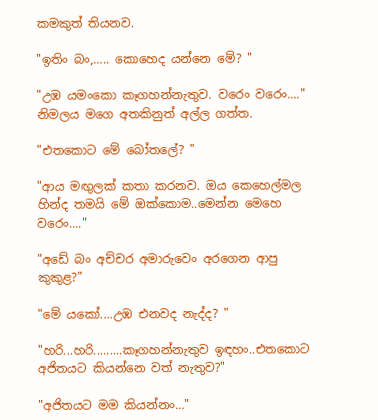කමකුත් තියනව.

"ඉතිං බං,….. කොහෙද යන්නෙ මේ? "

"උඹ යමංකො කෑගහන්නැතුව. වරෙං වරෙං...." නිමලය මගෙ අතකිනුත් අල්ල ගත්ත.

"එතකොට මේ බෝතලේ? "

"ආය මඟුලක් කතා කරනව. ඔය කෙහෙල්මල හින්ද තමයි මේ ඔක්කොම..මෙන්න මෙහෙ වරෙං...."

"අඩේ බං අච්චර අමාරුවෙං අරගෙන ආපු කුකුළ?"

"මේ යකෝ....උඹ එනවද නැද්ද? "

"හරි...හරි.........කෑගහන්නැතුව ඉඳහං..එතකොට අජිතයට කියන්නෙ වත් නැතුව?"

"අජිතයට මම කියන්නං…"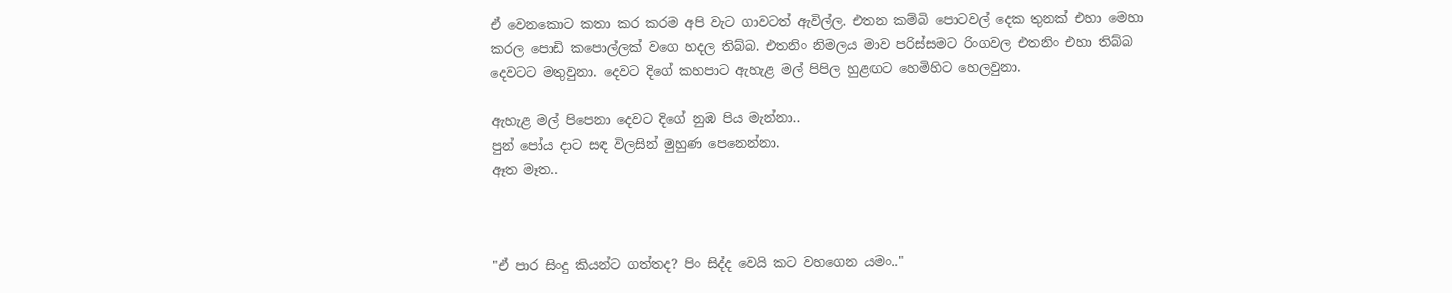ඒ වෙනකොට කතා කර කරම අපි වැට ගාවටත් ඇවිල්ල. එතන කම්බි පොටවල් දෙක තුනක් එහා මෙහා කරල පොඩි කපොල්ලක් වගෙ හදල තිබ්බ. එතනිං නිමලය මාව පරිස්සමට රිංගවල එතනිං එහා තිබ්බ දෙවටට මතුවුනා. දෙවට දිගේ කහපාට ඇහැළ මල් පිපිල හුළඟට හෙමිහිට හෙලවුනා.

ඇහැළ මල් පිපෙනා දෙවට දිගේ නුඹ පිය මැන්නා..
පුන් පෝය දාට සඳ විලසින් මුහුණ පෙනෙන්නා.
ඈත මෑත..



"ඒ පාර සිංදු කියන්ට ගත්තද? පිං සිද්ද වෙයි කට වහගෙන යමං.."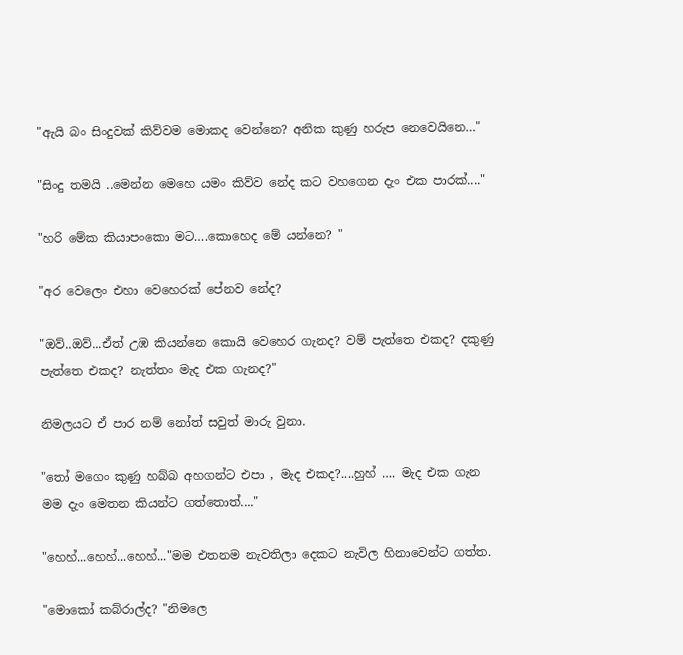"ඇයි බං සිංදුවක් කිව්වම මොකද වෙන්නෙ? අනික කුණු හරුප නෙවෙයිනෙ…"

"සිංදු තමයි ..මෙන්න මෙහෙ යමං කිව්ව නේද කට වහගෙන දැං එක පාරක්...."

"හරි මේක කියාපංකො මට….කොහෙද මේ යන්නෙ? "

"අර වෙලෙං එහා වෙහෙරක් පේනව නේද?

"ඔව්..ඔව්...ඒත් උඹ කියන්නෙ කොයි වෙහෙර ගැනද? වම් පැත්තෙ එකද? දකුණු පැත්තෙ එකද? නැත්තං මැද එක ගැනද?"

නිමලයට ඒ පාර නම් නෝත් සවුත් මාරු වුනා.

"තෝ මගෙං කුණු හබ්බ අහගන්ට එපා , මැද එකද?....හුහ් …. මැද එක ගැන මම දැං මෙතන කියන්ට ගත්තොත්...."

"හෙහ්...හෙහ්...හෙහ්..."මම එතනම නැවතිලා දෙකට නැවිල හිනාවෙන්ට ගත්ත.

"මොකෝ කබ්රාල්ද? "නිමලෙ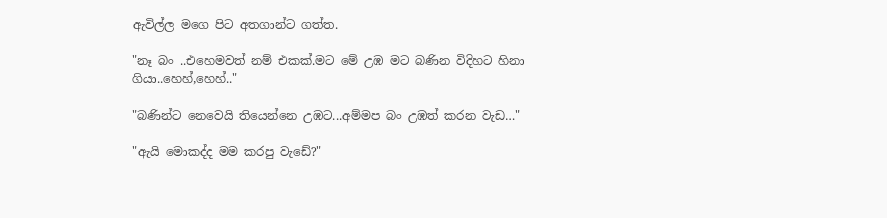ඇවිල්ල මගෙ පිට අතගාන්ට ගත්ත.

"නෑ බං ..එහෙමවත් නම් එකක්.මට මේ උඹ මට බණින විදිහට හිනා ගියා..හෙහ්,හෙහ්.."

"බණින්ට නෙවෙයි තියෙන්නෙ උඹට...අම්මප බං උඹත් කරන වැඩ…"

"ඇයි මොකද්ද මම කරපු වැඩේ?"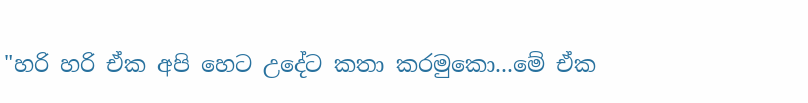"හරි හරි ඒක අපි හෙට උදේට කතා කරමුකො...මේ ඒක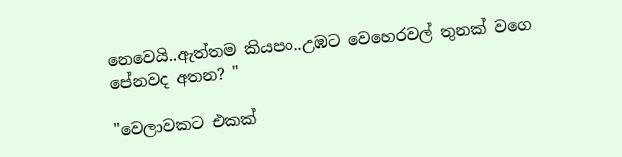නෙවෙයි..ඇත්තම කියපං..උඹට වෙහෙරවල් තුනක් වගෙ පේනවද අතන? "

"වෙලාවකට එකක්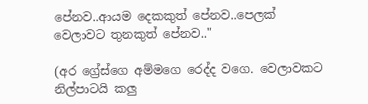පේනව..ආයම දෙකකුත් පේනව..පෙලක් වෙලාවට තුනකුත් පේනව.."

(අර ග්‍රේස්ගෙ අම්මගෙ රෙද්ද වගෙ. වෙලාවකට නිල්පාටයි කලු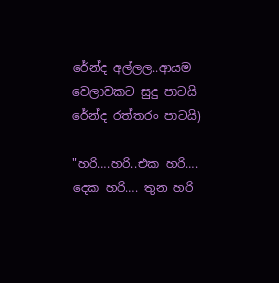රේන්ද අල්ලල..ආයම වෙලාවකට සුදු පාටයි රේන්ද රත්තරං පාටයි)

"හරි….හරි..එක හරි…. දෙක හරි…. තුන හරි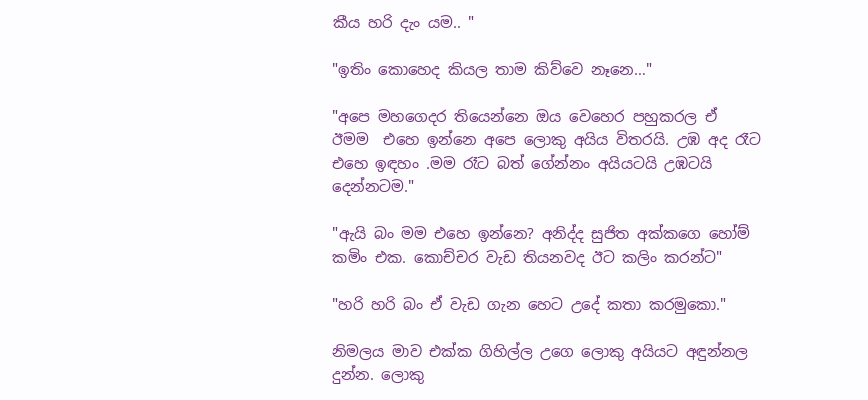කීය හරි දැං යම.. "

"ඉතිං කොහෙද කියල තාම කිව්වෙ නෑනෙ…"

"අපෙ මහගෙදර තියෙන්නෙ ඔය වෙහෙර පහුකරල ඒ  ඊමම  එහෙ ඉන්නෙ අපෙ ලොකු අයිය විතරයි. උඹ අද රෑට එහෙ ඉඳහං .මම රෑට බත් ගේන්නං අයියටයි උඹටයි දෙන්නටම."

"ඇයි බං මම එහෙ ඉන්නෙ? අනිද්ද සුජිත අක්කගෙ හෝම් කමිං එක. කොච්චර වැඩ තියනවද ඊට කලිං කරන්ට"

"හරි හරි බං ඒ වැඩ ගැන හෙට උදේ කතා කරමුකො."

නිමලය මාව එක්ක ගිහිල්ල උගෙ ලොකු අයියට අඳුන්නල දුන්න. ලොකු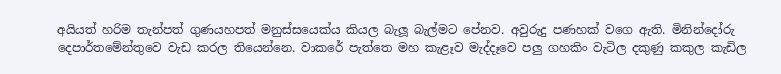අයියත් හරිම තැන්පත් ගුණයහපත් මනුස්සයෙක්ය කියල බැලූ බැල්මට පේනව. අවුරුදු පණහක් වගෙ ඇති. මිනින්දෝරු දෙපාර්තමේන්තුවෙ වැඩ කරල තියෙන්නෙ. වාකරේ පැත්තෙ මහ කැළෑව මැද්දෑවෙ පලු ගහකිං වැටිල දකුණු කකුල කැඩිල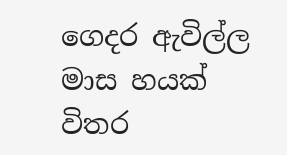ගෙදර ඇවිල්ල මාස හයක් විතර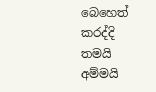බෙහෙත් කරද්දි තමයි අම්මයි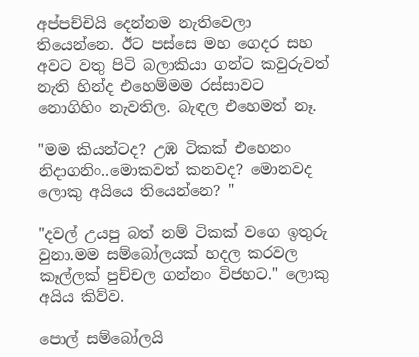අප්පච්චියි දෙන්නම නැතිවෙලා තියෙන්නෙ. ඊට පස්සෙ මහ ගෙදර සහ අවට වතු පිටි බලාකියා ගන්ට කවුරුවත් නැති හින්ද එහෙම්මම රස්සාවට නොගිහිං නැවතිල. බැඳල එහෙමත් නෑ.

"මම කියන්ටද? උඹ ටිකක් එහෙනං නිදාගනිං..මොකවත් කනවද? මොනවද ලොකු අයියෙ තියෙන්නෙ? "

"දවල් උයපු බත් නම් ටිකක් වගෙ ඉතුරු වුනා.මම සම්බෝලයක් හදල කරවල කෑල්ලක් පුච්චල ගන්නං විජහට." ලොකු අයිය කිව්ව.

පොල් සම්බෝලයි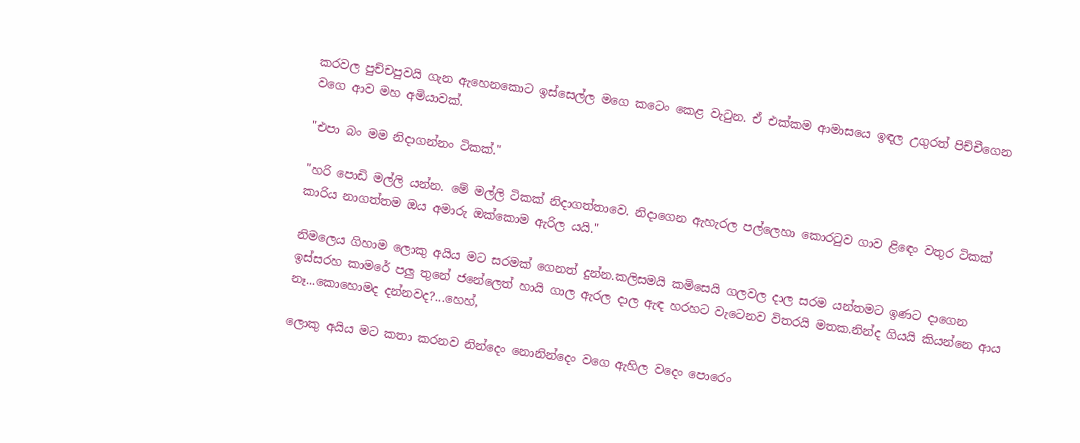කරවල පුච්චපුවයි ගැන ඇහෙනකොට ඉස්සෙල්ල මගෙ කටෙං කෙළ වැටුන. ඒ එක්කම ආමාසයෙ ඉඳල උගුරත් පිච්චීගෙන වගෙ ආව මහ අමියාවක්.

"එපා බං මම නිදාගන්නං ටිකක්."

"හරි පොඩි මල්ලි යන්න. මේ මල්ලි ටිකක් නිදාගත්තාවෙ. නිදාගෙන ඇහැරල පල්ලෙහා කොරටුව ගාව ළිඳෙං වතුර ටිකක් කාරිය නාගත්තම ඔය අමාරු ඔක්කොම ඇරිල යයි."

නිමලෙය ගිහාම ලොකු අයිය මට සරමක් ගෙනත් දුන්න.කලිසමයි කමිසෙයි ගලවල දාල සරම යන්තමට ඉණට දාගෙන ඉස්සරහ කාමරේ පලු තුනේ ජනේලෙත් හායි ගාල ඇරල දාල ඇඳ හරහට වැටෙනව විතරයි මතක.නින්ද ගියයි කියන්නෙ ආය නෑ...කොහොමද දන්නවද?...හෙහ්,

ලොකු අයිය මට කතා කරනව නින්දෙං නොනින්දෙං වගෙ ඇහිල වදෙං පොරෙං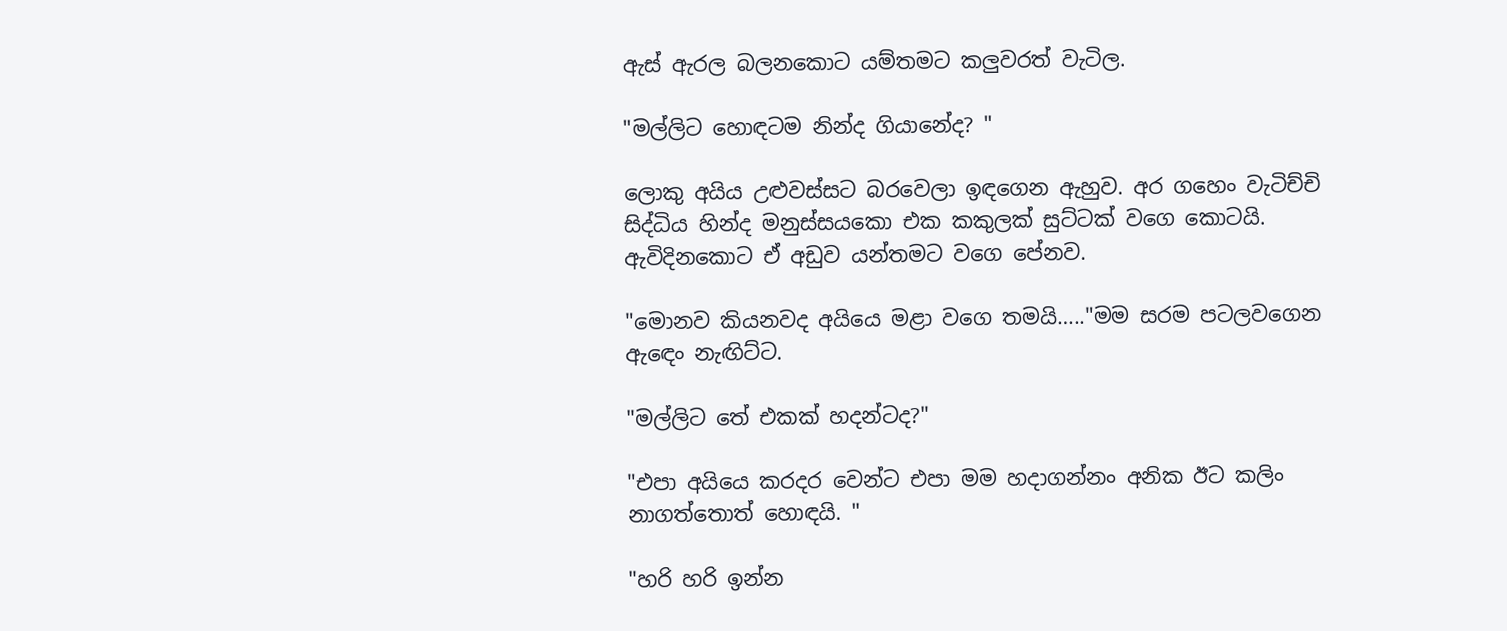ඇස් ඇරල බලනකොට යම්තමට කලුවරත් වැටිල.

"මල්ලිට හොඳටම නින්ද ගියානේද? "

ලොකු අයිය උළුවස්සට බරවෙලා ඉඳගෙන ඇහුව. අර ගහෙං වැටිච්චි සිද්ධිය හින්ද මනුස්සයකො එක කකුලක් සුට්ටක් වගෙ කොටයි. ඇවිදිනකොට ඒ අඩුව යන්තමට වගෙ පේනව.

"මොනව කියනවද අයියෙ මළා වගෙ තමයි….."මම සරම පටලවගෙන ඇඳෙං නැඟිට්ට.

"මල්ලිට තේ එකක් හදන්ටද?"

"එපා අයියෙ කරදර වෙන්ට එපා මම හදාගන්නං අනික ඊට කලිං නාගත්තොත් හොඳයි. "

"හරි හරි ඉන්න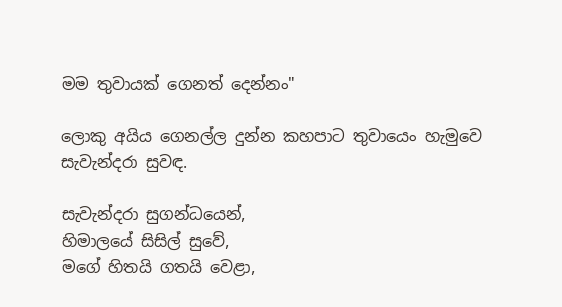මම තුවායක් ගෙනත් දෙන්නං"

ලොකු අයිය ගෙනල්ල දුන්න කහපාට තුවායෙං හැමුවෙ සැවැන්දරා සුවඳ.

සැවැන්දරා සුගන්ධයෙන්,
හිමාලයේ සිසිල් සුවේ,
මගේ හිතයි ගතයි වෙළා,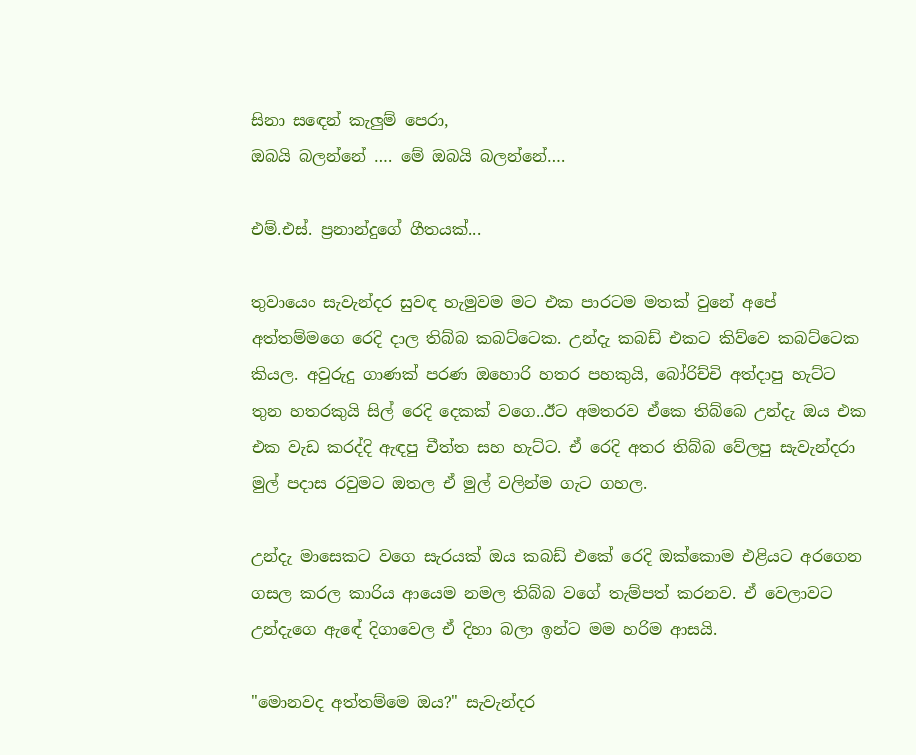සිනා සඳෙන් කැලුම් පෙරා,
ඔබයි බලන්නේ …. මේ ඔබයි බලන්නේ….

එම්.එස්. ප්‍රනාන්දුගේ ගීතයක්...

තුවායෙං සැවැන්දර සුවඳ හැමුවම මට එක පාරටම මතක් වුනේ අපේ අත්තම්මගෙ රෙදි දාල තිබ්බ කබට්ටෙක. උන්දැ කබඩ් එකට කිව්වෙ කබට්ටෙක කියල. අවුරුදු ගාණක් පරණ ඔහොරි හතර පහකුයි, බෝරිච්චි අත්දාපු හැට්ට තුන හතරකුයි සිල් රෙදි දෙකක් වගෙ..ඊට අමතරව ඒකෙ තිබ්බෙ උන්දැ ඔය එක එක වැඩ කරද්දි ඇඳපු චීත්ත සහ හැට්ට. ඒ රෙදි අතර තිබ්බ වේලපු සැවැන්දරා මුල් පදාස රවුමට ඔතල ඒ මුල් වලින්ම ගැට ගහල.

උන්දැ මාසෙකට වගෙ සැරයක් ඔය කබඩ් එකේ රෙදි ඔක්කොම එළියට අරගෙන ගසල කරල කාරිය ආයෙම නමල තිබ්බ වගේ තැම්පත් කරනව. ඒ වෙලාවට උන්දැගෙ ඇඳේ දිගාවෙල ඒ දිහා බලා ඉන්ට මම හරිම ආසයි.

"මොනවද අත්තම්මෙ ඔය?" සැවැන්දර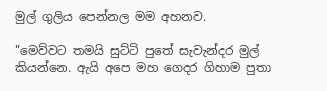මුල් ගුලිය පෙන්නල මම අහනව.

"මෙව්වට තමයි සුට්ටි පුතේ සැවැන්දර මුල් කියන්නෙ. ඇයි අපෙ මහ ගෙදර ගිහාම පුතා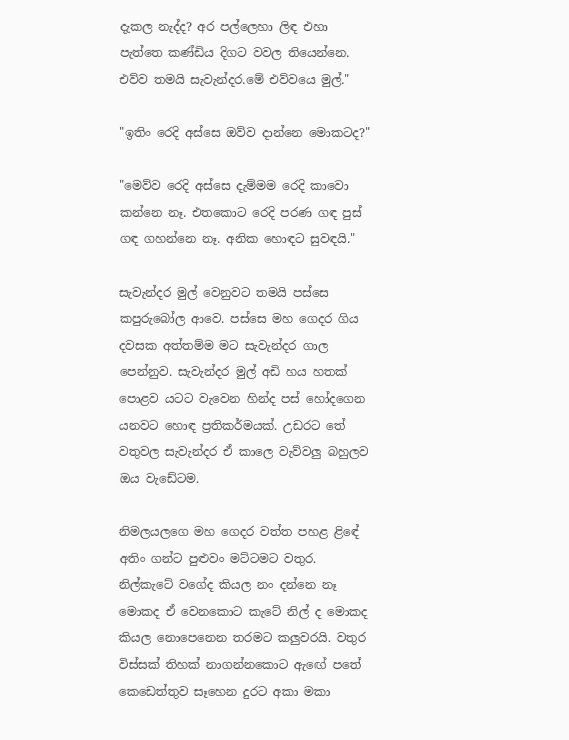දැකල නැද්ද? අර පල්ලෙහා ලිඳ එහා පැත්තෙ කණ්ඩිය දිගට වවල තියෙන්නෙ. එව්ව තමයි සැවැන්දර.මේ එව්වයෙ මුල්."

"ඉතිං රෙදි අස්සෙ ඔව්ව දාන්නෙ මොකටද?"

"මෙව්ව රෙදි අස්සෙ දැම්මම රෙදි කාවො කන්නෙ නෑ. එතකොට රෙදි පරණ ගඳ පුස් ගඳ ගහන්නෙ නෑ. අනික හොඳට සුවඳයි."

සැවැන්දර මුල් වෙනුවට තමයි පස්සෙ කපුරුබෝල ආවෙ. පස්සෙ මහ ගෙදර ගිය දවසක අත්තම්ම මට සැවැන්දර ගාල පෙන්නුව. සැවැන්දර මුල් අඩි හය හතක් පොළව යටට වැවෙන හින්ද පස් හෝදගෙන යනවට හොඳ ප්‍රතිකර්මයක්. උඩරට තේ වතුවල සැවැන්දර ඒ කාලෙ වැව්වලු බහුලව ඔය වැඩේටම.

නිමලයලගෙ මහ ගෙදර වත්ත පහළ ළිඳේ අතිං ගන්ට පුළුවං මට්ටමට වතුර. නිල්කැටේ වගේද කියල නං දන්නෙ නෑ මොකද ඒ වෙනකොට කැටේ නිල් ද මොකද කියල නොපෙනෙන තරමට කලුවරයි. වතුර විස්සක් තිහක් නාගන්නකොට ඇඟේ පතේ කෙඩෙත්තුව සෑහෙන දුරට අකා මකා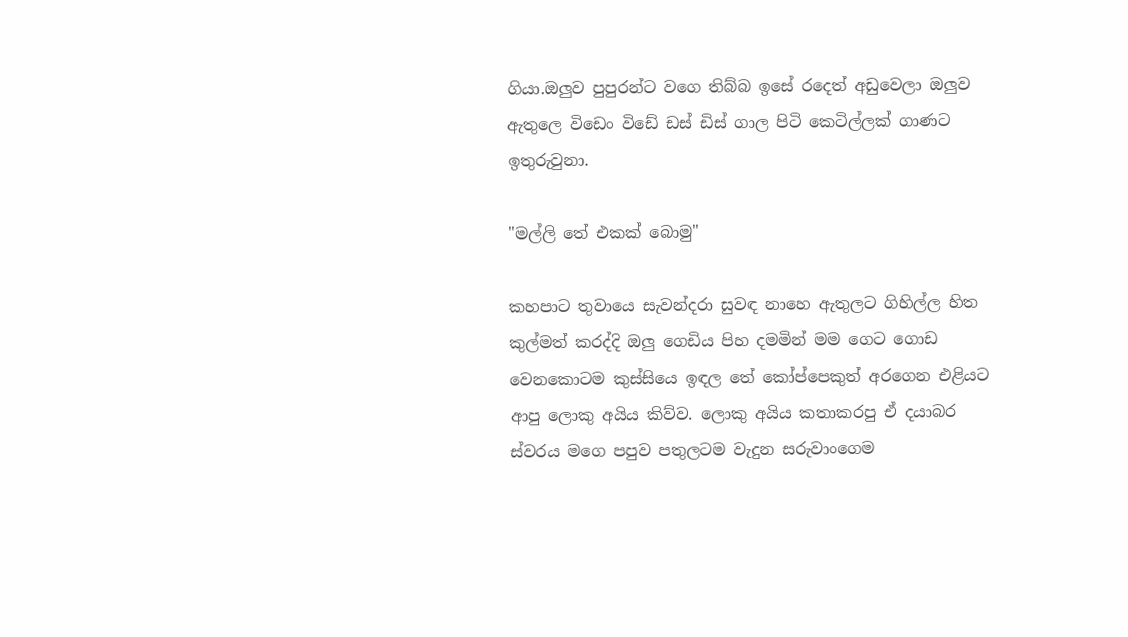ගියා.ඔලුව පුපුරන්ට වගෙ තිබ්බ ඉසේ රදෙත් අඩුවෙලා ඔලුව ඇතුලෙ විඩෙං විඩේ ඩස් ඩිස් ගාල පිටි කෙටිල්ලක් ගාණට ඉතුරුවුනා.

"මල්ලි තේ එකක් බොමු"

කහපාට තුවායෙ සැවන්දරා සුවඳ නාහෙ ඇතුලට ගිහිල්ල හිත කුල්මත් කරද්දි ඔලු ගෙඩිය පිහ දමමින් මම ගෙට ගොඩ වෙනකොටම කුස්සියෙ ඉඳල තේ කෝප්පෙකුත් අරගෙන එළියට ආපු ලොකු අයිය කිව්ව. ලොකු අයිය කතාකරපු ඒ දයාබර ස්වරය මගෙ පපුව පතුලටම වැදුන සරුවාංගෙම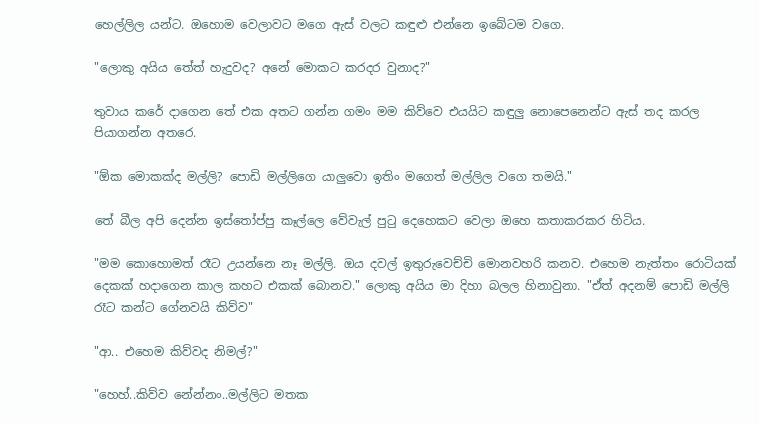හෙල්ලිල යන්ට. ඔහොම වෙලාවට මගෙ ඇස් වලට කඳුළු එන්නෙ ඉබේටම වගෙ.

"ලොකු අයිය තේත් හැදුවද? අනේ මොකට කරදර වුනාද?"

තුවාය කරේ දාගෙන තේ එක අතට ගන්න ගමං මම කිව්වෙ එයයිට කඳුලු නොපෙනෙන්ට ඇස් තද කරල පියාගන්න අතරෙ.

"ඕක මොකක්ද මල්ලි? පොඩි මල්ලිගෙ යාලුවො ඉතිං මගෙත් මල්ලිල වගෙ තමයි."

තේ බීල අපි දෙන්න ඉස්තෝප්පු කෑල්ලෙ වේවැල් පුටු දෙහෙකට වෙලා ඔහෙ කතාකරකර හිටිය.

"මම කොහොමත් රෑට උයන්නෙ නෑ මල්ලි. ඔය දවල් ඉතුරුවෙච්චි මොනවහරි කනව. එහෙම නැත්තං රොටියක් දෙකක් හදාගෙන කාල කහට එකක් බොනව." ලොකු අයිය මා දිහා බලල හිනාවුනා. "ඒත් අදනම් පොඩි මල්ලි රෑට කන්ට ගේනවයි කිව්ව"

"ආ.. එහෙම කිව්වද නිමල්?"

"හෙහ්..කිව්ව නේන්නං..මල්ලිට මතක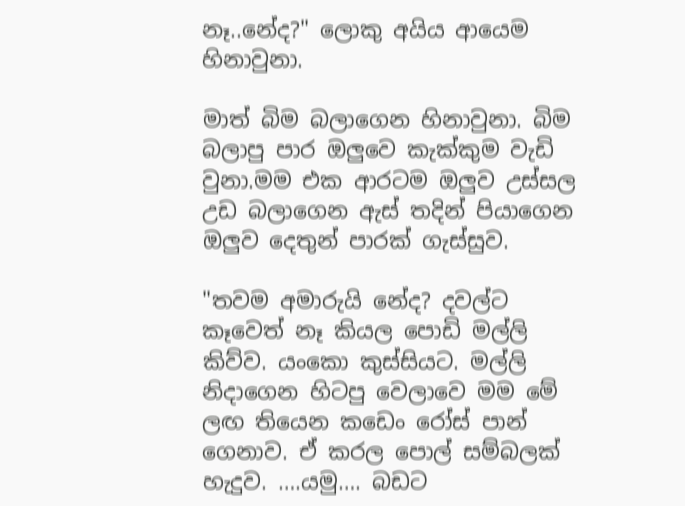නෑ..නේද?" ලොකු අයිය ආයෙම හිනාවුනා.

මාත් බිම බලාගෙන හිනාවුනා. බිම බලාපු පාර ඔලුවෙ කැක්කුම වැඩි වුනා.මම එක ආරටම ඔලුව උස්සල උඩ බලාගෙන ඇස් තදින් පියාගෙන ඔලුව දෙතුන් පාරක් ගැස්සුව.

"තවම අමාරුයි නේද? දවල්ට කෑවෙත් නෑ කියල පොඩි මල්ලි කිව්ව. යංකො කුස්සියට. මල්ලි නිදාගෙන හිටපු වෙලාවෙ මම මේ ලඟ තියෙන කඩෙං රෝස් පාන් ගෙනාව. ඒ කරල පොල් සම්බලක් හැදුව. ….යමු…. බඩට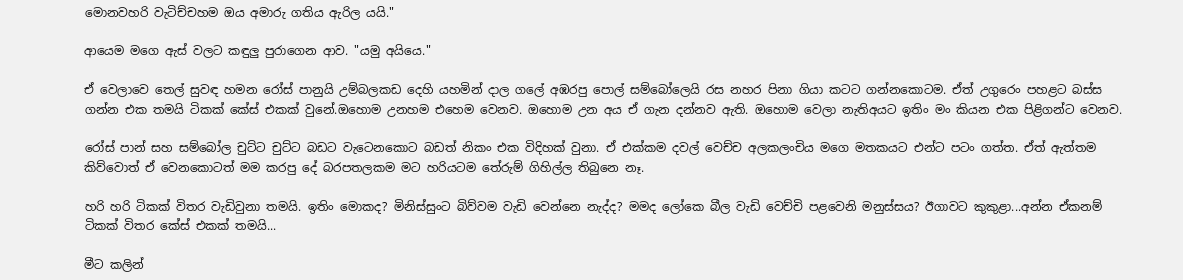මොනවහරි වැටිච්චහම ඔය අමාරු ගතිය ඇරිල යයි."

ආයෙම මගෙ ඇස් වලට කඳුලු පුරාගෙන ආව. "යමු අයියෙ."

ඒ වෙලාවෙ තෙල් සුවඳ හමන රෝස් පානුයි උම්බලකඩ දෙහි යහමින් දාල ගලේ අඹරපු පොල් සම්බෝලෙයි රස නහර පිනා ගියා කටට ගන්නකොටම. ඒත් උගුරෙං පහළට බස්ස ගන්න එක තමයි ටිකක් කේස් එකක් වුනේ.ඔහොම උනහම එහෙම වෙනව. ඔහොම උන අය ඒ ගැන දන්නව ඇති. ඔහොම වෙලා නැතිඅයට ඉතිං මං කියන එක පිළිගන්ට වෙනව.

රෝස් පාන් සහ සම්බෝල චුට්ට චුට්ට බඩට වැටෙනකොට බඩත් නිකං එක විදිහක් වුනා. ඒ එක්කම දවල් වෙච්ච අලකලංචිය මගෙ මතකයට එන්ට පටං ගත්ත. ඒත් ඇත්තම කිව්වොත් ඒ වෙනකොටත් මම කරපු දේ බරපතලකම මට හරියටම තේරුම් ගිහිල්ල තිබුනෙ නෑ.

හරි හරි ටිකක් විතර වැඩිවුනා තමයි. ඉතිං මොකද? මිනිස්සුංට බිව්වම වැඩි වෙන්නෙ නැද්ද? මමද ලෝකෙ බීල වැඩි වෙච්චි පළවෙනි මනුස්සය? ඊගාවට කුකුළා...අන්න ඒකනම් ටිකක් විතර කේස් එකක් තමයි...

මීට කලින්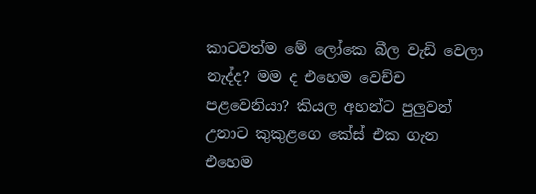කාටවත්ම මේ ලෝකෙ බීල වැඩි වෙලා නැද්ද? මම ද එහෙම වෙච්ච පළවෙනියා? කියල අහන්ට පුලුවන් උනාට කුකුළගෙ කේස් එක ගැන එහෙම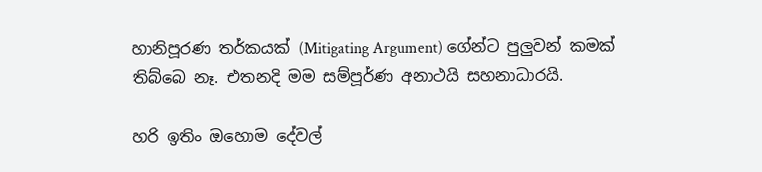හානිපූරණ තර්කයක් (Mitigating Argument) ගේන්ට පුලුවන් කමක් තිබ්බෙ නෑ. එතනදි මම සම්පූර්ණ අනාථයි සහනාධාරයි.

හරි ඉතිං ඔහොම දේවල්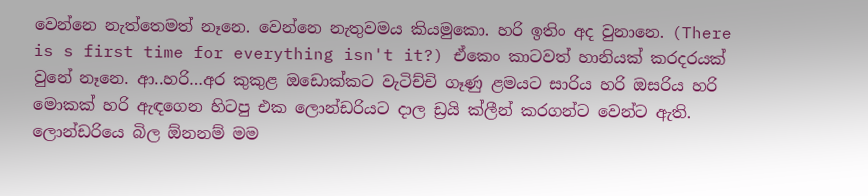වෙන්නෙ නැත්තෙමත් නෑනෙ. වෙන්නෙ නැතුවමය කියමුකො. හරි ඉතිං අද වුනානෙ. (There is s first time for everything isn't it?) ඒකෙං කාටවත් හානියක් කරදරයක් වුනේ නෑනෙ. ආ..හරි…අර කුකුළ ඔඩොක්කට වැටිච්චි ගෑණු ළමයට සාරිය හරි ඔසරිය හරි මොකක් හරි ඇඳගෙන හිටපු එක ලොන්ඩරියට දාල ඩ්‍රයි ක්ලීන් කරගන්ට වෙන්ට ඇති. ලොන්ඩරියෙ බිල ඕනනම් මම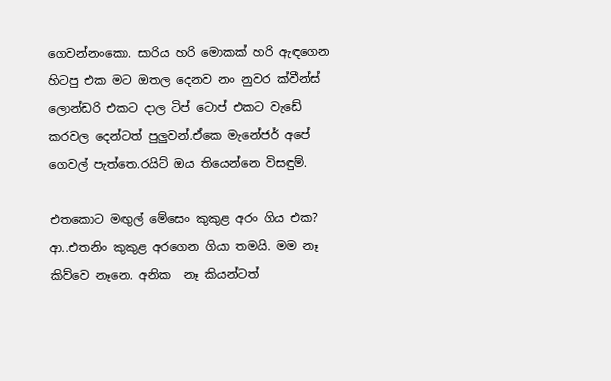ගෙවන්නංකො. සාරිය හරි මොකක් හරි ඇඳගෙන හිටපු එක මට ඔතල දෙනව නං නුවර ක්වීන්ස් ලොන්ඩරි එකට දාල ටිප් ටොප් එකට වැඩේ කරවල දෙන්ටත් පුලුවන්.ඒකෙ මැනේජර් අපේ ගෙවල් පැත්තෙ.රයිට් ඔය තියෙන්නෙ විසඳුම්.

එතකොට මඟුල් මේසෙං කුකුළ අරං ගිය එක? ආ..එතනිං කුකුළ අරගෙන ගියා තමයි. මම නෑ කිව්වෙ නෑනෙ. අනික  නෑ කියන්ටත්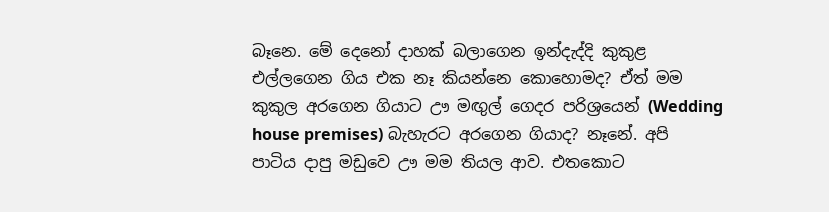බෑනෙ. මේ දෙනෝ දාහක් බලාගෙන ඉන්දැද්දි කුකුළ එල්ලගෙන ගිය එක නෑ කියන්නෙ කොහොමද? ඒත් මම කුකුල අරගෙන ගියාට ඌ මඟුල් ගෙදර පරිශ්‍රයෙන් (Wedding house premises) බැහැරට අරගෙන ගියාද? නෑනේ. අපි පාටිය දාපු මඩුවෙ ඌ මම තියල ආව. එතකොට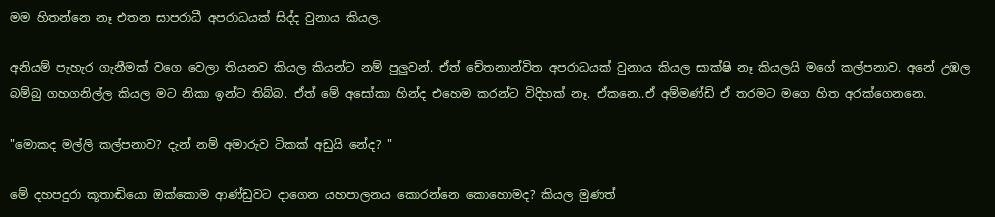මම හිතන්නෙ නෑ එතන සාපරාධී අපරාධයක් සිද්ද වුනාය කියල.

අනියම් පැහැර ගැනීමක් වගෙ වෙලා තියනව කියල කියන්ට නම් පුලුවන්. ඒත් චේතනාන්විත අපරාධයක් වුනාය කියල සාක්ෂි නෑ කියලයි මගේ කල්පනාව. අනේ උඹල බම්බු ගහගනිල්ල කියල මට නිකා ඉන්ට තිබ්බ. ඒත් මේ අසෝකා හින්ද එහෙම කරන්ට විදිහක් නෑ. ඒකනෙ..ඒ අම්මණ්ඩි ඒ තරමට මගෙ හිත අරක්ගෙනනෙ.

"මොකද මල්ලි කල්පනාව? දැන් නම් අමාරුව ටිකක් අඩුයි නේද? "

මේ දහපදුරා කූතාඬියො ඔක්කොම ආණ්ඩුවට දාගෙන යහපාලනය කොරන්නෙ කොහොමද? කියල මුණත්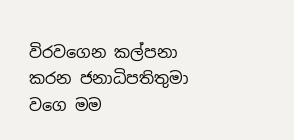විරවගෙන කල්පනා කරන ජනාධිපතිතුමා වගෙ මම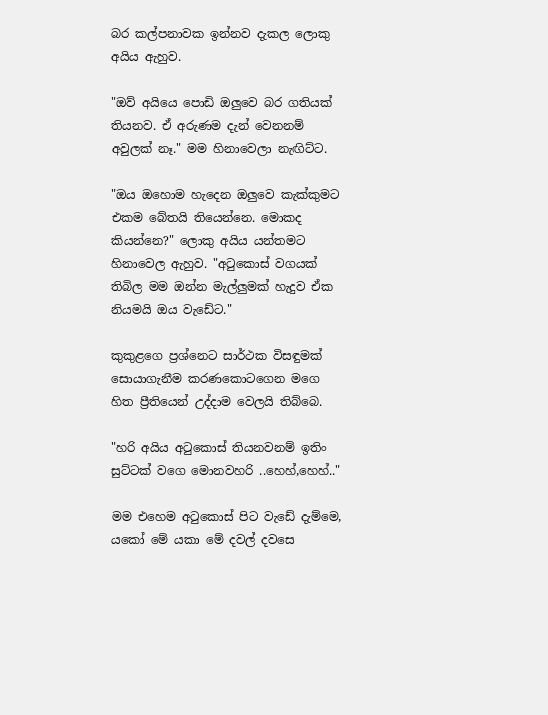බර කල්පනාවක ඉන්නව දැකල ලොකු අයිය ඇහුව.

"ඔව් අයියෙ පොඩි ඔලුවෙ බර ගතියක් තියනව. ඒ අරුණම දැන් වෙනනම් අවුලක් නෑ." මම හිනාවෙලා නැඟිට්ට.

"ඔය ඔහොම හැදෙන ඔලුවෙ කැක්කුමට එකම බේතයි තියෙන්නෙ. මොකද කියන්නෙ?" ලොකු අයිය යන්තමට හිනාවෙල ඇහුව. "අටුකොස් වගයක් තිබිල මම ඔන්න මැල්ලුමක් හැදුව ඒක නියමයි ඔය වැඩේට."

කුකුළගෙ ප්‍රශ්නෙට සාර්ථක විසඳුමක් සොයාගැනීම කරණකොටගෙන මගෙ හිත ප්‍රීතියෙන් උද්දාම වෙලයි තිබ්බෙ.

"හරි අයිය අටුකොස් තියනවනම් ඉතිං සුට්ටක් වගෙ මොනවහරි ..හෙහ්,හෙහ්.."

මම එහෙම අටුකොස් පිට වැඩේ දැම්මෙ, යකෝ මේ යකා මේ දවල් දවසෙ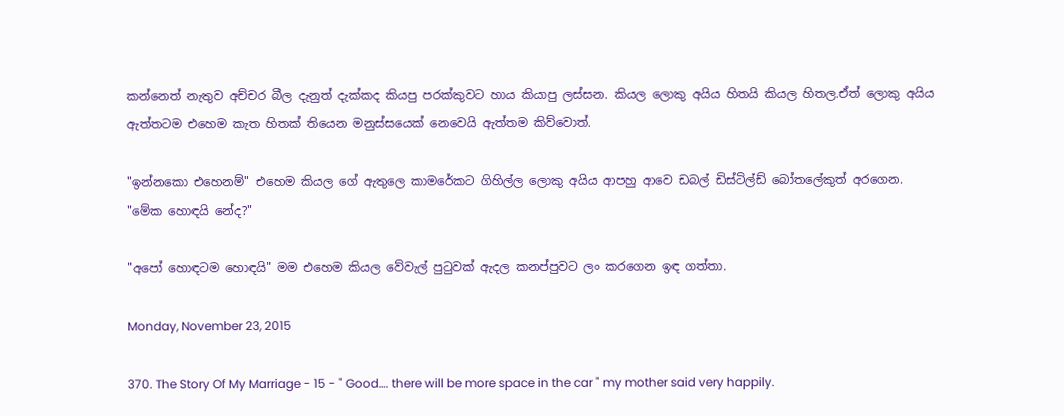කන්නෙත් නැතුව අච්චර බීල දැනුත් දැක්කද කියපු පරක්කුවට හාය කියාපු ලස්සන. කියල ලොකු අයිය හිතයි කියල හිතල.ඒත් ලොකු අයිය ඇත්තටම එහෙම කැත හිතක් තියෙන මනුස්සයෙක් නෙවෙයි ඇත්තම කිව්වොත්.

"ඉන්නකො එහෙනම්" එහෙම කියල ගේ ඇතුලෙ කාමරේකට ගිහිල්ල ලොකු අයිය ආපහු ආවෙ ඩබල් ඩිස්ටිල්ඩ් බෝතලේකුත් අරගෙන. "මේක හොඳයි නේද?"

"අපෝ හොඳටම හොඳයි" මම එහෙම කියල වේවැල් පුටුවක් ඇදල කනප්පුවට ලං කරගෙන ඉඳ ගත්තා.

Monday, November 23, 2015

370. The Story Of My Marriage - 15 - " Good…. there will be more space in the car " my mother said very happily.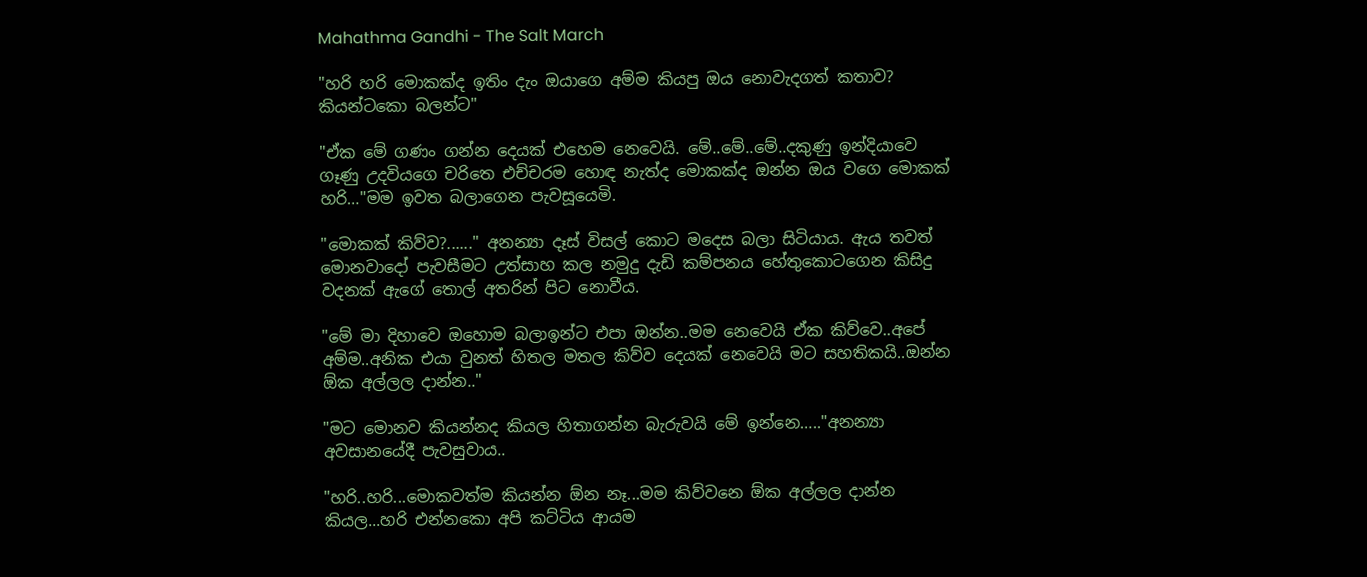Mahathma Gandhi - The Salt March

"හරි හරි මොකක්ද ඉතිං දැං ඔයාගෙ අම්ම කියපු ඔය නොවැදගත් කතාව? කියන්ටකො බලන්ට"

"ඒක මේ ගණං ගන්න දෙයක් එහෙම නෙවෙයි. මේ..මේ..මේ..දකුණු ඉන්දියාවෙ ගෑණු උදවියගෙ චරිතෙ එච්චරම හොඳ නැත්ද මොකක්ද ඔන්න ඔය වගෙ මොකක් හරි…"මම ඉවත බලාගෙන පැවසූයෙමි.

"මොකක් කිව්ව?......" අනන්‍යා දෑස් විසල් කොට මදෙස බලා සිටියාය. ඇය තවත් මොනවාදෝ පැවසීමට උත්සාහ කල නමුදු දැඩි කම්පනය හේතුකොටගෙන කිසිදු වදනක් ඇගේ තොල් අතරින් පිට නොවීය.

"මේ මා දිහාවෙ ඔහොම බලාඉන්ට එපා ඔන්න..මම නෙවෙයි ඒක කිව්වෙ..අපේ අම්ම..අනික එයා වුනත් හිතල මතල කිව්ව දෙයක් නෙවෙයි මට සහතිකයි..ඔන්න ඕක අල්ලල දාන්න.."

"මට මොනව කියන්නද කියල හිතාගන්න බැරුවයි මේ ඉන්නෙ….."අනන්‍යා අවසානයේදී පැවසුවාය..

"හරි..හරි...මොකවත්ම කියන්න ඕන නෑ...මම කිව්වනෙ ඕක අල්ලල දාන්න කියල...හරි එන්නකො අපි කට්ටිය ආයම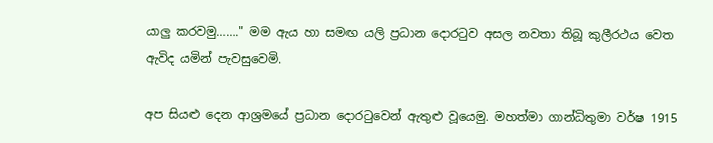යාලු කරවමු……." මම ඇය හා සමඟ යලි ප්‍රධාන දොරටුව අසල නවතා තිබූ කුලීරථය වෙත ඇවිද යමින් පැවසුවෙමි.

අප සියළු දෙන ආශ්‍රමයේ ප්‍රධාන දොරටුවෙන් ඇතුළු වූයෙමු. මහත්මා ගාන්ධිතුමා වර්ෂ 1915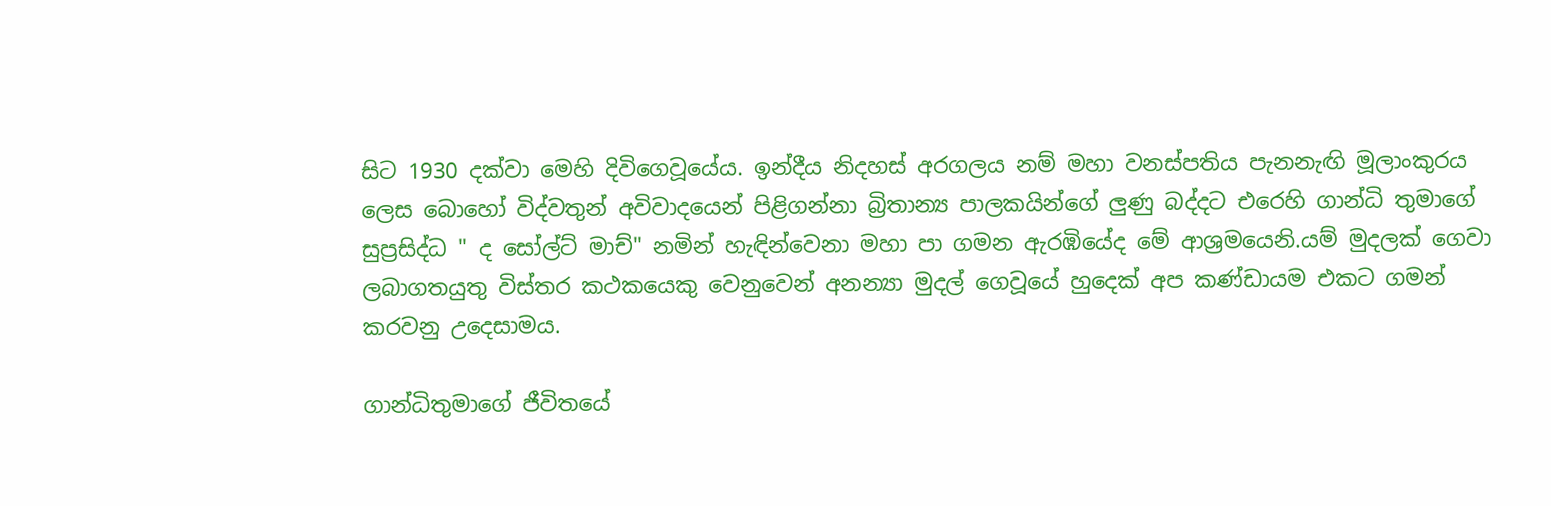සිට 1930 දක්වා මෙහි දිවිගෙවූයේය. ඉන්දීය නිදහස් අරගලය නම් මහා වනස්පතිය පැනනැඟි මූලාංකුරය ලෙස බොහෝ විද්වතුන් අවිවාදයෙන් පිළිගන්නා බ්‍රිතාන්‍ය පාලකයින්ගේ ලුණු බද්දට එරෙහි ගාන්ධි තුමාගේ සුප්‍රසිද්ධ " ද සෝල්ට් මාච්" නමින් හැඳින්වෙනා මහා පා ගමන ඇරඹියේද මේ ආශ්‍රමයෙනි.යම් මුදලක් ගෙවා ලබාගතයුතු විස්තර කථකයෙකු වෙනුවෙන් අනන්‍යා මුදල් ගෙවූයේ හුදෙක් අප කණ්ඩායම එකට ගමන් කරවනු උදෙසාමය.

ගාන්ධිතුමාගේ ජීවිතයේ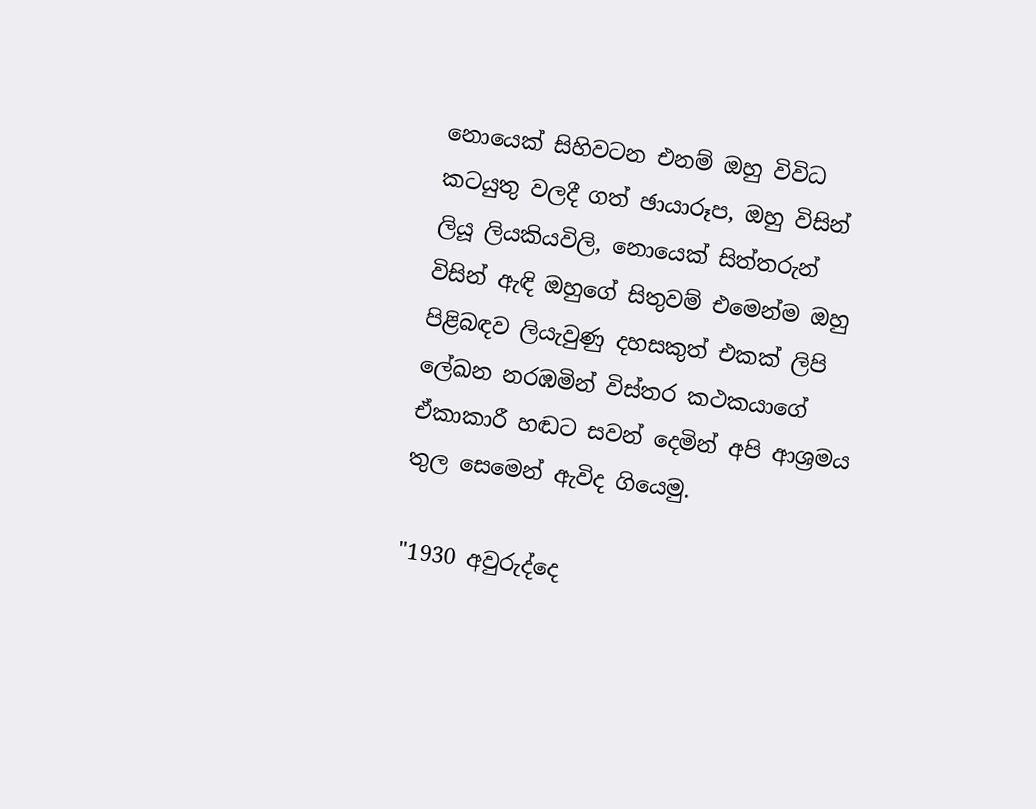නොයෙක් සිහිවටන එනම් ඔහු විවිධ කටයුතු වලදී ගත් ඡායාරූප, ඔහු විසින් ලියූ ලියකියවිලි, නොයෙක් සිත්තරුන් විසින් ඇඳි ඔහුගේ සිතුවම් එමෙන්ම ඔහු පිළිබඳව ලියැවුණු දහසකුත් එකක් ලිපි ලේඛන නරඹමින් විස්තර කථකයාගේ ඒකාකාරී හඬට සවන් දෙමින් අපි ආශ්‍රමය තුල සෙමෙන් ඇවිද ගියෙමු.

"1930 අවුරුද්දෙ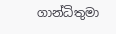ගාන්ධිතුමා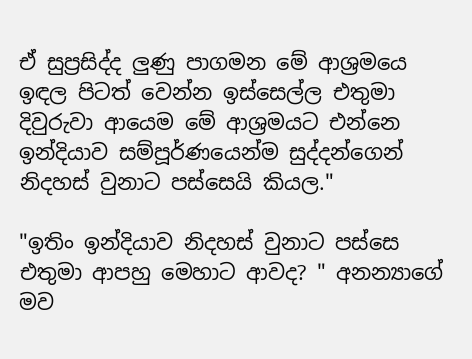ඒ සුප්‍රසිද්ද ලුණු පාගමන මේ ආශ්‍රමයෙ ඉඳල පිටත් වෙන්න ඉස්සෙල්ල එතුමා දිවුරුවා ආයෙම මේ ආශ්‍රමයට එන්නෙ ඉන්දියාව සම්පූර්ණයෙන්ම සුද්දන්ගෙන් නිදහස් වුනාට පස්සෙයි කියල."

"ඉතිං ඉන්දියාව නිදහස් වුනාට පස්සෙ එතුමා ආපහු මෙහාට ආවද? " අනන්‍යාගේ මව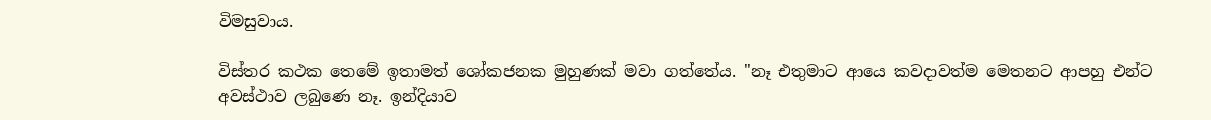විමසුවාය.

විස්තර කථක තෙමේ ඉතාමත් ශෝකජනක මුහුණක් මවා ගත්තේය. "නෑ එතුමාට ආයෙ කවදාවත්ම මෙතනට ආපහු එන්ට අවස්ථාව ලබුණෙ නෑ. ඉන්දියාව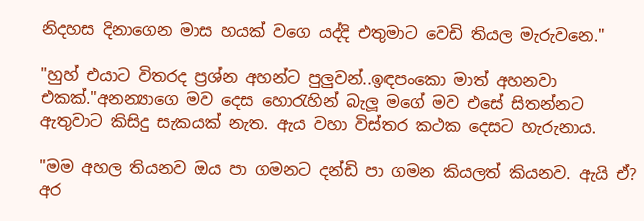නිදහස දිනාගෙන මාස හයක් වගෙ යද්දි එතුමාට වෙඩි තියල මැරුවනෙ."

"හුහ් එයාට විතරද ප්‍රශ්න අහන්ට පුලුවන්..ඉඳපංකො මාත් අහනවා එකක්."අනන්‍යාගෙ මව දෙස හොරැහින් බැලූ මගේ මව එසේ සිතන්නට ඇතුවාට කිසිදු සැකයක් නැත. ඇය වහා විස්තර කථක දෙසට හැරුනාය.

"මම අහල තියනව ඔය පා ගමනට දන්ඩි පා ගමන කියලත් කියනව. ඇයි ඒ? අර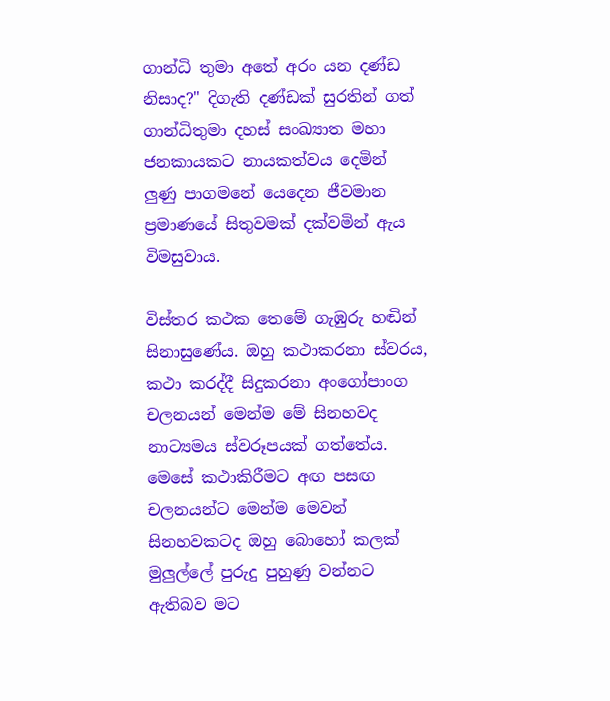ගාන්ධි තුමා අතේ අරං යන දණ්ඩ නිසාද?" දිගැති දණ්ඩක් සුරතින් ගත් ගාන්ධිතුමා දහස් සංඛ්‍යාත මහා ජනකායකට නායකත්වය දෙමින් ලුණු පාගමනේ යෙදෙන ජීවමාන ප්‍රමාණයේ සිතුවමක් දක්වමින් ඇය විමසුවාය.

විස්තර කථක තෙමේ ගැඹුරු හඬින් සිනාසුණේය. ඔහු කථාකරනා ස්වරය, කථා කරද්දී සිදුකරනා අංගෝපාංග චලනයන් මෙන්ම මේ සිනහවද නාට්‍යමය ස්වරූපයක් ගත්තේය. මෙසේ කථාකිරීමට අඟ පසඟ චලනයන්ට මෙන්ම මෙවන් සිනහවකටද ඔහු බොහෝ කලක් මුලුල්ලේ පුරුදු පුහුණු වන්නට ඇතිබව මට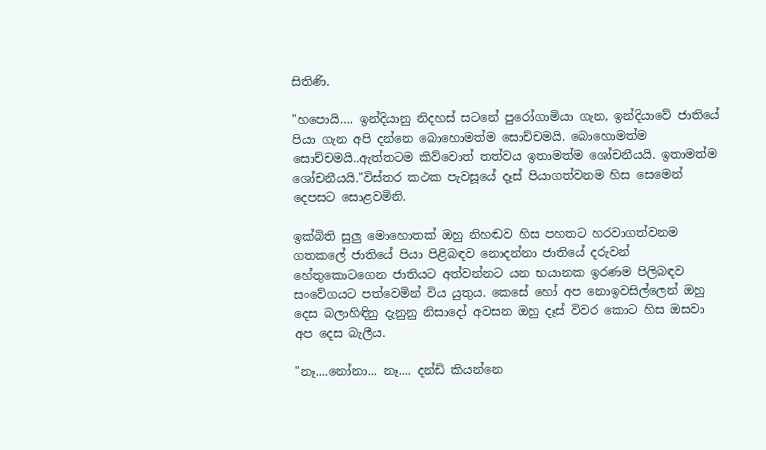සිතිණි.

"හපොයි…. ඉන්දියානු නිදහස් සටනේ පුරෝගාමියා ගැන, ඉන්දියාවේ ජාතියේ පියා ගැන අපි දන්නෙ බොහොමත්ම සොච්චමයි. බොහොමත්ම සොච්චමයි..ඇත්තටම කිව්වොත් තත්වය ඉතාමත්ම ශෝචනීයයි. ඉතාමත්ම ශෝචනීයයි."විස්තර කථක පැවසූයේ දෑස් පියාගත්වනම හිස සෙමෙන් දෙපසට සොළවමිනි.

ඉක්බිති සුලු මොහොතක් ඔහු නිහඬව හිස පහතට හරවාගත්වනම ගතකලේ ජාතියේ පියා පිළිබඳව නොදන්නා ජාතියේ දරුවන් හේතුකොටගෙන ජාතියට අත්වන්නට යන භයානක ඉරණම පිලිබඳව සංවේගයට පත්වෙමින් විය යුතුය. කෙසේ හෝ අප නොඉවසිල්ලෙන් ඔහු දෙස බලාහිඳිනු දැනුනු නිසාදෝ අවසන ඔහු දෑස් විවර කොට හිස ඔසවා අප දෙස බැලීය.

"නෑ....නෝනා... නෑ.... දන්ඩි කියන්නෙ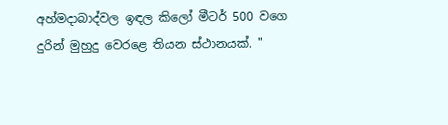අහ්මදාබාද්වල ඉඳල කිලෝ මීටර් 500 වගෙ දුරින් මුහුදු වෙරළෙ තියන ස්ථානයක්. "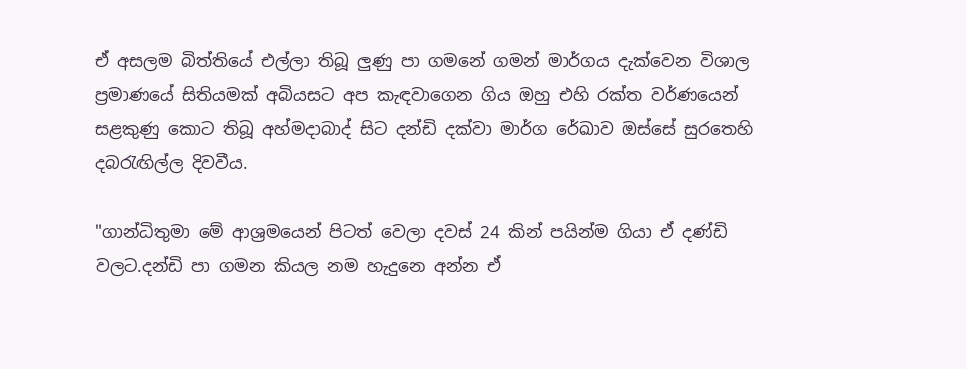ඒ අසලම බිත්තියේ එල්ලා තිබූ ලුණු පා ගමනේ ගමන් මාර්ගය දැක්වෙන විශාල ප්‍රමාණයේ සිතියමක් අබියසට අප කැඳවාගෙන ගිය ඔහු එහි රක්ත වර්ණයෙන් සළකුණු කොට තිබූ අහ්මදාබාද් සිට දන්ඩි දක්වා මාර්ග රේඛාව ඔස්සේ සුරතෙහි දබරැඟිල්ල දිවවීය.

"ගාන්ධිතුමා මේ ආශ්‍රමයෙන් පිටත් වෙලා දවස් 24 කින් පයින්ම ගියා ඒ දණ්ඩි වලට.දන්ඩි පා ගමන කියල නම හැදුනෙ අන්න ඒ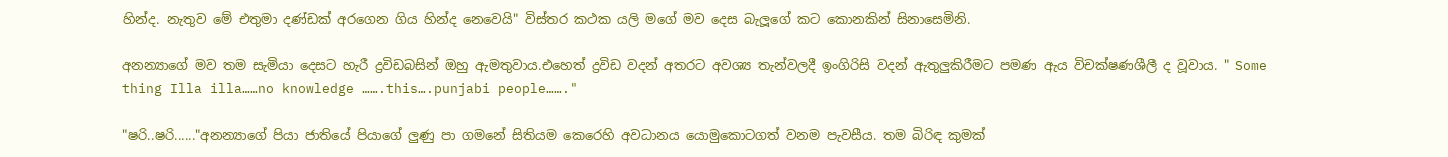හින්ද. නැතුව මේ එතුමා දණ්ඩක් අරගෙන ගිය හින්ද නෙවෙයි" විස්තර කථක යලි මගේ මව දෙස බැලූගේ කට කොනකින් සිනාසෙමිනි.

අනන්‍යාගේ මව තම සැමියා දෙසට හැරී ද්‍රවිඩබසින් ඔහු ඇමතුවාය.එහෙත් ද්‍රවිඩ වදන් අතරට අවශ්‍ය තැන්වලදී ඉංගිරිසි වදන් ඇතුලුකිරීමට පමණ ඇය විචක්ෂණශීලී ද වූවාය. " Some thing Illa illa……no knowledge …….this….punjabi people……."

"ෂරි..ෂරි......"අනන්‍යාගේ පියා ජාතියේ පියාගේ ලුණු පා ගමනේ සිතියම කෙරෙහි අවධානය යොමුකොටගත් වනම පැවසීය. තම බිරිඳ කුමක්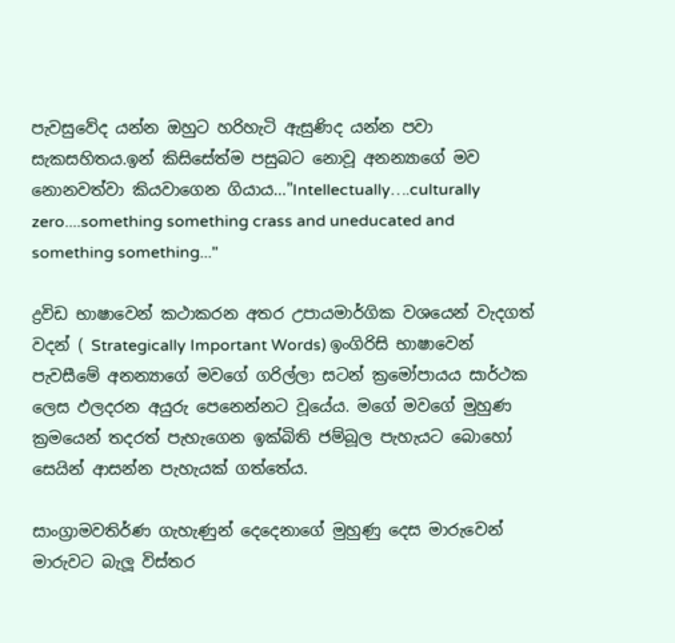පැවසුවේද යන්න ඔහුට හරිහැටි ඇසුණිද යන්න පවා සැකසහිතය.ඉන් කිසිසේත්ම පසුබට නොවූ අනන්‍යාගේ මව නොනවත්වා කියවාගෙන ගියාය…"Intellectually….culturally zero....something something crass and uneducated and something something..."

ද්‍රවිඩ භාෂාවෙන් කථාකරන අතර උපායමාර්ගික වශයෙන් වැදගත් වදන් ( Strategically Important Words) ඉංගිරිසි භාෂාවෙන් පැවසීමේ අනන්‍යාගේ මවගේ ගරිල්ලා සටන් ක්‍රමෝපායය සාර්ථක ලෙස ඵලදරන අයුරු පෙනෙන්නට වූයේය. මගේ මවගේ මුහුණ ක්‍රමයෙන් තදරත් පැහැගෙන ඉක්බිති ජම්බූල පැහැයට බොහෝ සෙයින් ආසන්න පැහැයක් ගත්තේය.

සාංග්‍රාමවතිර්ණ ගැහැණුන් දෙදෙනාගේ මුහුණු දෙස මාරුවෙන් මාරුවට බැලූ විස්තර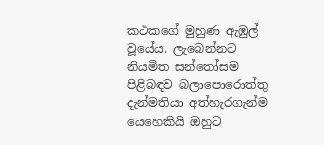කථකගේ මුහුණ ඇඹුල් වූයේය. ලැබෙන්නට නියමිත සන්තෝසම පිළිබඳව බලාපොරොත්තු දැන්මතියා අත්හැරගැන්ම යෙහෙකියි ඔහුට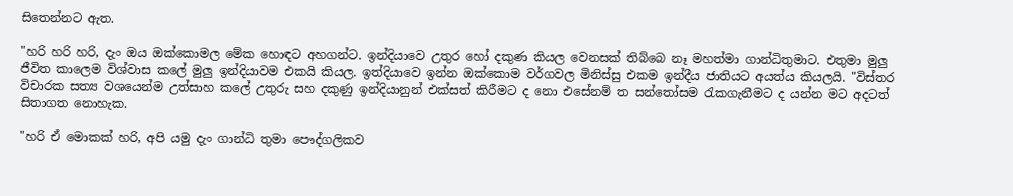සිතෙන්නට ඇත.

"හරි හරි හරි, දැං ඔය ඔක්කොමල මේක හොඳට අහගන්ට. ඉන්දියාවෙ උතුර හෝ දකුණ කියල වෙනසක් තිබ්බෙ නෑ මහත්මා ගාන්ධිතුමාට. එතුමා මුලු ජීවිත කාලෙම විශ්වාස කලේ මුලු ඉන්දියාවම එකයි කියල. ඉත්දියාවෙ ඉන්න ඔක්කොම වර්ගවල මිනිස්සු එකම ඉන්දීය ජාතියට අයත්ය කියලයි. "විස්තර විචාරක සත්‍ය වශයෙන්ම උත්සාහ කලේ උතුරු සහ දකුණු ඉන්දියානුන් එක්සත් කිරීමට ද නො එසේනම් ත සන්තෝසම රැකගැනීමට ද යන්න මට අදටත් සිතාගත නොහැක.

"හරි ඒ මොකක් හරි, අපි යමු දැං ගාන්ධි තුමා පෞද්ගලිකව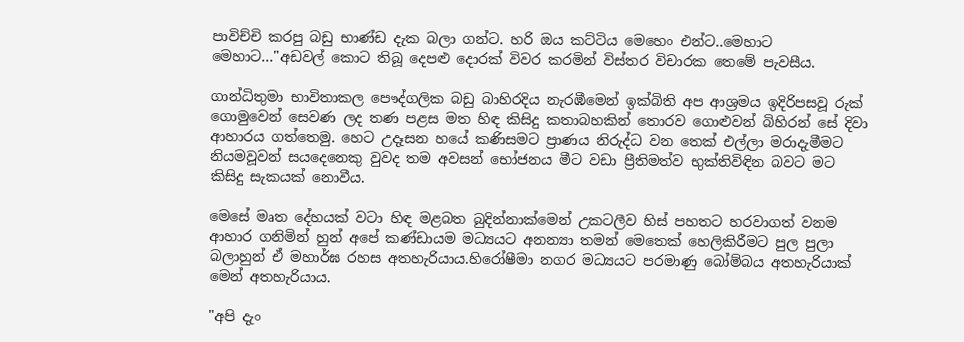පාවිච්චි කරපු බඩු භාණ්ඩ දැක බලා ගන්ට. හරි ඔය කට්ටිය මෙහෙං එන්ට..මෙහාට මෙහාට…"අඩවල් කොට තිබූ දෙපළු දොරක් විවර කරමින් විස්තර විචාරක තෙමේ පැවසීය.

ගාන්ධිතුමා භාවිතාකල පෞද්ගලික බඩු බාහිරදිය නැරඹීමෙන් ඉක්බිති අප ආශ්‍රමය ඉදිරිපසවූ රුක් ගොමුවෙන් සෙවණ ලද තණ පළස මත හිඳ කිසිදු කතාබහකින් තොරව ගොළුවන් බිහිරන් සේ දිවා ආහාරය ගත්තෙමු. හෙට උදෑසන හයේ කණිසමට ප්‍රාණය නිරුද්ධ වන තෙක් එල්ලා මරාදැමීමට නියමවූවන් සයදෙනෙකු වුවද තම අවසන් භෝජනය මීට වඩා ප්‍රීතිමත්ව භුක්තිවිඳින බවට මට කිසිදු සැකයක් නොවීය.

මෙසේ මෘත දේහයක් වටා හිඳ මළබත බුදින්නාක්මෙන් උකටලීව හිස් පහතට හරවාගත් වනම ආහාර ගනිමින් හුන් අපේ කණ්ඩායම මධ්‍යයට අනන්‍යා තමන් මෙතෙක් හෙලිකිරීමට පුල පුලා බලාහුන් ඒ මහාර්ඝ රහස අතහැරියාය.හිරෝෂීමා නගර මධ්‍යයට පරමාණු බෝම්බය අතහැරියාක් මෙන් අතහැරියාය.

"අපි දැං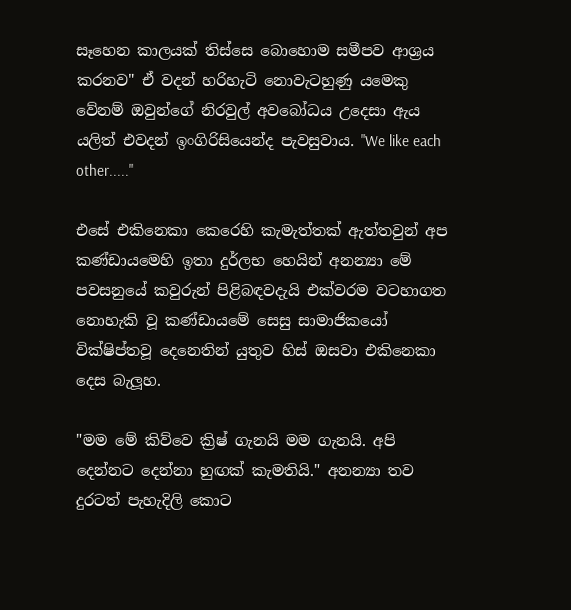සෑහෙන කාලයක් තිස්සෙ බොහොම සමීපව ආශ්‍රය කරනව" ඒ වදන් හරිහැටි නොවැටහුණු යමෙකු වේනම් ඔවුන්ගේ නිරවුල් අවබෝධය උදෙසා ඇය යලිත් එවදන් ඉංගිරිසියෙන්ද පැවසුවාය. "We like each other....."

එසේ එකිනෙකා කෙරෙහි කැමැත්තක් ඇත්තවුන් අප කණ්ඩායමෙහි ඉතා දුර්ලභ හෙයින් අනන්‍යා මේ පවසනුයේ කවුරුන් පිළිබඳවදැයි එක්වරම වටහාගත නොහැකි වූ කණ්ඩායමේ සෙසු සාමාජිකයෝ වික්ෂිප්තවූ දෙනෙතින් යුතුව හිස් ඔසවා එකිනෙකා දෙස බැලූහ.

"මම මේ කිව්වෙ ක්‍රිෂ් ගැනයි මම ගැනයි. අපි දෙන්නට දෙන්නා හුඟක් කැමතියි." අනන්‍යා තව දුරටත් පැහැදිලි කොට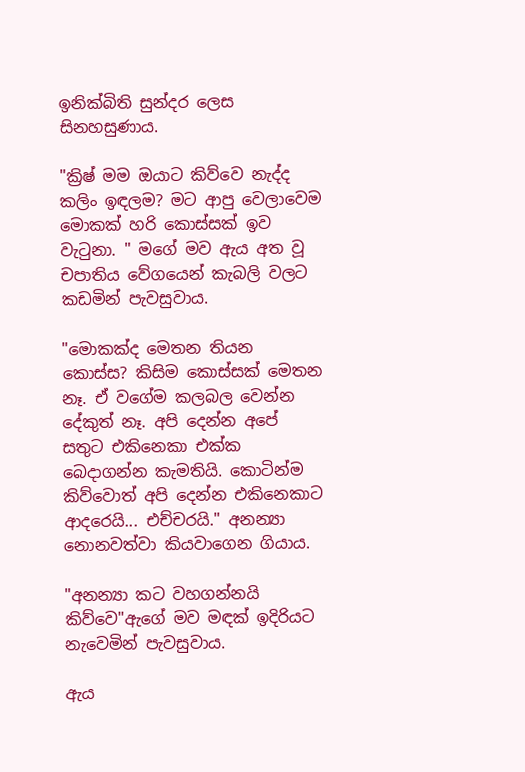ඉනික්බිති සුන්දර ලෙස සිනහසුණාය.

"ක්‍රිෂ් මම ඔයාට කිව්වෙ නැද්ද කලිං ඉඳලම? මට ආපු වෙලාවෙම මොකක් හරි කොස්සක් ඉව වැටුනා. " මගේ මව ඇය අත වූ චපාතිය වේගයෙන් කැබලි වලට කඩමින් පැවසුවාය.

"මොකක්ද මෙතන තියන කොස්ස? කිසිම කොස්සක් මෙතන නෑ. ඒ වගේම කලබල වෙන්න දේකුත් නෑ. අපි දෙන්න අපේ සතුට එකිනෙකා එක්ක බෙදාගන්න කැමතියි. කොටින්ම කිව්වොත් අපි දෙන්න එකිනෙකාට ආදරෙයි... එච්චරයි." අනන්‍යා නොනවත්වා කියවාගෙන ගියාය.

"අනන්‍යා කට වහගන්නයි කිව්වෙ"ඇගේ මව මඳක් ඉදිරියට නැවෙමින් පැවසුවාය.

ඇය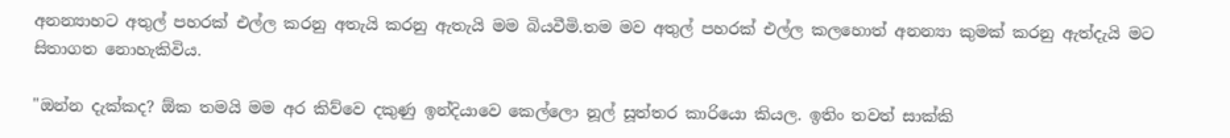අනන්‍යාහට අතුල් පහරක් එල්ල කරනු අතැයි කරනු ඇතැයි මම බියවීමි.තම මව අතුල් පහරක් එල්ල කලහොත් අනන්‍යා කුමක් කරනු ඇත්දැයි මට සිතාගත නොහැකිවිය.

"ඔන්න දැක්කද? ඕක තමයි මම අර කිව්වෙ දකුණු ඉන්දියාවෙ කෙල්ලො නූල් සූත්තර කාරියො කියල. ඉතිං තවත් සාක්කි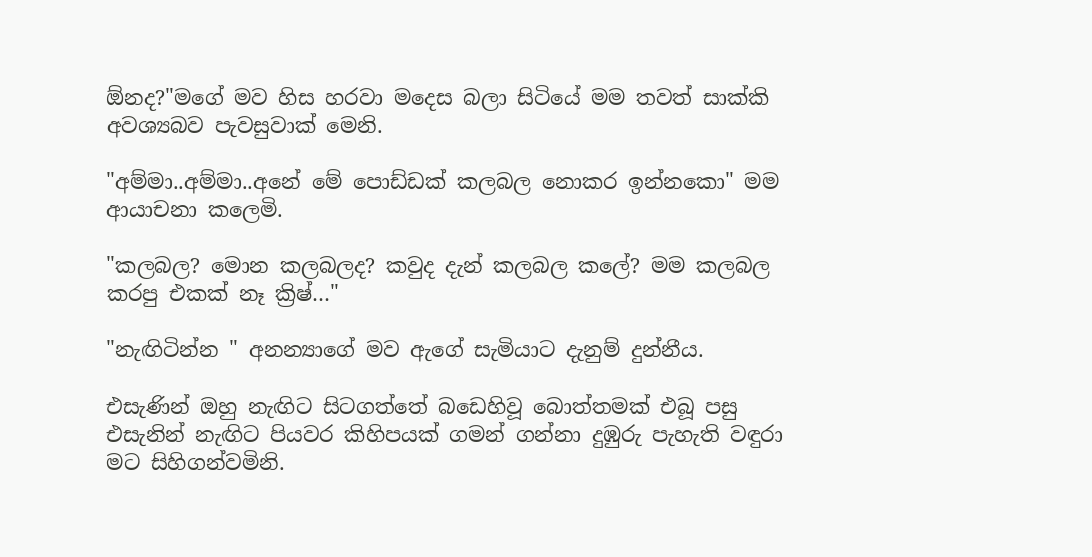ඕනද?"මගේ මව හිස හරවා මදෙස බලා සිටියේ මම තවත් සාක්කි අවශ්‍යබව පැවසුවාක් මෙනි.

"අම්මා..අම්මා..අනේ මේ පොඩ්ඩක් කලබල නොකර ඉන්නකො" මම ආයාචනා කලෙමි.

"කලබල? මොන කලබලද? කවුද දැන් කලබල කලේ? මම කලබල කරපු එකක් නෑ ක්‍රිෂ්…"

"නැඟිටින්න " අනන්‍යාගේ මව ඇගේ සැමියාට දැනුම් දුන්නීය.

එසැණින් ඔහු නැඟිට සිටගත්තේ බඩෙහිවූ බොත්තමක් එබූ පසු එසැනින් නැඟිට පියවර කිහිපයක් ගමන් ගන්නා දුඹුරු පැහැති වඳුරා මට සිහිගන්වමිනි.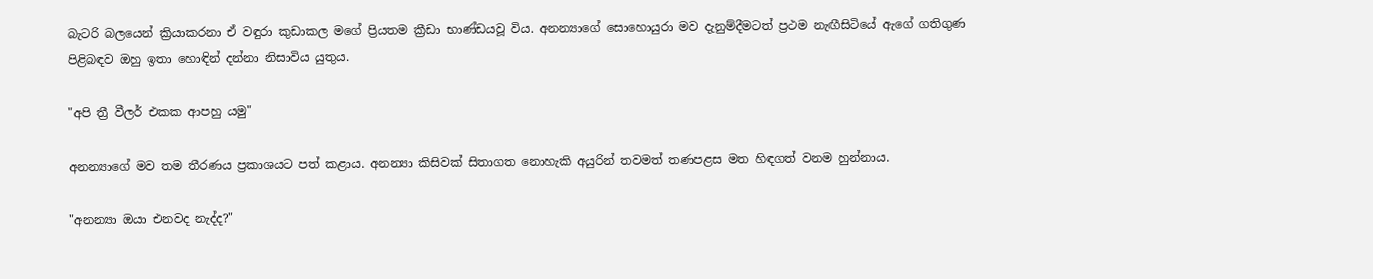බැටරි බලයෙන් ක්‍රියාකරනා ඒ වඳුරා කුඩාකල මගේ ප්‍රියතම ක්‍රීඩා භාණ්ඩයවූ විය. අනන්‍යාගේ සොහොයුරා මව දැනුම්දීමටත් ප්‍රථම නැඟීසිටියේ ඇගේ ගතිගුණ පිළිබඳව ඔහු ඉතා හොඳින් දන්නා නිසාවිය යුතුය.

"අපි ත්‍රී වීලර් එකක ආපහු යමු"

අනන්‍යාගේ මව තම තීරණය ප්‍රකාශයට පත් කළාය. අනන්‍යා කිසිවක් සිතාගත නොහැකි අයුරින් තවමත් තණපළස මත හිඳගත් වනම හුන්නාය.

"අනන්‍යා ඔයා එනවද නැද්ද?"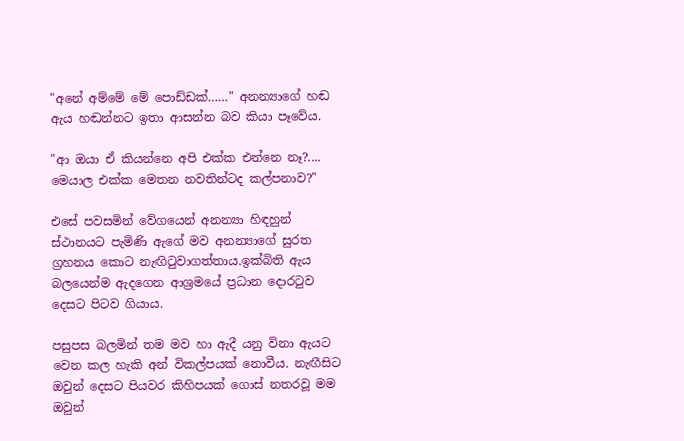"අනේ අම්මේ මේ පොඩ්ඩක්……" අනන්‍යාගේ හඬ ඇය හඬන්නට ඉතා ආසන්න බව කියා පෑවේය.

"ආ ඔයා ඒ කියන්නෙ අපි එක්ක එන්නෙ නෑ?.... මෙයාල එක්ක මෙතන නවතින්ටද කල්පනාව?"

එසේ පවසමින් වේගයෙන් අනන්‍යා හිඳහුන් ස්ථානයට පැමිණි ඇගේ මව අනන්‍යාගේ සුරත ග්‍රහනය කොට නැඟිටුවාගත්තාය.ඉක්බිති ඇය බලයෙන්ම ඇදගෙන ආශ්‍රමයේ ප්‍රධාන දොරටුව දෙසට පිටව ගියාය.

පසුපස බලමින් තම මව හා ඇදී යනු විනා ඇයට වෙන කල හැකි අන් විකල්පයක් නොවීය. නැඟීසිට ඔවුන් දෙසට පියවර කිහිපයක් ගොස් නතරවූ මම ඔවුන්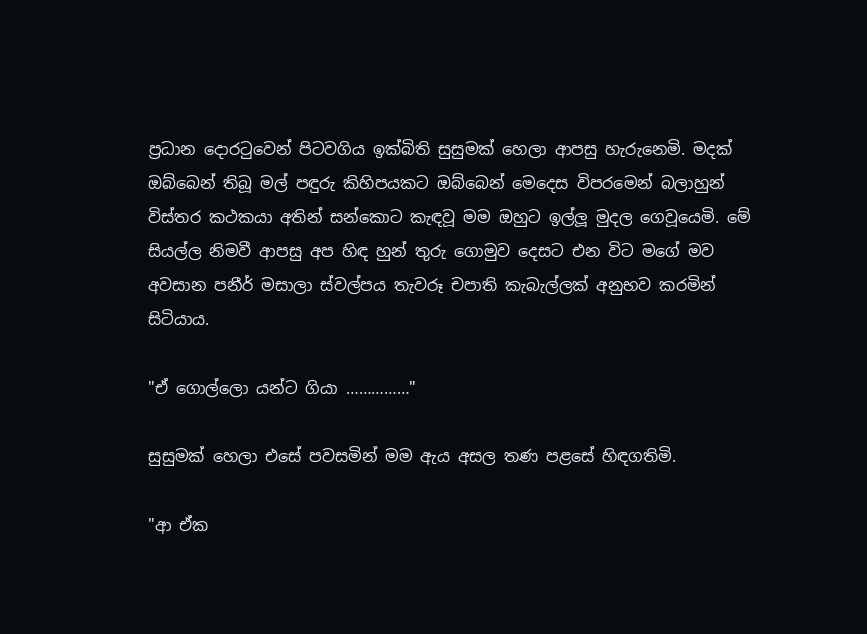ප්‍රධාන දොරටුවෙන් පිටවගිය ඉක්බිති සුසුමක් හෙලා ආපසු හැරුනෙමි. මදක් ඔබ්බෙන් තිබූ මල් පඳුරු කිහිපයකට ඔබ්බෙන් මෙදෙස විපරමෙන් බලාහුන් විස්තර කථකයා අතින් සන්කොට කැඳවූ මම ඔහුට ඉල්ලූ මුදල ගෙවූයෙමි. මේ සියල්ල නිමවී ආපසු අප හිඳ හුන් තුරු ගොමුව දෙසට එන විට මගේ මව අවසාන පනීර් මසාලා ස්වල්පය තැවරූ චපාති කැබැල්ලක් අනුභව කරමින් සිටියාය.

"ඒ ගොල්ලො යන්ට ගියා ……………"

සුසුමක් හෙලා එසේ පවසමින් මම ඇය අසල තණ පළසේ හිඳගතිමි.

"ආ ඒක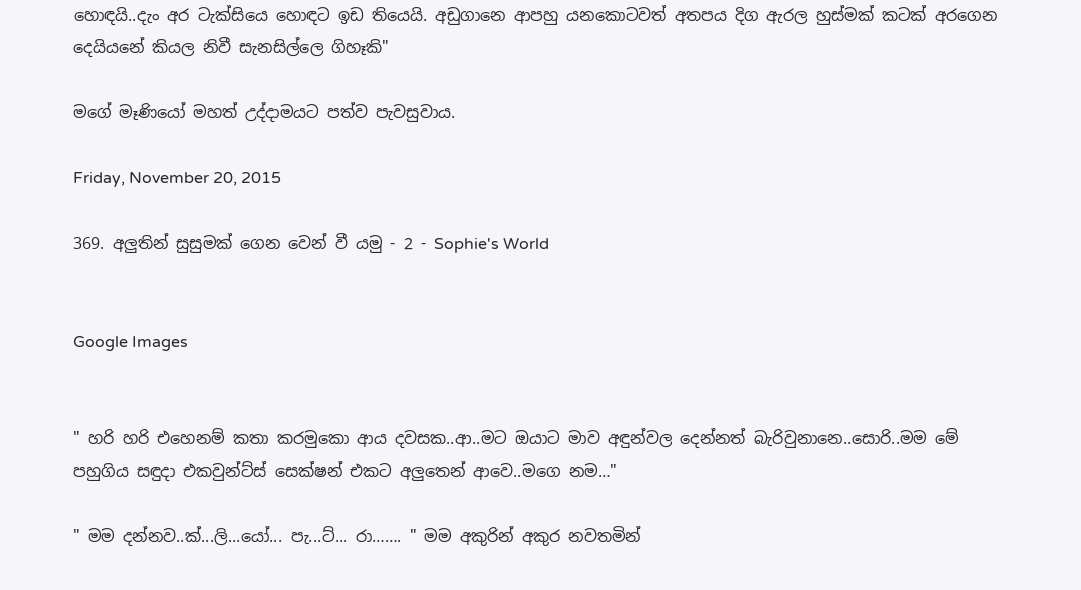හොඳයි..දැං අර ටැක්සියෙ හොඳට ඉඩ තියෙයි. අඩුගානෙ ආපහු යනකොටවත් අතපය දිග ඇරල හුස්මක් කටක් අරගෙන දෙයියනේ කියල නිවී සැනසිල්ලෙ ගිහෑකි"

මගේ මෑණියෝ මහත් උද්දාමයට පත්ව පැවසුවාය.

Friday, November 20, 2015

369. අලුතින් සුසුමක් ගෙන වෙන් වී යමු - 2 - Sophie's World


Google Images


" හරි හරි එහෙනම් කතා කරමුකො ආය දවසක..ආ..මට ඔයාට මාව අඳුන්වල දෙන්නත් බැරිවුනානෙ..සොරි..මම මේ පහුගිය සඳුදා එකවුන්ට්ස් සෙක්ෂන් එකට අලුතෙන් ආවෙ..මගෙ නම…"

" මම දන්නව..ක්...ලි...යෝ... පැ...ට්... රා……. " මම අකුරින් අකුර නවතමින්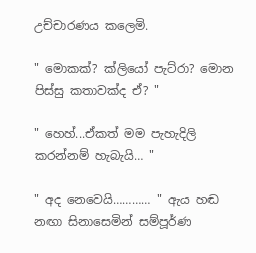උච්චාරණය කලෙමි.

" මොකක්? ක්ලියෝ පැට්රා? මොන පිස්සු කතාවක්ද ඒ? "

" හෙහ්...ඒකත් මම පැහැදිලි කරන්නම් හැබැයි… "

" අද නෙවෙයි………… " ඇය හඬ නඟා සිනාසෙමින් සම්පූර්ණ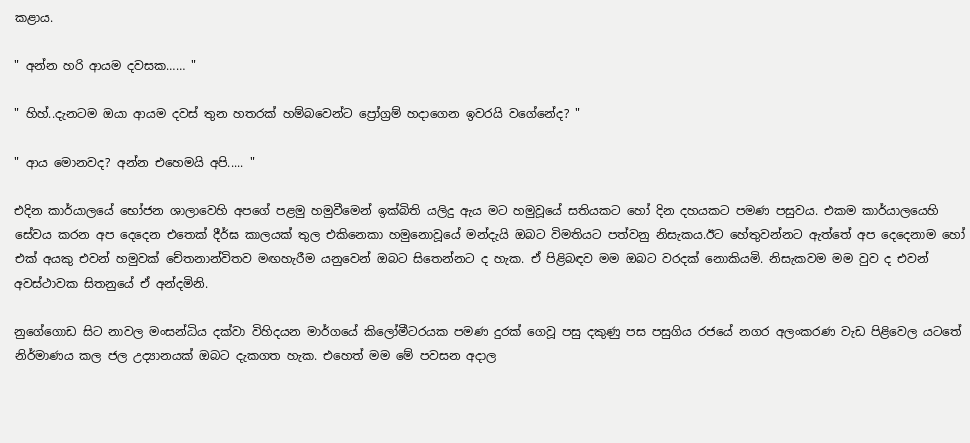කළාය.

" අන්න හරි ආයම දවසක…… "

" හිහ්..දැනටම ඔයා ආයම දවස් තුන හතරක් හම්බවෙන්ට ප්‍රෝග්‍රම් හදාගෙන ඉවරයි වගේනේද? "

" ආය මොනවද? අන්න එහෙමයි අපි..... "

එදින කාර්යාලයේ භෝජන ශාලාවෙහි අපගේ පළමු හමුවීමෙන් ඉක්බිති යලිදු ඇය මට හමුවූයේ සතියකට හෝ දින දහයකට පමණ පසුවය. එකම කාර්යාලයෙහි සේවය කරන අප දෙදෙන එතෙක් දීර්ඝ කාලයක් තුල එකිනෙකා හමුනොවූයේ මන්දැයි ඔබට විමතියට පත්වනු නිසැකය.ඊට හේතුවන්නට ඇත්තේ අප දෙදෙනාම හෝ එක් අයකු එවන් හමුවක් චේතනාන්විතව මඟහැරීම යනුවෙන් ඔබට සිතෙන්නට ද හැක. ඒ පිළිබඳව මම ඔබට වරදක් නොකියමි. නිසැකවම මම වුව ද එවන් අවස්ථාවක සිතනුයේ ඒ අන්දමිනි.

නුගේගොඩ සිට නාවල මංසන්ධිය දක්වා විහිදයන මාර්ගයේ කිලෝමීටරයක පමණ දුරක් ගෙවූ පසු දකුණු පස පසුගිය රජයේ නගර අලංකරණ වැඩ පිළිවෙල යටතේ නිර්මාණය කල ජල උද්‍යානයක් ඔබට දැකගත හැක. එහෙත් මම මේ පවසන අදාල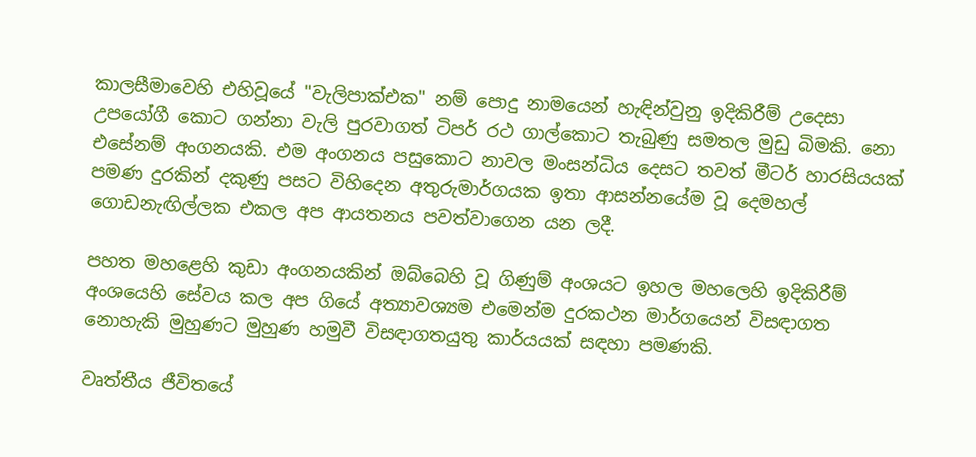කාලසීමාවෙහි එහිවූයේ "වැලිපාක්එක" නම් පොදු නාමයෙන් හැඳින්වුනු ඉදිකිරීම් උදෙසා උපයෝගී කොට ගන්නා වැලි පුරවාගත් ටිපර් රථ ගාල්කොට තැබුණු සමතල මුඩු බිමකි. නො එසේනම් අංගනයකි. එම අංගනය පසුකොට නාවල මංසන්ධිය දෙසට තවත් මීටර් හාරසියයක් පමණ දුරකින් දකුණු පසට විහිදෙන අතුරුමාර්ගයක ඉතා ආසන්නයේම වූ දෙමහල් ගොඩනැඟිල්ලක එකල අප ආයතනය පවත්වාගෙන යන ලදී.

පහත මහළෙහි කුඩා අංගනයකින් ඔබ්බෙහි වූ ගිණුම් අංශයට ඉහල මහලෙහි ඉදිකිරීම් අංශයෙහි සේවය කල අප ගියේ අත්‍යාවශ්‍යම එමෙන්ම දුරකථන මාර්ගයෙන් විසඳාගත නොහැකි මුහුණට මුහුණ හමුවී විසඳාගතයුතු කාර්යයක් සඳහා පමණකි.

වෘත්තීය ජීවිතයේ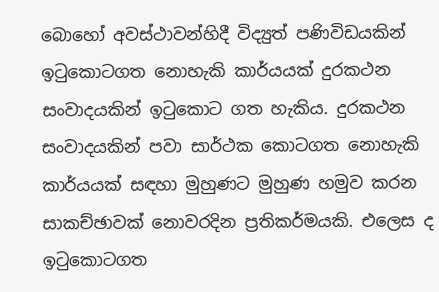බොහෝ අවස්ථාවන්හිදී විද්‍යුත් පණිවිඩයකින් ඉටුකොටගත නොහැකි කාර්යයක් දුරකථන සංවාදයකින් ඉටුකොට ගත හැකිය. දුරකථන සංවාදයකින් පවා සාර්ථක කොටගත නොහැකි කාර්යයක් සඳහා මුහුණට මුහුණ හමුව කරන සාකච්ඡාවක් නොවරදින ප්‍රතිකර්මයකි. එලෙස ද ඉටුකොටගත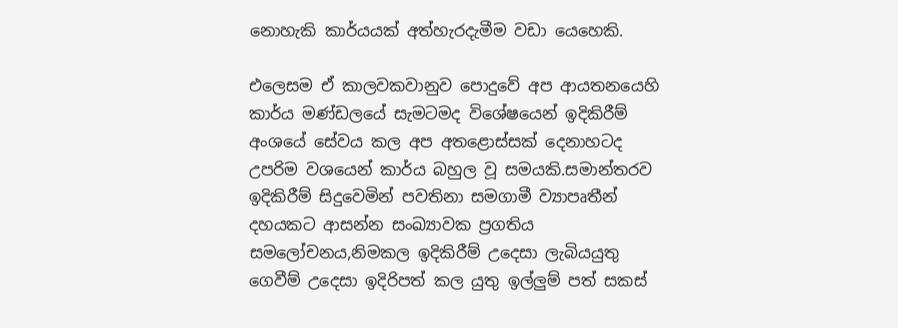නොහැකි කාර්යයක් අත්හැරදැමීම වඩා යෙහෙකි.

එලෙසම ඒ කාලවකවානුව පොදුවේ අප ආයතනයෙහි කාර්ය මණ්ඩලයේ සැමටමද විශේෂයෙන් ඉදිකිරීම් අංශයේ සේවය කල අප අතළොස්සක් දෙනාහටද උපරිම වශයෙන් කාර්ය බහුල වූ සමයකි.සමාන්තරව ඉදිකිරීම් සිදුවෙමින් පවතිනා සමගාමී ව්‍යාපෘතීන් දහයකට ආසන්න සංඛ්‍යාවක ප්‍රගතිය සමලෝචනය,නිමකල ඉදිකිරීම් උදෙසා ලැබියයුතු ගෙවීම් උදෙසා ඉදිරිපත් කල යුතු ඉල්ලුම් පත් සකස්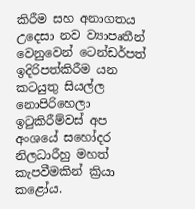කිරීම සහ අනාගතය උදෙසා නව ව්‍යාපෘතීන් වෙනුවෙන් ටෙන්ඩර්පත් ඉදිරිපත්කිරීම යන කටයුතු සියල්ල නොපිරිහෙලා ඉටුකිරීම්වස් අප අංශයේ සහෝදර නිලධාරීහු මහත් කැපවීමකින් ක්‍රියා කළෝය.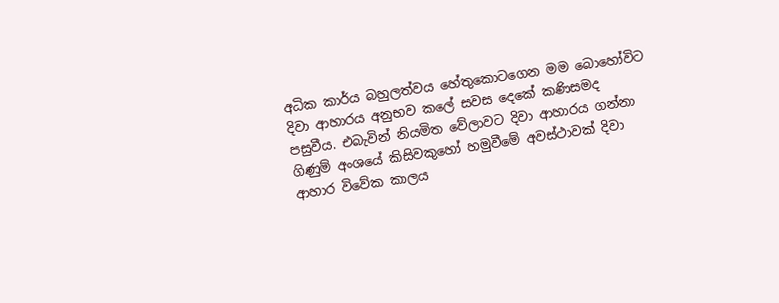අධික කාර්ය බහුලත්වය හේතුකොටගෙන මම බොහෝවිට දිවා ආහාරය අනුභව කලේ සවස දෙකේ කණිසමද පසුවීය. එබැවින් නියමිත වේලාවට දිවා ආහාරය ගන්නා ගිණුම් අංශයේ කිසිවකුහෝ හමුවීමේ අවස්ථාවක් දිවා ආහාර විවේක කාලය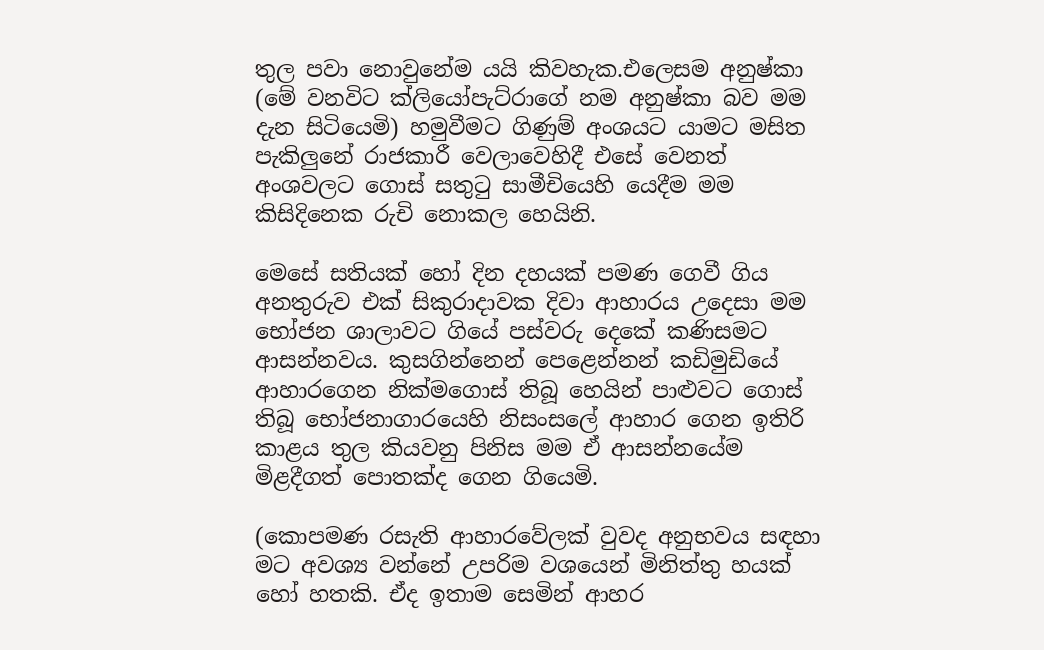තුල පවා නොවුනේම යයි කිවහැක.එලෙසම අනුෂ්කා (මේ වනවිට ක්ලියෝපැට්රාගේ නම අනුෂ්කා බව මම දැන සිටියෙමි) හමුවීමට ගිණුම් අංශයට යාමට මසිත පැකිලුනේ රාජකාරී වෙලාවෙහිදී එසේ වෙනත් අංශවලට ගොස් සතුටු සාමීචියෙහි යෙදීම මම කිසිදිනෙක රුචි නොකල හෙයිනි.

මෙසේ සතියක් හෝ දින දහයක් පමණ ගෙවී ගිය අනතුරුව එක් සිකුරාදාවක දිවා ආහාරය උදෙසා මම භෝජන ශාලාවට ගියේ පස්වරු දෙකේ කණිසමට ආසන්නවය. කුසගින්නෙන් පෙළෙන්නන් කඩිමුඩියේ ආහාරගෙන නික්මගොස් තිබූ හෙයින් පාළුවට ගොස් තිබූ භෝජනාගාරයෙහි නිසංසලේ ආහාර ගෙන ඉතිරි කාළය තුල කියවනු පිනිස මම ඒ ආසන්නයේම මිළදීගත් පොතක්ද ගෙන ගියෙමි.

(කොපමණ රසැති ආහාරවේලක් වුවද අනුභවය සඳහා මට අවශ්‍ය වන්නේ උපරිම වශයෙන් මිනිත්තු හයක් හෝ හතකි. ඒද ඉතාම සෙමින් ආහර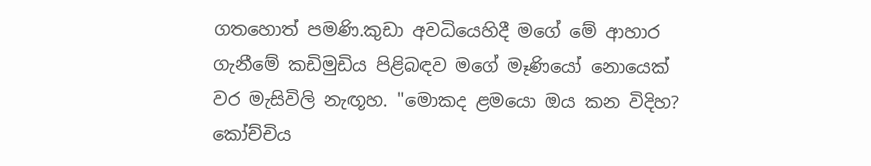ගතහොත් පමණි.කුඩා අවධියෙහිදී මගේ මේ ආහාර ගැනීමේ කඩිමුඩිය පිළිබඳව මගේ මෑණියෝ නොයෙක් වර මැසිවිලි නැඟූහ. "මොකද ළමයො ඔය කන විදිහ? කෝච්චිය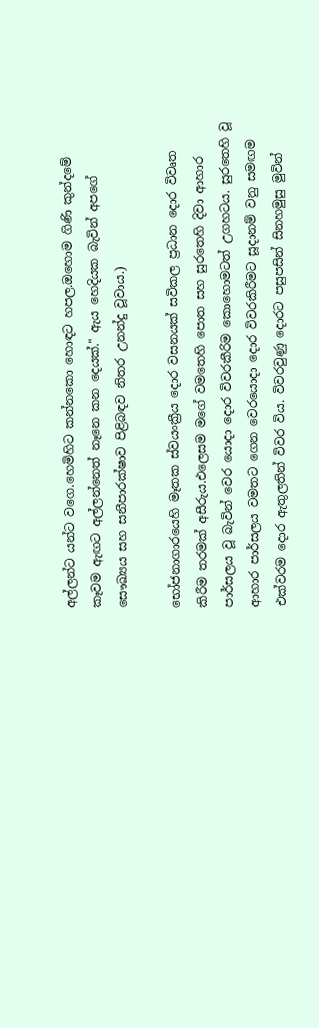අල්ලන්ට යන්ට වගෙ.හෙමිහිට කන්නකො හොඳට හපල.ඔහොම ගිණි කුන්දමේ කෑවම ඇඟට අල්ලන්නෙත් නෑනෙ කන දෙයක්." ඇය හෙදියක බැවින් අපගේ සෞඛ්‍යය සහ සනීපාරක්ෂාව පිළිබඳව නිතර උනන්දු වූවාය.)

භෝජනාගාරයෙහි මෑතක ස්වයංක්‍රීය දොර වසනයක් සවිකල ප්‍රධාන දොර විවෘත කිරීම තරමක් අසීරුය.එලෙසම මගේ වමතෙහි පොත සහ සුරතෙහි දිවා ආහාර පාර්සලය වූ බැවින් වෙර යොදා දොර විවරකීරිම කොහොමටත් උගහටය. සුරතෙහි වූ ආහාර පාර්සලය වමතට ගෙන වෙරයොදා දොර විවරකිරීමට සූදානම් වනු සමඟම එක්වරම දොර ඇතුලතින් විවර විය. විවරවුණු දොරට පසුපසින් සිනහමුසු මුවින්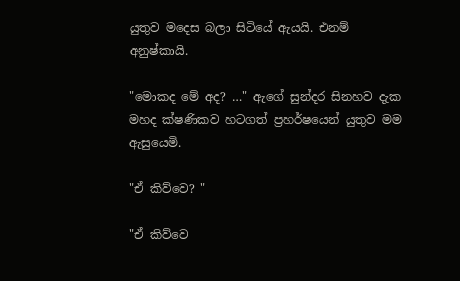යුතුව මදෙස බලා සිටියේ ඇයයි. එනම් අනුෂ්කායි.

"මොකද මේ අද? …" ඇගේ සුන්දර සිනහව දැක මහද ක්ෂණිකව හටගත් ප්‍රහර්ෂයෙන් යුතුව මම ඇසුයෙමි.

"ඒ කිව්වෙ? "

"ඒ කිව්වෙ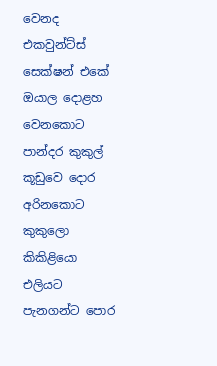වෙනද එකවුන්ට්ස් සෙක්ෂන් එකේ ඔයාල දොළහ වෙනකොට පාන්දර කුකුල් කූඩුවෙ දොර අරිනකොට කුකුලො කිකිළියො එලියට පැනගන්ට පොර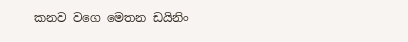කනව වගෙ මෙතන ඩයිනිං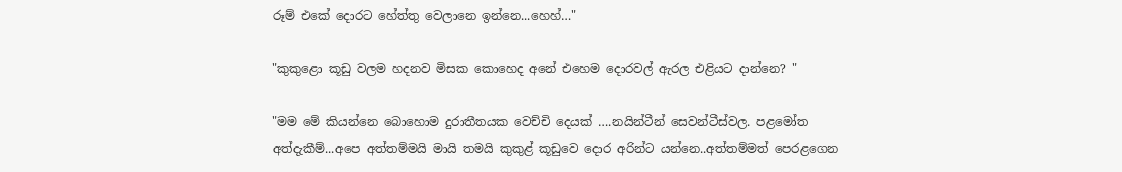රූම් එකේ දොරට හේත්තු වෙලානෙ ඉන්නෙ...හෙහ්…"

"කුකුළො කූඩු වලම හදනව මිසක කොහෙද අනේ එහෙම දොරවල් ඇරල එළියට දාන්නෙ? "

"මම මේ කියන්නෙ බොහොම දුරාතීතයක වෙච්චි දෙයක් ….නයින්ටීන් සෙවන්ටීස්වල. පළමෝත අත්දැකීම්...අපෙ අත්තම්මයි මායි තමයි කුකුළ් කූඩුවෙ දොර අරින්ට යන්නෙ..අත්තම්මත් පෙරළගෙන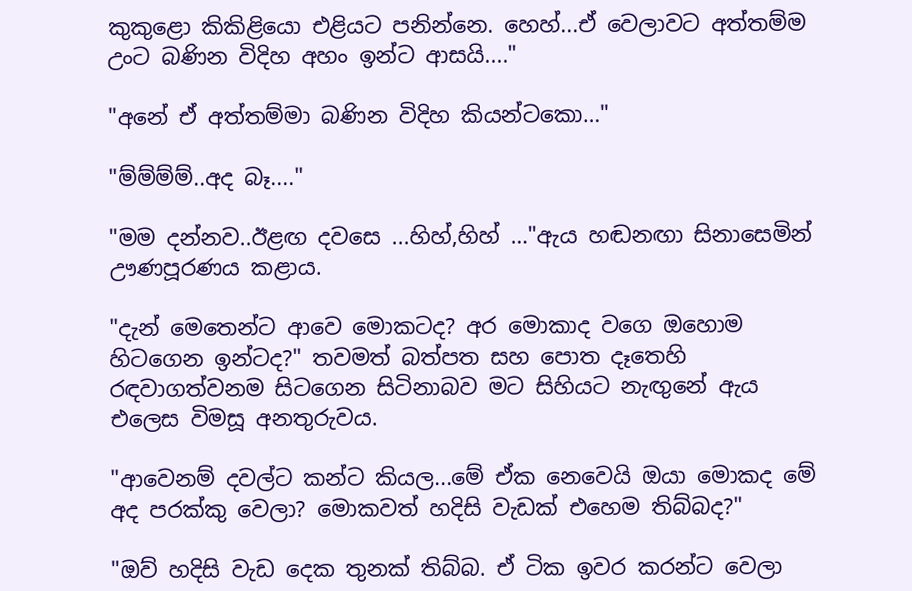කුකුළො කිකිළියො එළියට පනින්නෙ. හෙහ්...ඒ වෙලාවට අත්තම්ම උංට බණින විදිහ අහං ඉන්ට ආසයි...."

"අනේ ඒ අත්තම්මා බණින විදිහ කියන්ටකො…"

"ම්ම්ම්ම්..අද බෑ...."

"මම දන්නව..ඊළඟ දවසෙ ...හිහ්,හිහ් …"ඇය හඬනඟා සිනාසෙමින් ඌණපූරණය කළාය.

"දැන් මෙතෙන්ට ආවෙ මොකටද? අර මොකාද වගෙ ඔහොම හිටගෙන ඉන්ටද?" තවමත් බත්පත සහ පොත දෑතෙහි රඳවාගත්වනම සිටගෙන සිටිනාබව මට සිහියට නැඟුනේ ඇය එලෙස විමසූ අනතුරුවය.

"ආවෙනම් දවල්ට කන්ට කියල...මේ ඒක නෙවෙයි ඔයා මොකද මේ අද පරක්කු වෙලා? මොකවත් හදිසි වැඩක් එහෙම තිබ්බද?"

"ඔව් හදිසි වැඩ දෙක තුනක් තිබ්බ. ඒ ටික ඉවර කරන්ට වෙලා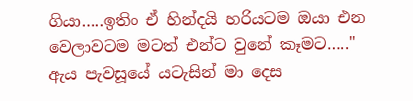ගියා…..ඉතිං ඒ හින්දයි හරියටම ඔයා එන වෙලාවටම මටත් එන්ට වුනේ කෑමට….." ඇය පැවසූයේ යටැසින් මා දෙස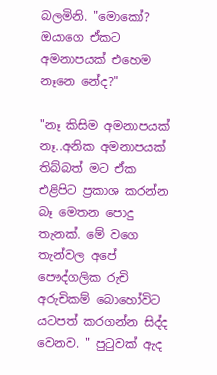බලමිනි. "මොකෝ? ඔයාගෙ ඒකට අමනාපයක් එහෙම නෑනෙ නේද?"

"නෑ කිසිම අමනාපයක් නෑ..අනික අමනාපයක් තිබ්බත් මට ඒක එළිපිට ප්‍රකාශ කරන්න බෑ මෙතන පොදු තැනක්. මේ වගෙ තැන්වල අපේ පෞද්ගලික රුචි අරුචිකම් බොහෝවිට යටපත් කරගන්න සිද්ද වෙනව. " පුටුවක් ඇද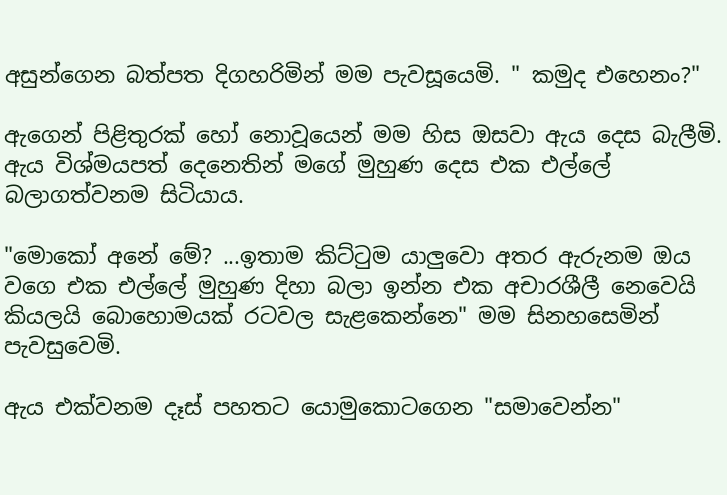අසුන්ගෙන බත්පත දිගහරිමින් මම පැවසූයෙමි. " කමුද එහෙනං?"

ඇගෙන් පිළිතුරක් හෝ නොවූයෙන් මම හිස ඔසවා ඇය දෙස බැලීමි. ඇය විශ්මයපත් දෙනෙතින් මගේ මුහුණ දෙස එක එල්ලේ බලාගත්වනම සිටියාය.

"මොකෝ අනේ මේ? ...ඉතාම කිට්ටුම යාලුවො අතර ඇරුනම ඔය වගෙ එක එල්ලේ මුහුණ දිහා බලා ඉන්න එක අචාරශීලී නෙවෙයි කියලයි බොහොමයක් රටවල සැළකෙන්නෙ" මම සිනහසෙමින් පැවසුවෙමි.

ඇය එක්වනම දෑස් පහතට යොමුකොටගෙන "සමාවෙන්න"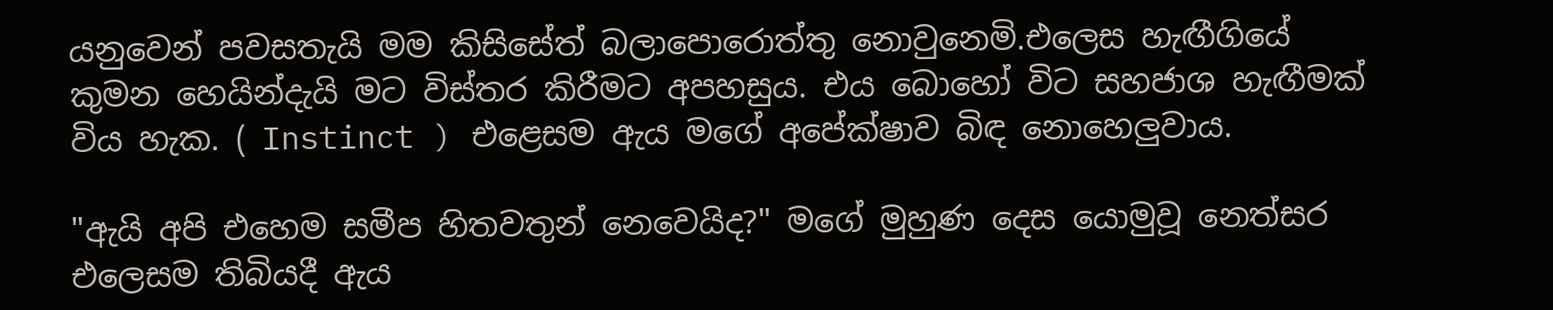යනුවෙන් පවසතැයි මම කිසිසේත් බලාපොරොත්තු නොවුනෙමි.එලෙස හැඟීගියේ කුමන හෙයින්දැයි මට විස්තර කිරීමට අපහසුය. එය බොහෝ විට සහජාශ හැඟීමක් විය හැක. ( Instinct ) එළෙසම ඇය මගේ අපේක්ෂාව බිඳ නොහෙලුවාය.

"ඇයි අපි එහෙම සමීප හිතවතුන් නෙවෙයිද?" මගේ මුහුණ දෙස යොමුවූ නෙත්සර එලෙසම තිබියදී ඇය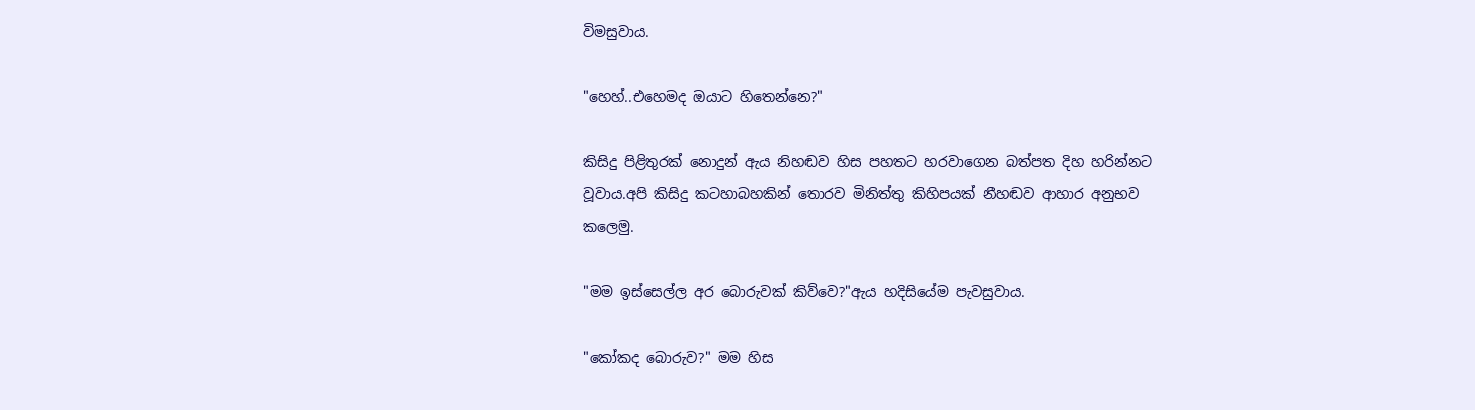විමසුවාය.

"හෙහ්..එහෙමද ඔයාට හිතෙන්නෙ?"

කිසිදු පිළිතුරක් නොදුන් ඇය නිහඬව හිස පහතට හරවාගෙන බත්පත දිහ හරින්නට වූවාය.අපි කිසිදු කටහාබහකින් තොරව මිනිත්තු කිහිපයක් නීහඬව ආහාර අනුභව කලෙමු.

"මම ඉස්සෙල්ල අර බොරුවක් කිව්වෙ?"ඇය හදිසියේම පැවසුවාය.

"කෝකද බොරුව?" මම හිස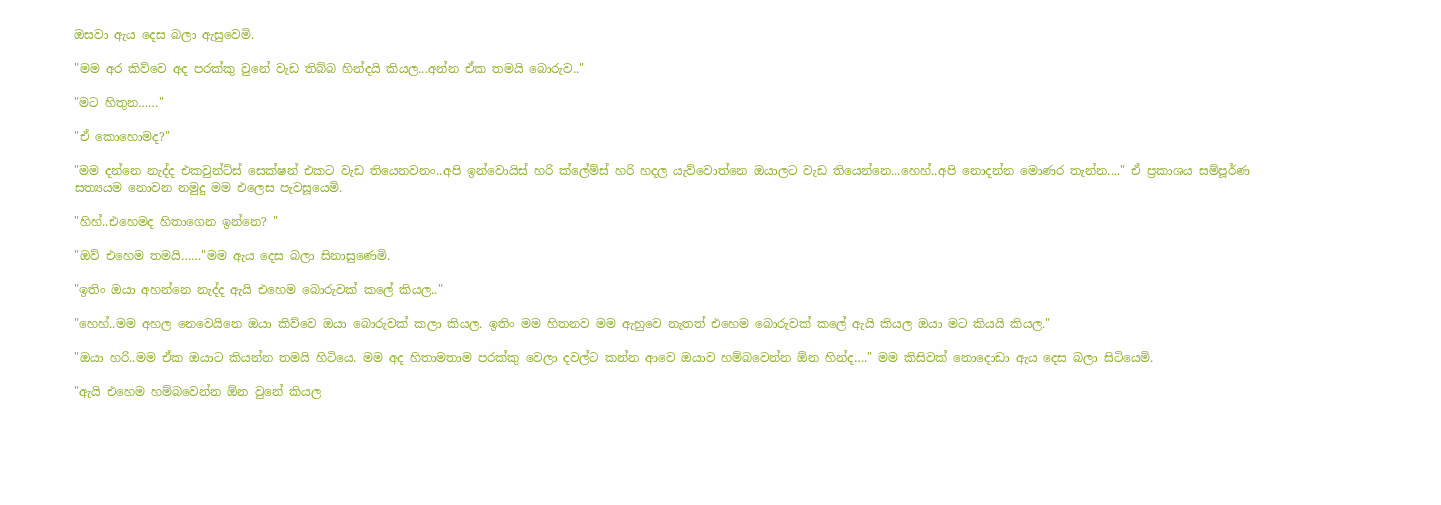ඔසවා ඇය දෙස බලා ඇසුවෙමි.

"මම අර කිව්වෙ අද පරක්කු වුනේ වැඩ තිබ්බ හින්දයි කියල...අන්න ඒක තමයි බොරුව.."

"මට හිතුන……"

"ඒ කොහොමද?"

"මම දන්නෙ නැද්ද එකවුන්ට්ස් සෙක්ෂන් එකට වැඩ තියෙනවනං..අපි ඉන්වොයිස් හරි ක්ලේම්ස් හරි හදල යැව්වොත්නෙ ඔයාලට වැඩ තියෙන්නෙ...හෙහ්..අපි නොදන්න මොණර තැන්න...." ඒ ප්‍රකාශය සම්පූර්ණ සත්‍යයම නොවන නමුදු මම එලෙස පැවසූයෙමි.

"හිහ්..එහෙමද හිතාගෙන ඉන්නෙ? "

"ඔව් එහෙම තමයි……"මම ඇය දෙස බලා සිනාසුණෙමි.

"ඉතිං ඔයා අහන්නෙ නැද්ද ඇයි එහෙම බොරුවක් කලේ කියල.."

"හෙහ්..මම අහල නෙවෙයිනෙ ඔයා කිව්වෙ ඔයා බොරුවක් කලා කියල. ඉතිං මම හිතනව මම ඇහුවෙ නැතත් එහෙම බොරුවක් කලේ ඇයි කියල ඔයා මට කියයි කියල."

"ඔයා හරි..මම ඒක ඔයාට කියන්න තමයි හිටියෙ. මම අද හිතාමතාම පරක්කු වෙලා දවල්ට කන්න ආවෙ ඔයාව හම්බවෙන්න ඕන හින්ද…." මම කිසිවක් නොදොඩා ඇය දෙස බලා සිටියෙමි.

"ඇයි එහෙම හම්බවෙන්න ඕන වුනේ කියල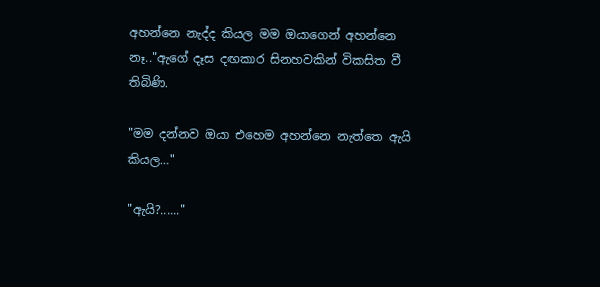අහන්නෙ නැද්ද කියල මම ඔයාගෙන් අහන්නෙ නෑ.."ඇගේ දෑස දඟකාර සිනහවකින් විකසිත වී තිබිණි.

"මම දන්නව ඔයා එහෙම අහන්නෙ නැත්තෙ ඇයි කියල…"

"ඇයි?......"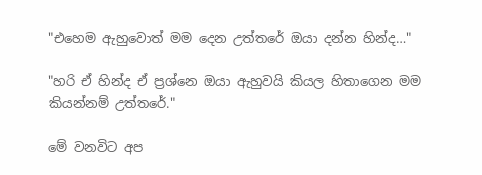"එහෙම ඇහුවොත් මම දෙන උත්තරේ ඔයා දන්න හින්ද…"

"හරි ඒ හින්ද ඒ ප්‍රශ්නෙ ඔයා ඇහුවයි කියල හිතාගෙන මම කියන්නම් උත්තරේ."

මේ වනවිට අප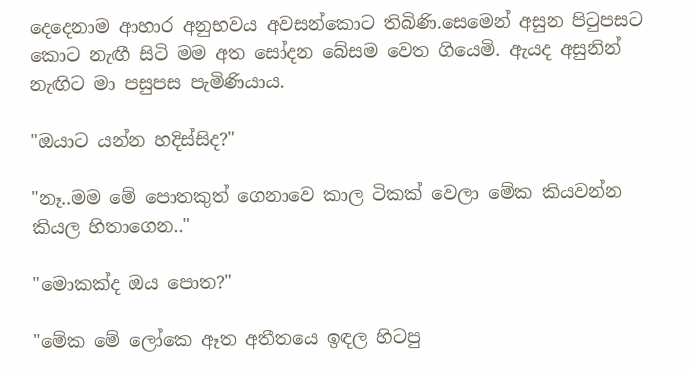දෙදෙනාම ආහාර අනුභවය අවසන්කොට තිබිණි.සෙමෙන් අසුන පිටුපසට කොට නැඟී සිටි මම අත සෝදන බේසම වෙත ගියෙමි. ඇයද අසුනින් නැඟිට මා පසුපස පැමිණියාය.

"ඔයාට යන්න හදිස්සිද?"

"නෑ..මම මේ පොතකුත් ගෙනාවෙ කාල ටිකක් වෙලා මේක කියවන්න කියල හිතාගෙන.."

"මොකක්ද ඔය පොත?"

"මේක මේ ලෝකෙ ඈත අතීතයෙ ඉඳල හිටපු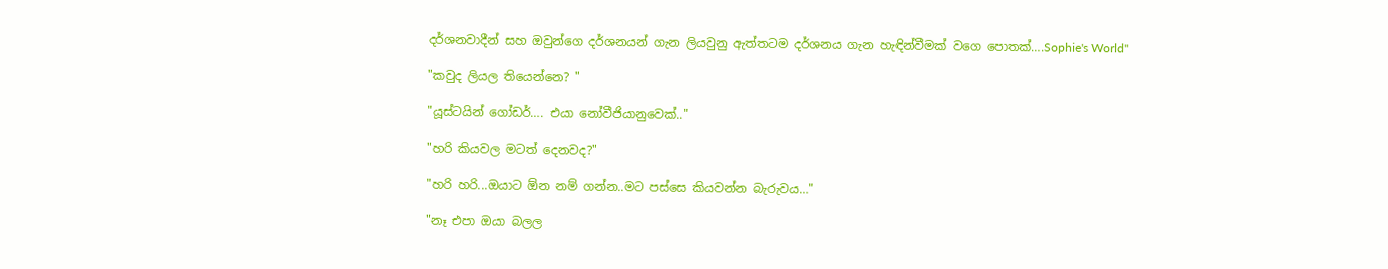දර්ශනවාදීන් සහ ඔවුන්ගෙ දර්ශනයන් ගැන ලියවුනු ඇත්තටම දර්ශනය ගැන හැඳින්වීමක් වගෙ පොතක්….Sophie's World"

"කවුද ලියල තියෙන්නෙ? "

"යූස්ටයින් ගෝඩර්…. එයා නෝවීජියානුවෙක්.."

"හරි කියවල මටත් දෙනවද?"

"හරි හරි...ඔයාට ඕන නම් ගන්න..මට පස්සෙ කියවන්න බැරුවය…"

"නෑ එපා ඔයා බලල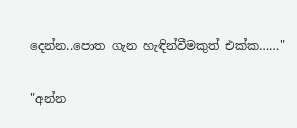දෙන්න..පොත ගැන හැඳින්වීමකුත් එක්ක……"

"අන්න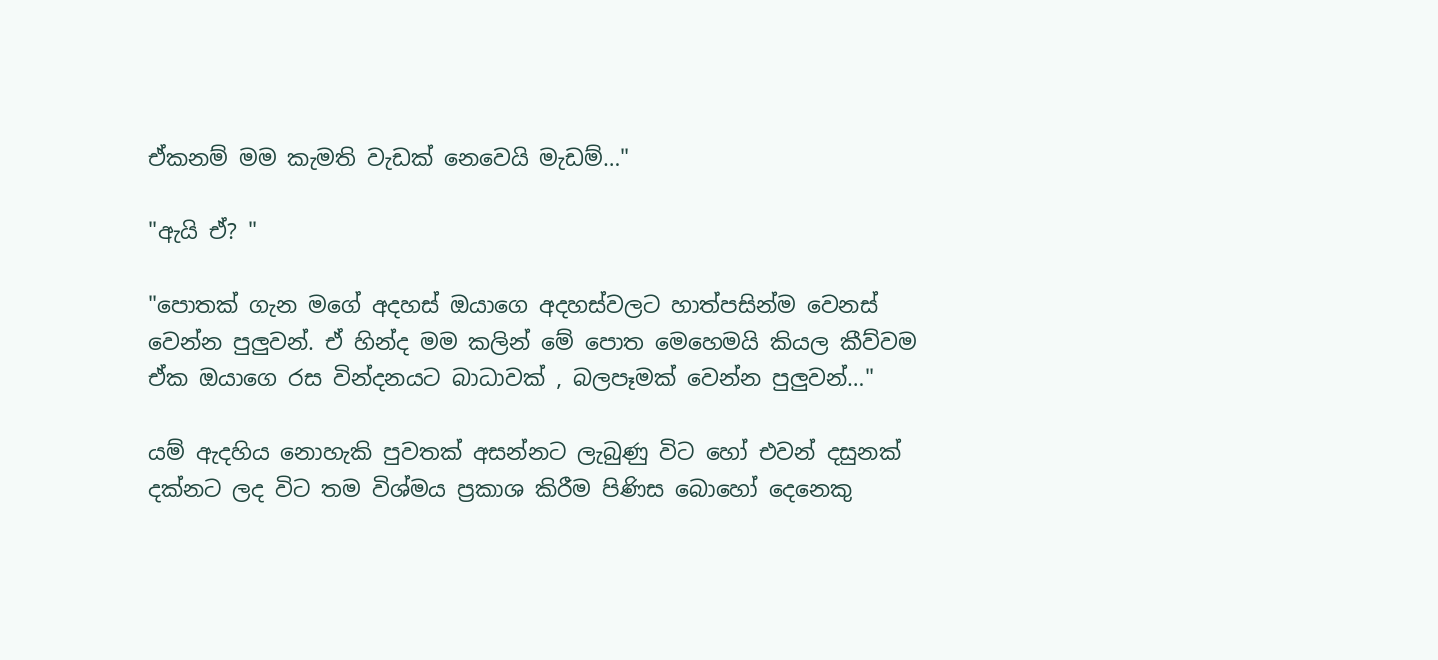ඒකනම් මම කැමති වැඩක් නෙවෙයි මැඩම්…"

"ඇයි ඒ? "

"පොතක් ගැන මගේ අදහස් ඔයාගෙ අදහස්වලට හාත්පසින්ම වෙනස් වෙන්න පුලුවන්. ඒ හින්ද මම කලින් මේ පොත මෙහෙමයි කියල කීව්වම ඒක ඔයාගෙ රස වින්දනයට බාධාවක් , බලපෑමක් වෙන්න පුලුවන්…"

යම් ඇදහිය නොහැකි පුවතක් අසන්නට ලැබුණු විට හෝ එවන් දසුනක් දක්නට ලද විට තම විශ්මය ප්‍රකාශ කිරීම පිණිස බොහෝ දෙනෙකු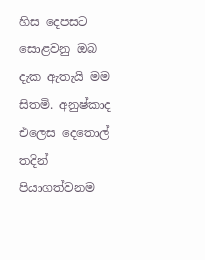හිස දෙපසට සොළවනු ඔබ දැක ඇතැයි මම සිතමි. අනුෂ්කාද එලෙස දෙතොල් තදින් පියාගත්වනම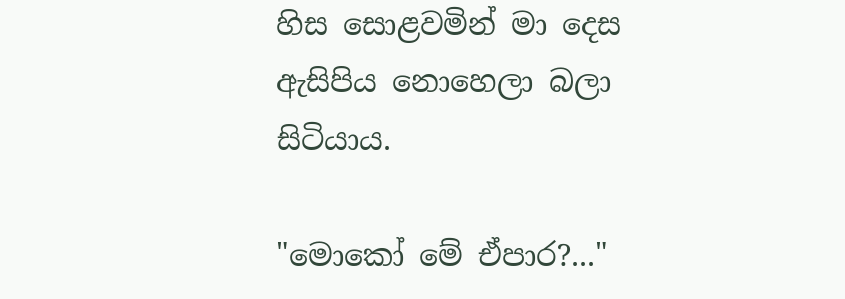හිස සොළවමින් මා දෙස ඇසිපිය නොහෙලා බලා සිටියාය.

"මොකෝ මේ ඒපාර?..."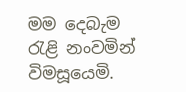මම දෙබැම රැළි නංවමින් විමසූයෙමි.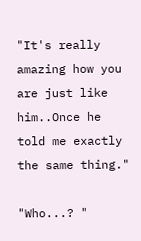"It's really amazing how you are just like him..Once he told me exactly the same thing."

"Who...? "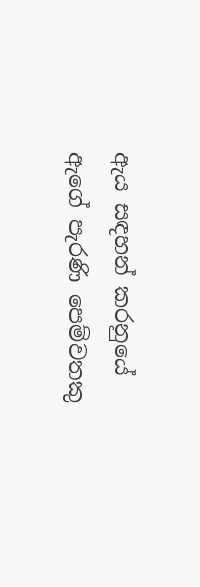ඇය සඳහන් කරනුයේ ඇගේ පැරණි පෙම්වතකු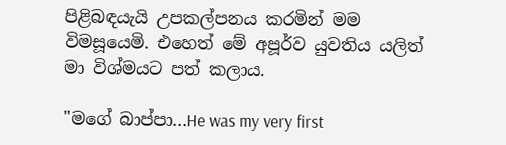පිළිබඳයැයි උපකල්පනය කරමින් මම විමසූයෙමි. එහෙත් මේ අපූර්ව යුවතිය යලිත් මා විශ්මයට පත් කලාය.

"මගේ බාප්පා...He was my very first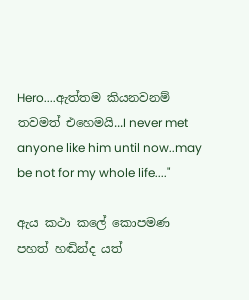Hero....ඇත්තම කියනවනම් තවමත් එහෙමයි...I never met anyone like him until now..may be not for my whole life...."

ඇය කථා කලේ කොපමණ පහත් හඬින්ද යත්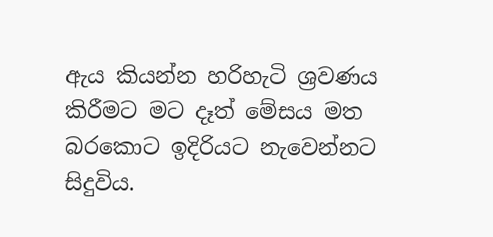ඇය කියන්න හරිහැටි ශ්‍රවණය කිරීමට මට දෑත් මේසය මත බරකොට ඉදිරියට නැවෙන්නට සිදුවිය.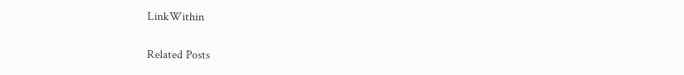LinkWithin

Related Posts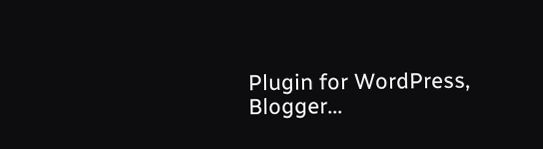Plugin for WordPress, Blogger...